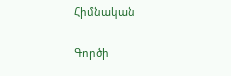Հիմնական

Գործի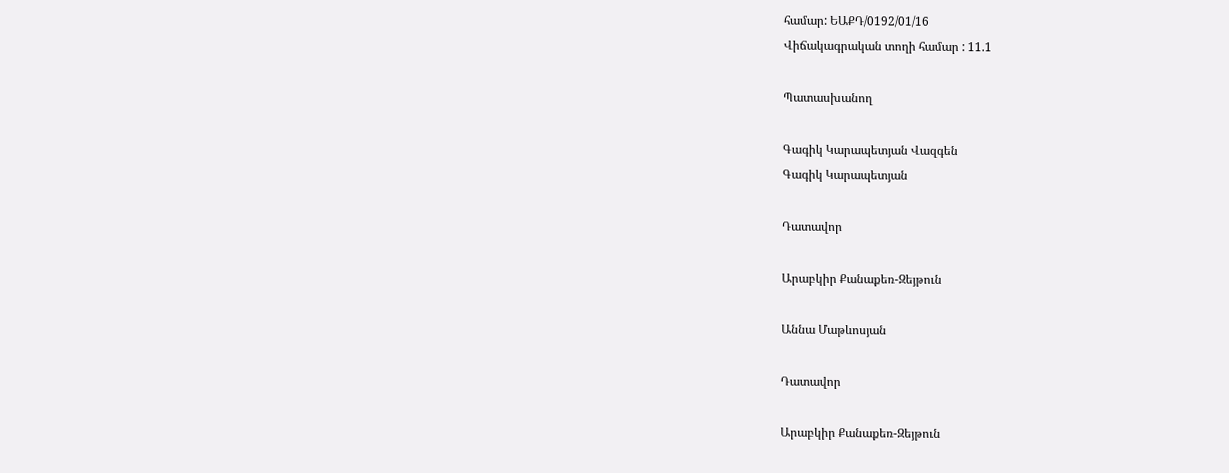համար: ԵԱՔԴ/0192/01/16
Վիճակագրական տողի համար : 11.1

Պատասխանող

Գագիկ Կարապետյան Վազգեն
Գագիկ Կարապետյան

Դատավոր

Արաբկիր Քանաքեռ-Զեյթուն

Աննա Մաթևոսյան

Դատավոր

Արաբկիր Քանաքեռ-Զեյթուն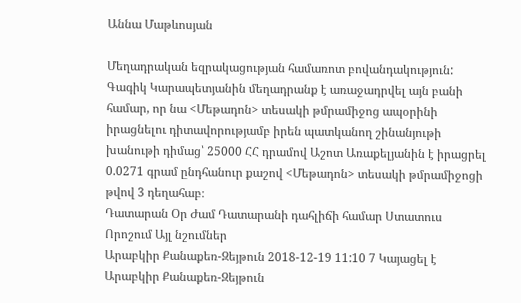Աննա Մաթևոսյան

Մեղադրական եզրակացության համառոտ բովանդակություն: Գագիկ Կարապետյանին մեղադրանք է առաջադրվել այն բանի համար, որ նա <Մեթադոն> տեսակի թմրամիջոց ապօրինի իրացնելու դիտավորությամբ իրեն պատկանող շինանյութի խանութի դիմաց՝ 25000 ՀՀ դրամով Աշոտ Առաքելյանին է իրացրել 0.0271 գրամ ընդհանուր քաշով <Մեթադոն> տեսակի թմրամիջոցի թվով 3 դեղահաբ։
Դատարան Օր Ժամ Դատարանի դահլիճի համար Ստատուս Որոշում Այլ նշումներ
Արաբկիր Քանաքեռ-Զեյթուն 2018-12-19 11:10 7 Կայացել է
Արաբկիր Քանաքեռ-Զեյթուն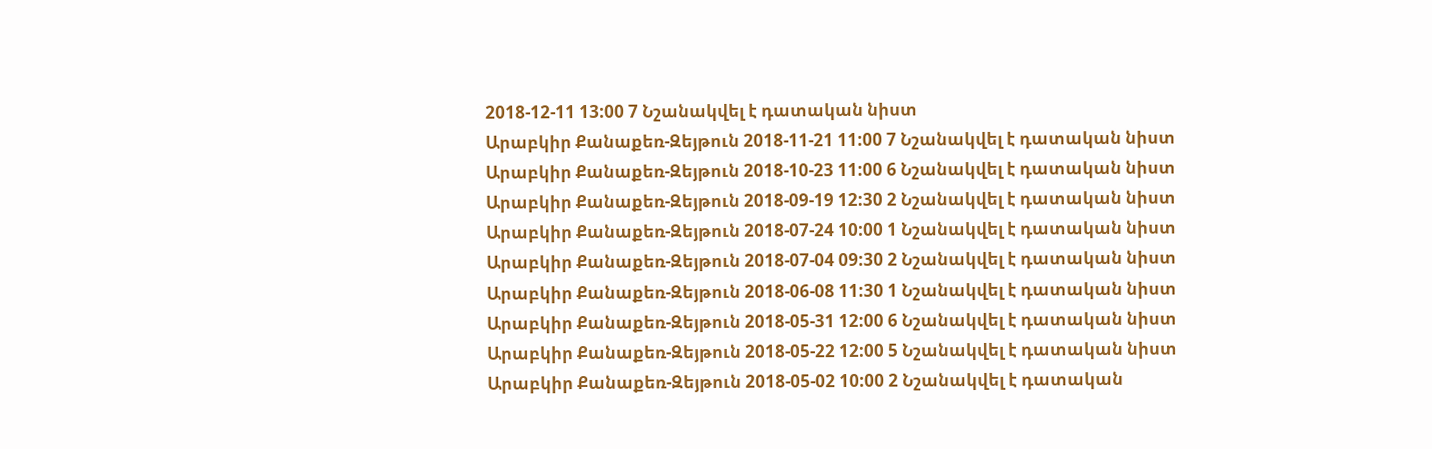2018-12-11 13:00 7 Նշանակվել է դատական նիստ
Արաբկիր Քանաքեռ-Զեյթուն 2018-11-21 11:00 7 Նշանակվել է դատական նիստ
Արաբկիր Քանաքեռ-Զեյթուն 2018-10-23 11:00 6 Նշանակվել է դատական նիստ
Արաբկիր Քանաքեռ-Զեյթուն 2018-09-19 12:30 2 Նշանակվել է դատական նիստ
Արաբկիր Քանաքեռ-Զեյթուն 2018-07-24 10:00 1 Նշանակվել է դատական նիստ
Արաբկիր Քանաքեռ-Զեյթուն 2018-07-04 09:30 2 Նշանակվել է դատական նիստ
Արաբկիր Քանաքեռ-Զեյթուն 2018-06-08 11:30 1 Նշանակվել է դատական նիստ
Արաբկիր Քանաքեռ-Զեյթուն 2018-05-31 12:00 6 Նշանակվել է դատական նիստ
Արաբկիր Քանաքեռ-Զեյթուն 2018-05-22 12:00 5 Նշանակվել է դատական նիստ
Արաբկիր Քանաքեռ-Զեյթուն 2018-05-02 10:00 2 Նշանակվել է դատական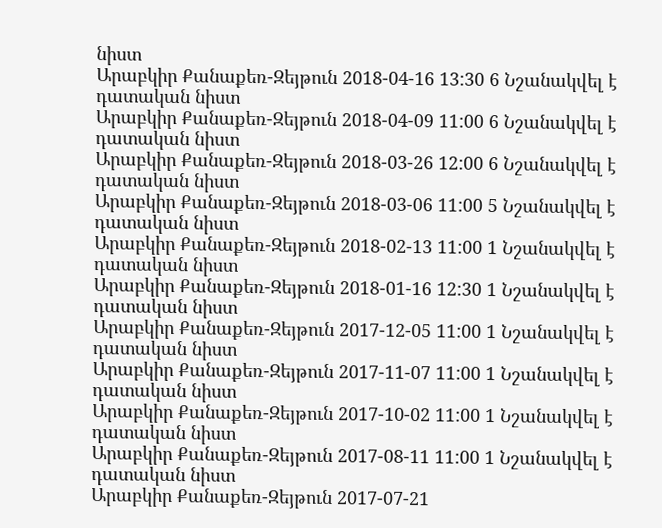նիստ
Արաբկիր Քանաքեռ-Զեյթուն 2018-04-16 13:30 6 Նշանակվել է դատական նիստ
Արաբկիր Քանաքեռ-Զեյթուն 2018-04-09 11:00 6 Նշանակվել է դատական նիստ
Արաբկիր Քանաքեռ-Զեյթուն 2018-03-26 12:00 6 Նշանակվել է դատական նիստ
Արաբկիր Քանաքեռ-Զեյթուն 2018-03-06 11:00 5 Նշանակվել է դատական նիստ
Արաբկիր Քանաքեռ-Զեյթուն 2018-02-13 11:00 1 Նշանակվել է դատական նիստ
Արաբկիր Քանաքեռ-Զեյթուն 2018-01-16 12:30 1 Նշանակվել է դատական նիստ
Արաբկիր Քանաքեռ-Զեյթուն 2017-12-05 11:00 1 Նշանակվել է դատական նիստ
Արաբկիր Քանաքեռ-Զեյթուն 2017-11-07 11:00 1 Նշանակվել է դատական նիստ
Արաբկիր Քանաքեռ-Զեյթուն 2017-10-02 11:00 1 Նշանակվել է դատական նիստ
Արաբկիր Քանաքեռ-Զեյթուն 2017-08-11 11:00 1 Նշանակվել է դատական նիստ
Արաբկիր Քանաքեռ-Զեյթուն 2017-07-21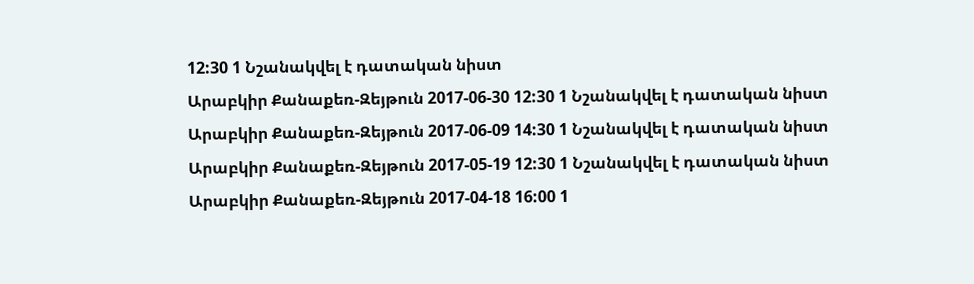12:30 1 Նշանակվել է դատական նիստ
Արաբկիր Քանաքեռ-Զեյթուն 2017-06-30 12:30 1 Նշանակվել է դատական նիստ
Արաբկիր Քանաքեռ-Զեյթուն 2017-06-09 14:30 1 Նշանակվել է դատական նիստ
Արաբկիր Քանաքեռ-Զեյթուն 2017-05-19 12:30 1 Նշանակվել է դատական նիստ
Արաբկիր Քանաքեռ-Զեյթուն 2017-04-18 16:00 1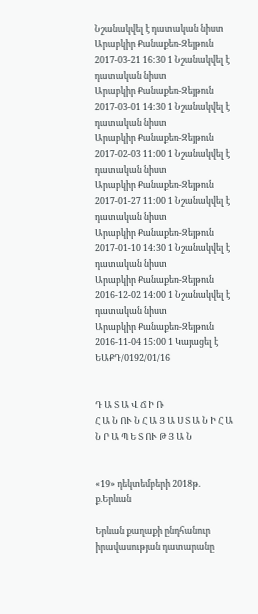Նշանակվել է դատական նիստ
Արաբկիր Քանաքեռ-Զեյթուն 2017-03-21 16:30 1 Նշանակվել է դատական նիստ
Արաբկիր Քանաքեռ-Զեյթուն 2017-03-01 14:30 1 Նշանակվել է դատական նիստ
Արաբկիր Քանաքեռ-Զեյթուն 2017-02-03 11:00 1 Նշանակվել է դատական նիստ
Արաբկիր Քանաքեռ-Զեյթուն 2017-01-27 11:00 1 Նշանակվել է դատական նիստ
Արաբկիր Քանաքեռ-Զեյթուն 2017-01-10 14:30 1 Նշանակվել է դատական նիստ
Արաբկիր Քանաքեռ-Զեյթուն 2016-12-02 14:00 1 Նշանակվել է դատական նիստ
Արաբկիր Քանաքեռ-Զեյթուն 2016-11-04 15:00 1 Կայացել է
ԵԱՔԴ/0192/01/16


Դ Ա Տ Ա Վ Ճ Ի Ռ
Հ Ա Ն ՈՒ Ն Հ Ա Յ Ա Ս Տ Ա Ն Ի Հ Ա Ն Ր Ա Պ Ե Տ ՈՒ Թ Յ Ա Ն


«19» դեկտեմբերի 2018թ. ք.Երևան

Երևան քաղաքի ընդհանուր իրավասության դատարանը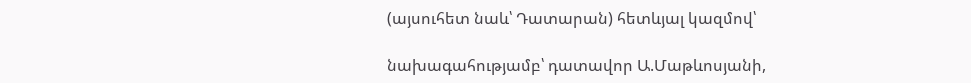(այսուհետ նաև՝ Դատարան) հետևյալ կազմով՝

նախագահությամբ՝ դատավոր Ա.Մաթևոսյանի,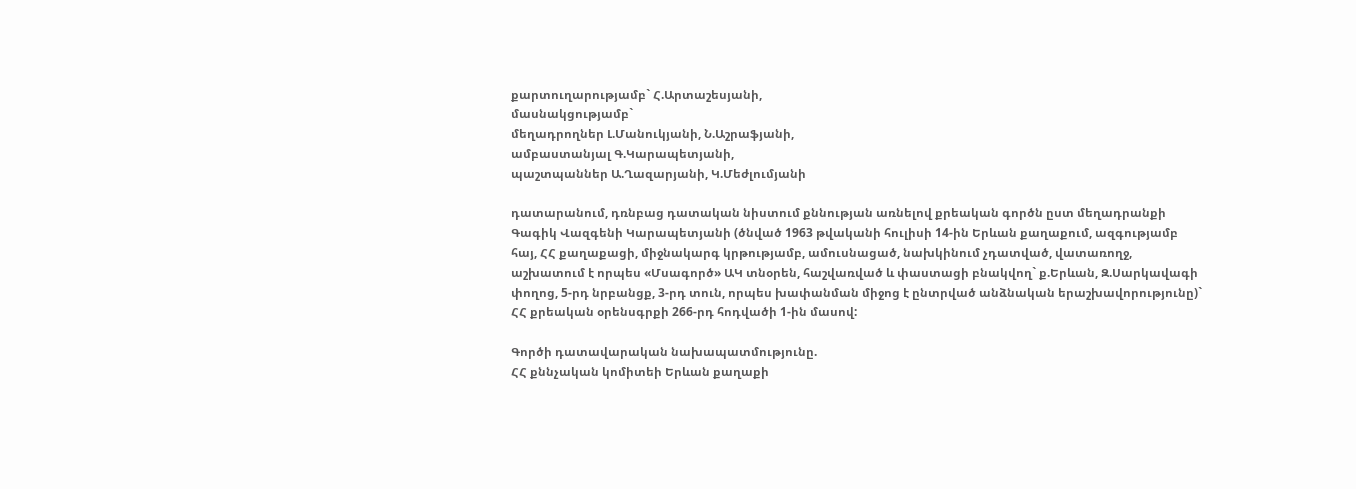քարտուղարությամբ` Հ.Արտաշեսյանի,
մասնակցությամբ`
մեղադրողներ Լ.Մանուկյանի, Ն.Աշրաֆյանի,
ամբաստանյալ Գ.Կարապետյանի,
պաշտպաններ Ա.Ղազարյանի, Կ.Մեժլումյանի

դատարանում, դռնբաց դատական նիստում քննության առնելով քրեական գործն ըստ մեղադրանքի Գագիկ Վազգենի Կարապետյանի (ծնված 1963 թվականի հուլիսի 14-ին Երևան քաղաքում, ազգությամբ հայ, ՀՀ քաղաքացի, միջնակարգ կրթությամբ, ամուսնացած, նախկինում չդատված, վատառողջ, աշխատում է որպես «Մսագործ» ԱԿ տնօրեն, հաշվառված և փաստացի բնակվող` ք.Երևան, Զ.Սարկավագի փողոց, 5-րդ նրբանցք, 3-րդ տուն, որպես խափանման միջոց է ընտրված անձնական երաշխավորությունը)` ՀՀ քրեական օրենսգրքի 266-րդ հոդվածի 1-ին մասով:

Գործի դատավարական նախապատմությունը.
ՀՀ քննչական կոմիտեի Երևան քաղաքի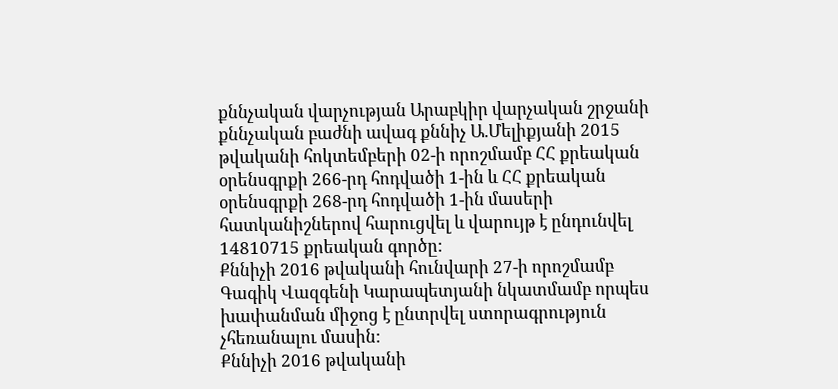քննչական վարչության Արաբկիր վարչական շրջանի քննչական բաժնի ավագ քննիչ Ա.Մելիքյանի 2015 թվականի հոկտեմբերի 02-ի որոշմամբ ՀՀ քրեական օրենսգրքի 266-րդ հոդվածի 1-ին և ՀՀ քրեական օրենսգրքի 268-րդ հոդվածի 1-ին մասերի հատկանիշներով հարուցվել և վարույթ է ընդունվել 14810715 քրեական գործը:
Քննիչի 2016 թվականի հունվարի 27-ի որոշմամբ Գագիկ Վազգենի Կարապետյանի նկատմամբ որպես խափանման միջոց է ընտրվել ստորագրություն չհեռանալու մասին:
Քննիչի 2016 թվականի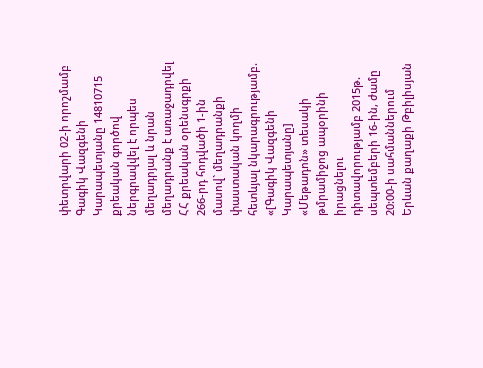փետրվարի 02-ի որոշմամբ Գագիկ Վազգենի Կարապետյանը 14810715 քրեական գործով ներգրավվել է որպես մեղադրյալ և նրան մեղադրանք է առաջադրվել ՀՀ քրեական օրենսգրքի 266-րդ հոդվածի 1-ին մասով` մեղադրանքի փաստական կողմի հետևյալ նկարագրությամբ.
«[Գագիկ Վազգենի Կարապետյանը] «Մեթադոն» տեսակի թմրամիջոց ապօրինի իրացնելու դիտավորությամբ 2015թ. սեպտեմբերի 16-ին, ժամը 20:00-ի սահմաններում Երևան քաղաքի Թբիլիսյան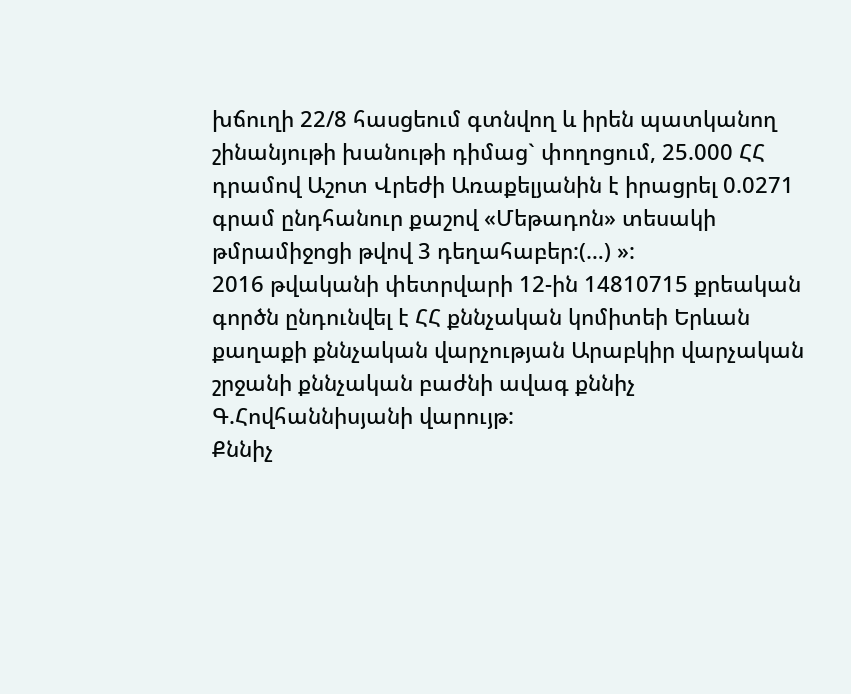խճուղի 22/8 հասցեում գտնվող և իրեն պատկանող շինանյութի խանութի դիմաց` փողոցում, 25.000 ՀՀ դրամով Աշոտ Վրեժի Առաքելյանին է իրացրել 0.0271 գրամ ընդհանուր քաշով «Մեթադոն» տեսակի թմրամիջոցի թվով 3 դեղահաբեր:(…) »:
2016 թվականի փետրվարի 12-ին 14810715 քրեական գործն ընդունվել է ՀՀ քննչական կոմիտեի Երևան քաղաքի քննչական վարչության Արաբկիր վարչական շրջանի քննչական բաժնի ավագ քննիչ Գ.Հովհաննիսյանի վարույթ:
Քննիչ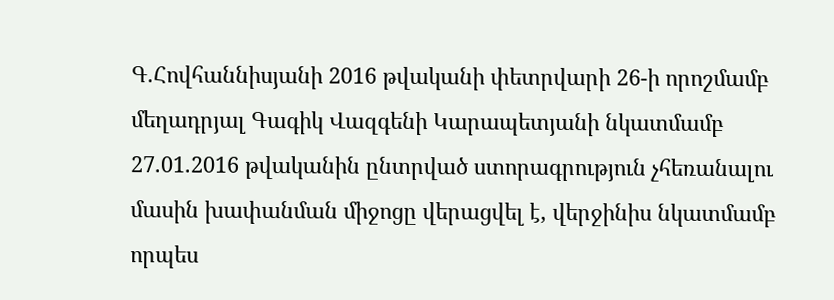Գ.Հովհաննիսյանի 2016 թվականի փետրվարի 26-ի որոշմամբ մեղադրյալ Գագիկ Վազգենի Կարապետյանի նկատմամբ 27.01.2016 թվականին ընտրված ստորագրություն չհեռանալու մասին խափանման միջոցը վերացվել է, վերջինիս նկատմամբ որպես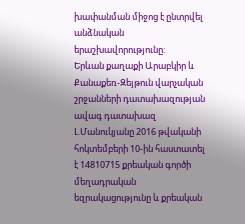խափանման միջոց է ընտրվել անձնական երաշխավորությունը:
Երևան քաղաքի Արաբկիր և Քանաքեռ-Զեյթուն վարչական շրջանների դատախազության ավագ դատախազ Լ.Մանուկյանը 2016 թվականի հոկտեմբերի 10-ին հաստատել է 14810715 քրեական գործի մեղադրական եզրակացությունը և քրեական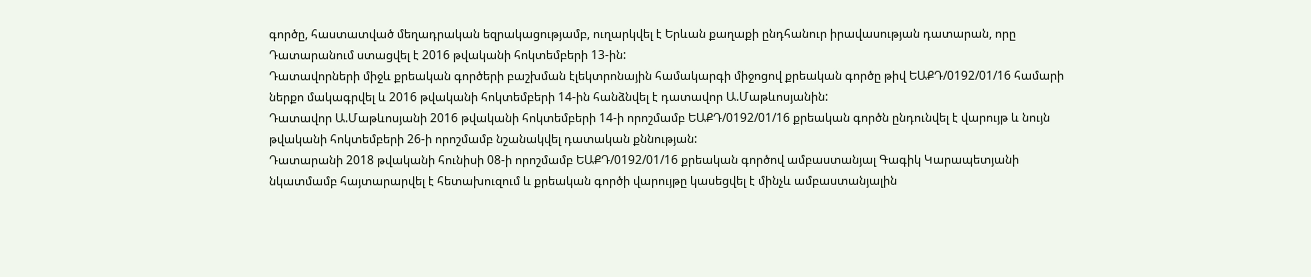գործը, հաստատված մեղադրական եզրակացությամբ, ուղարկվել է Երևան քաղաքի ընդհանուր իրավասության դատարան, որը Դատարանում ստացվել է 2016 թվականի հոկտեմբերի 13-ին:
Դատավորների միջև քրեական գործերի բաշխման էլեկտրոնային համակարգի միջոցով քրեական գործը թիվ ԵԱՔԴ/0192/01/16 համարի ներքո մակագրվել և 2016 թվականի հոկտեմբերի 14-ին հանձնվել է դատավոր Ա.Մաթևոսյանին:
Դատավոր Ա.Մաթևոսյանի 2016 թվականի հոկտեմբերի 14-ի որոշմամբ ԵԱՔԴ/0192/01/16 քրեական գործն ընդունվել է վարույթ և նույն թվականի հոկտեմբերի 26-ի որոշմամբ նշանակվել դատական քննության:
Դատարանի 2018 թվականի հունիսի 08-ի որոշմամբ ԵԱՔԴ/0192/01/16 քրեական գործով ամբաստանյալ Գագիկ Կարապետյանի նկատմամբ հայտարարվել է հետախուզում և քրեական գործի վարույթը կասեցվել է մինչև ամբաստանյալին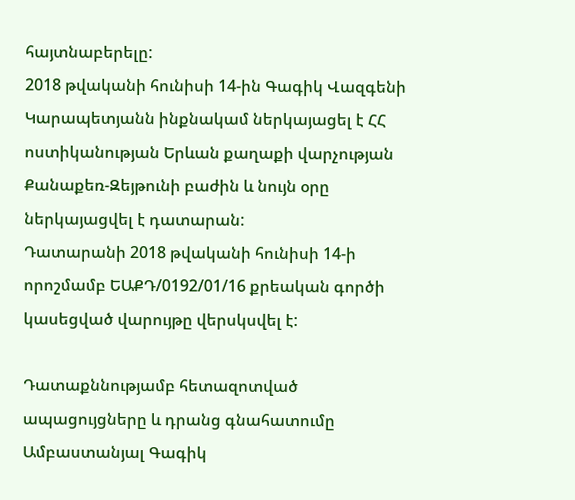հայտնաբերելը:
2018 թվականի հունիսի 14-ին Գագիկ Վազգենի Կարապետյանն ինքնակամ ներկայացել է ՀՀ ոստիկանության Երևան քաղաքի վարչության Քանաքեռ-Զեյթունի բաժին և նույն օրը ներկայացվել է դատարան:
Դատարանի 2018 թվականի հունիսի 14-ի որոշմամբ ԵԱՔԴ/0192/01/16 քրեական գործի կասեցված վարույթը վերսկսվել է:

Դատաքննությամբ հետազոտված ապացույցները և դրանց գնահատումը
Ամբաստանյալ Գագիկ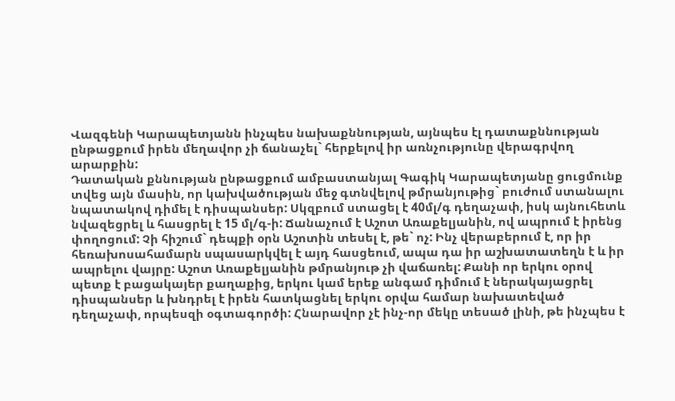Վազգենի Կարապետյանն ինչպես նախաքննության, այնպես էլ դատաքննության ընթացքում իրեն մեղավոր չի ճանաչել` հերքելով իր առնչությունը վերագրվող արարքին:
Դատական քննության ընթացքում ամբաստանյալ Գագիկ Կարապետյանը ցուցմունք տվեց այն մասին, որ կախվածության մեջ գտնվելով թմրանյութից` բուժում ստանալու նպատակով դիմել է դիսպանսեր: Սկզբում ստացել է 40մլ/գ դեղաչափ, իսկ այնուհետև նվազեցրել և հասցրել է 15 մլ/գ-ի: Ճանաչում է Աշոտ Առաքելյանին, ով ապրում է իրենց փողոցում: Չի հիշում` դեպքի օրն Աշոտին տեսել է, թե` ոչ: Ինչ վերաբերում է, որ իր հեռախոսահամարն սպասարկվել է այդ հասցեում, ապա դա իր աշխատատեղն է և իր ապրելու վայրը: Աշոտ Առաքելյանին թմրանյութ չի վաճառել: Քանի որ երկու օրով պետք է բացակայեր քաղաքից, երկու կամ երեք անգամ դիմում է ներակայացրել դիսպանսեր և խնդրել է իրեն հատկացնել երկու օրվա համար նախատեված դեղաչափ, որպեսզի օգտագործի: Հնարավոր չէ ինչ-որ մեկը տեսած լինի, թե ինչպես է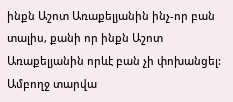ինքն Աշոտ Առաքելյանին ինչ-որ բան տալիս, քանի որ ինքն Աշոտ Առաքելյանին որևէ բան չի փոխանցել: Ամբողջ տարվա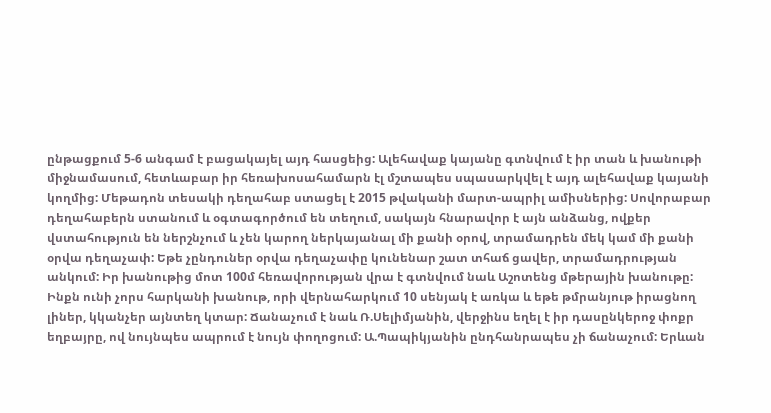ընթացքում 5-6 անգամ է բացակայել այդ հասցեից: Ալեհավաք կայանը գտնվում է իր տան և խանութի միջնամասում, հետևաբար իր հեռախոսահամարն էլ մշտապես սպասարկվել է այդ ալեհավաք կայանի կողմից: Մեթադոն տեսակի դեղահաբ ստացել է 2015 թվականի մարտ-ապրիլ ամիսներից: Սովորաբար դեղահաբերն ստանում և օգտագործում են տեղում, սակայն հնարավոր է այն անձանց, ովքեր վստահություն են ներշնչում և չեն կարող ներկայանալ մի քանի օրով, տրամադրեն մեկ կամ մի քանի օրվա դեղաչափ: Եթե չընդուներ օրվա դեղաչափը կունենար շատ տհաճ ցավեր, տրամադրության անկում: Իր խանութից մոտ 100մ հեռավորության վրա է գտնվում նաև Աշոտենց մթերային խանութը: Ինքն ունի չորս հարկանի խանութ, որի վերնահարկում 10 սենյակ է առկա և եթե թմրանյութ իրացնող լիներ, կկանչեր այնտեղ կտար: Ճանաչում է նաև Ռ.Սելիմյանին, վերջինս եղել է իր դասընկերոջ փոքր եղբայրը, ով նույնպես ապրում է նույն փողոցում: Ա.Պապիկյանին ընդհանրապես չի ճանաչում: Երևան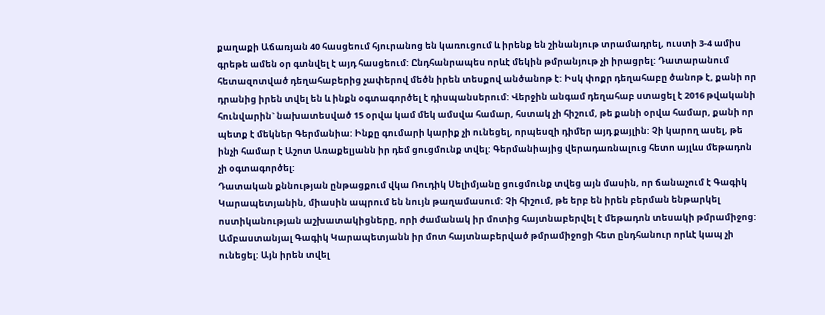քաղաքի Աճառյան 40 հասցեում հյուրանոց են կառուցում և իրենք են շինանյութ տրամադրել, ուստի 3-4 ամիս գրեթե ամեն օր գտնվել է այդ հասցեում: Ընդհանրապես որևէ մեկին թմրանյութ չի իրացրել: Դատարանում հետազոտված դեղահաբերից չափերով մեծն իրեն տեսքով անծանոթ է: Իսկ փոքր դեղահաբը ծանոթ է, քանի որ դրանից իրեն տվել են և ինքն օգտագործել է դիսպանսերում: Վերջին անգամ դեղահաբ ստացել է 2016 թվականի հունվարին` նախատեսված 15 օրվա կամ մեկ ամսվա համար, հստակ չի հիշում, թե քանի օրվա համար, քանի որ պետք է մեկներ Գերմանիա: Ինքը գումարի կարիք չի ունեցել, որպեսզի դիմեր այդ քայլին: Չի կարող ասել, թե ինչի համար է Աշոտ Առաքելյանն իր դեմ ցուցմունք տվել: Գերմանիայից վերադառնալուց հետո այլևս մեթադոն չի օգտագործել:
Դատական քննության ընթացքում վկա Ռուդիկ Սելիմյանը ցուցմունք տվեց այն մասին, որ ճանաչում է Գագիկ Կարապետյանին, միասին ապրում են նույն թաղամասում: Չի հիշում, թե երբ են իրեն բերման ենթարկել ոստիկանության աշխատակիցները, որի ժամանակ իր մոտից հայտնաբերվել է մեթադոն տեսակի թմրամիջոց: Ամբաստանյալ Գագիկ Կարապետյանն իր մոտ հայտնաբերված թմրամիջոցի հետ ընդհանուր որևէ կապ չի ունեցել: Այն իրեն տվել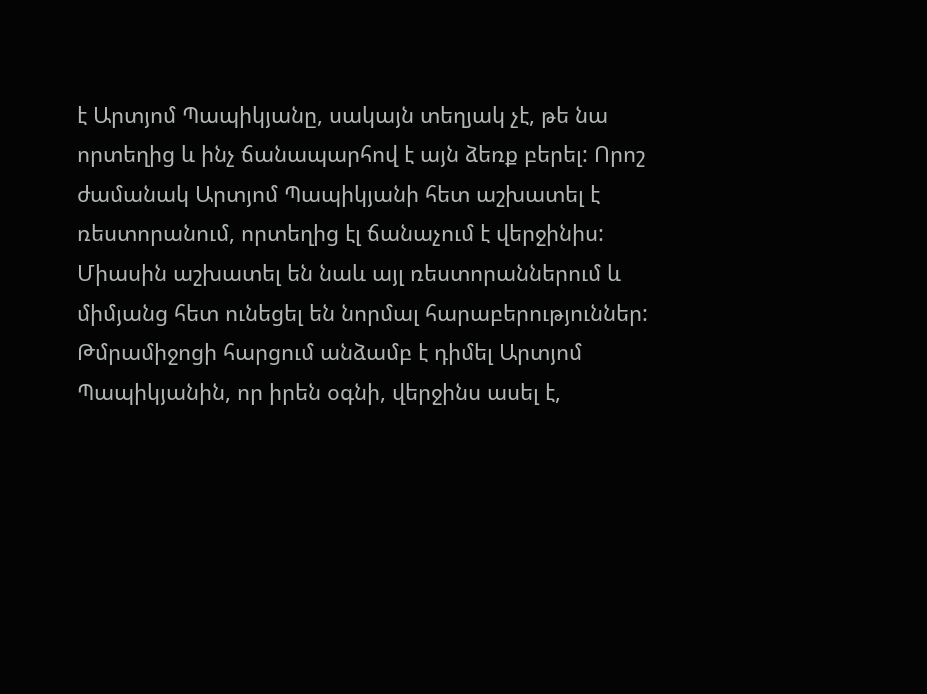է Արտյոմ Պապիկյանը, սակայն տեղյակ չէ, թե նա որտեղից և ինչ ճանապարհով է այն ձեռք բերել: Որոշ ժամանակ Արտյոմ Պապիկյանի հետ աշխատել է ռեստորանում, որտեղից էլ ճանաչում է վերջինիս: Միասին աշխատել են նաև այլ ռեստորաններում և միմյանց հետ ունեցել են նորմալ հարաբերություններ: Թմրամիջոցի հարցում անձամբ է դիմել Արտյոմ Պապիկյանին, որ իրեն օգնի, վերջինս ասել է,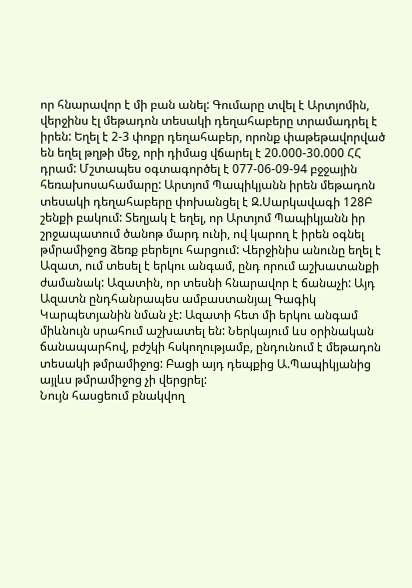որ հնարավոր է մի բան անել: Գումարը տվել է Արտյոմին, վերջինս էլ մեթադոն տեսակի դեղահաբերը տրամադրել է իրեն: Եղել է 2-3 փոքր դեղահաբեր, որոնք փաթեթավորված են եղել թղթի մեջ, որի դիմաց վճարել է 20.000-30.000 ՀՀ դրամ: Մշտապես օգտագործել է 077-06-09-94 բջջային հեռախոսահամարը: Արտյոմ Պապիկյանն իրեն մեթադոն տեսակի դեղահաբերը փոխանցել է Զ.Սարկավագի 128Բ շենքի բակում: Տեղյակ է եղել, որ Արտյոմ Պապիկյանն իր շրջապատում ծանոթ մարդ ունի, ով կարող է իրեն օգնել թմրամիջոց ձեռք բերելու հարցում: Վերջինիս անունը եղել է Ազատ, ում տեսել է երկու անգամ, ընդ որում աշխատանքի ժամանակ: Ազատին, որ տեսնի հնարավոր է ճանաչի: Այդ Ազատն ընդհանրապես ամբաստանյալ Գագիկ Կարպետյանին նման չէ: Ազատի հետ մի երկու անգամ միևնույն սրահում աշխատել են: Ներկայում ևս օրինական ճանապարհով, բժշկի հսկողությամբ, ընդունում է մեթադոն տեսակի թմրամիջոց: Բացի այդ դեպքից Ա.Պապիկյանից այլևս թմրամիջոց չի վերցրել:
Նույն հասցեում բնակվող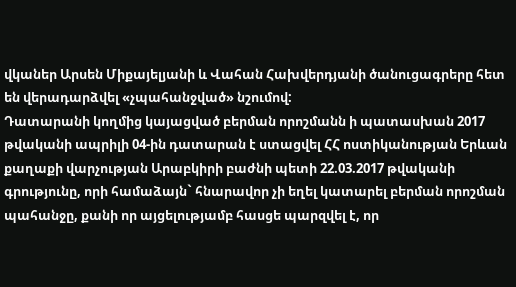վկաներ Արսեն Միքայելյանի և Վահան Հախվերդյանի ծանուցագրերը հետ են վերադարձվել «չպահանջված» նշումով:
Դատարանի կողմից կայացված բերման որոշմանն ի պատասխան 2017 թվականի ապրիլի 04-ին դատարան է ստացվել ՀՀ ոստիկանության Երևան քաղաքի վարչության Արաբկիրի բաժնի պետի 22.03.2017 թվականի գրությունը, որի համաձայն` հնարավոր չի եղել կատարել բերման որոշման պահանջը, քանի որ այցելությամբ հասցե պարզվել է, որ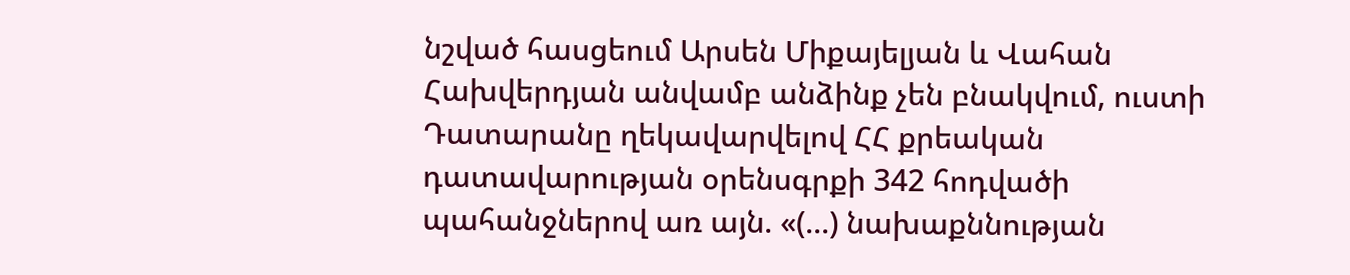նշված հասցեում Արսեն Միքայելյան և Վահան Հախվերդյան անվամբ անձինք չեն բնակվում, ուստի Դատարանը ղեկավարվելով ՀՀ քրեական դատավարության օրենսգրքի 342 հոդվածի պահանջներով առ այն. «(...) նախաքննության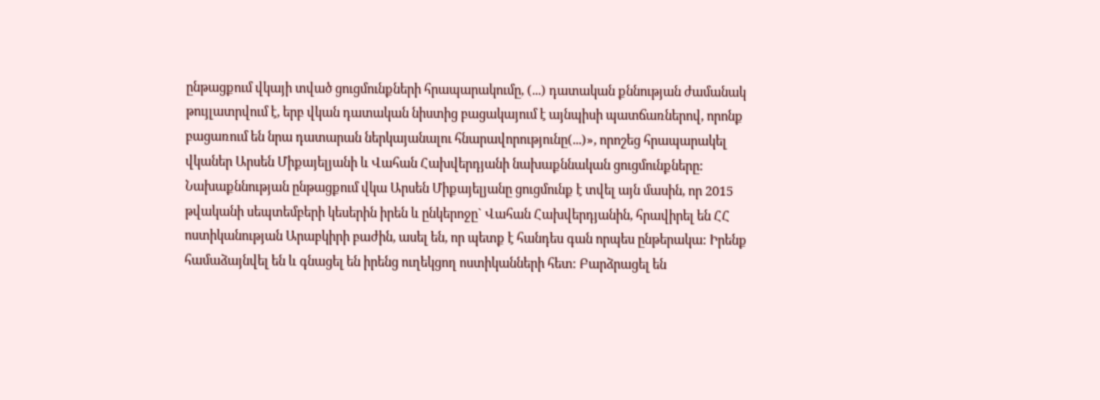ընթացքում վկայի տված ցուցմունքների հրապարակումը, (...) դատական քննության ժամանակ թույլատրվում է, երբ վկան դատական նիստից բացակայում է այնպիսի պատճառներով, որոնք բացառում են նրա դատարան ներկայանալու հնարավորությունը(...)», որոշեց հրապարակել վկաներ Արսեն Միքայելյանի և Վահան Հախվերդյանի նախաքննական ցուցմունքները:
Նախաքննության ընթացքում վկա Արսեն Միքայելյանը ցուցմունք է տվել այն մասին, որ 2015 թվականի սեպտեմբերի կեսերին իրեն և ընկերոջը` Վահան Հախվերդյանին, հրավիրել են ՀՀ ոստիկանության Արաբկիրի բաժին, ասել են, որ պետք է հանդես գան որպես ընթերակա: Իրենք համաձայնվել են և գնացել են իրենց ուղեկցող ոստիկանների հետ: Բարձրացել են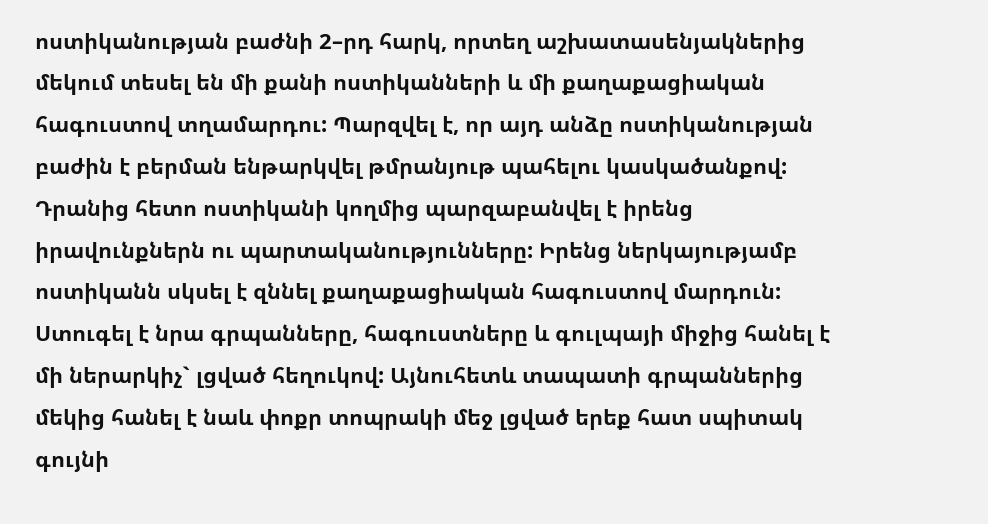ոստիկանության բաժնի 2–րդ հարկ, որտեղ աշխատասենյակներից մեկում տեսել են մի քանի ոստիկանների և մի քաղաքացիական հագուստով տղամարդու: Պարզվել է, որ այդ անձը ոստիկանության բաժին է բերման ենթարկվել թմրանյութ պահելու կասկածանքով: Դրանից հետո ոստիկանի կողմից պարզաբանվել է իրենց իրավունքներն ու պարտականությունները: Իրենց ներկայությամբ ոստիկանն սկսել է զննել քաղաքացիական հագուստով մարդուն: Ստուգել է նրա գրպանները, հագուստները և գուլպայի միջից հանել է մի ներարկիչ` լցված հեղուկով: Այնուհետև տապատի գրպաններից մեկից հանել է նաև փոքր տոպրակի մեջ լցված երեք հատ սպիտակ գույնի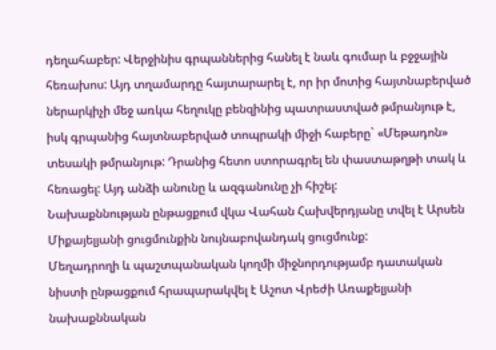դեղահաբեր: Վերջինիս գրպաններից հանել է նաև գումար և բջջային հեռախոս: Այդ տղամարդը հայտարարել է, որ իր մոտից հայտնաբերված ներարկիչի մեջ առկա հեղուկը բենզինից պատրաստված թմրանյութ է, իսկ գրպանից հայտնաբերված տոպրակի միջի հաբերը` «Մեթադոն» տեսակի թմրանյութ: Դրանից հետո ստորագրել են փաստաթղթի տակ և հեռացել: Այդ անձի անունը և ազգանունը չի հիշել:
Նախաքննության ընթացքում վկա Վահան Հախվերդյանը տվել է Արսեն Միքայելյանի ցուցմունքին նույնաբովանդակ ցուցմունք:
Մեղադրողի և պաշտպանական կողմի միջնորդությամբ դատական նիստի ընթացքում հրապարակվել է Աշոտ Վրեժի Առաքելյանի նախաքննական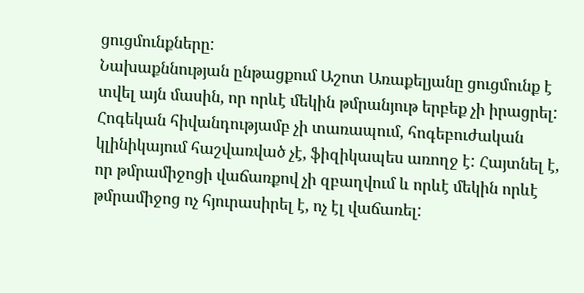ցուցմունքները:
Նախաքննության ընթացքում Աշոտ Առաքելյանը ցուցմունք է տվել այն մասին, որ որևէ մեկին թմրանյութ երբեք չի իրացրել: Հոգեկան հիվանդությամբ չի տառապում, հոգեբուժական կլինիկայում հաշվառված չէ, ֆիզիկապես առողջ է: Հայտնել է, որ թմրամիջոցի վաճառքով չի զբաղվում և որևէ մեկին որևէ թմրամիջոց ոչ հյուրասիրել է, ոչ էլ վաճառել: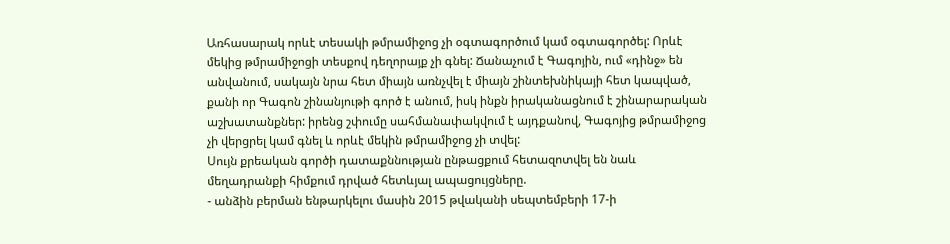Առհասարակ որևէ տեսակի թմրամիջոց չի օգտագործում կամ օգտագործել: Որևէ մեկից թմրամիջոցի տեսքով դեղորայք չի գնել: Ճանաչում է Գագոյին, ում «դինջ» են անվանում, սակայն նրա հետ միայն առնչվել է միայն շինտեխնիկայի հետ կապված, քանի որ Գագոն շինանյութի գործ է անում, իսկ ինքն իրականացնում է շինարարական աշխատանքներ: իրենց շփումը սահմանափակվում է այդքանով, Գագոյից թմրամիջոց չի վերցրել կամ գնել և որևէ մեկին թմրամիջոց չի տվել:
Սույն քրեական գործի դատաքննության ընթացքում հետազոտվել են նաև մեղադրանքի հիմքում դրված հետևյալ ապացույցները.
- անձին բերման ենթարկելու մասին 2015 թվականի սեպտեմբերի 17-ի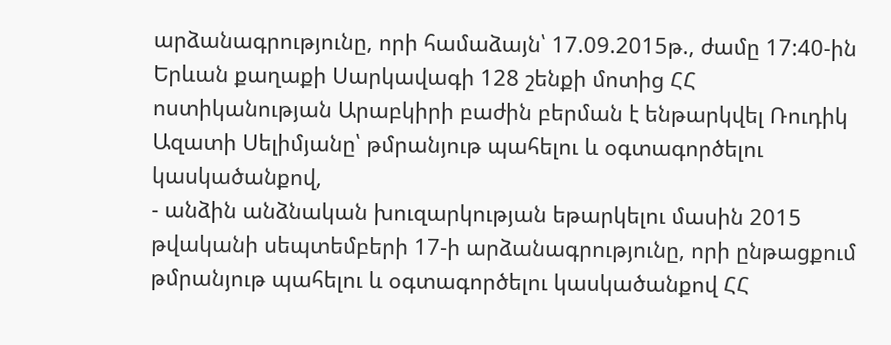արձանագրությունը, որի համաձայն՝ 17.09.2015թ., ժամը 17:40-ին Երևան քաղաքի Սարկավագի 128 շենքի մոտից ՀՀ ոստիկանության Արաբկիրի բաժին բերման է ենթարկվել Ռուդիկ Ազատի Սելիմյանը՝ թմրանյութ պահելու և օգտագործելու կասկածանքով,
- անձին անձնական խուզարկության եթարկելու մասին 2015 թվականի սեպտեմբերի 17-ի արձանագրությունը, որի ընթացքում թմրանյութ պահելու և օգտագործելու կասկածանքով ՀՀ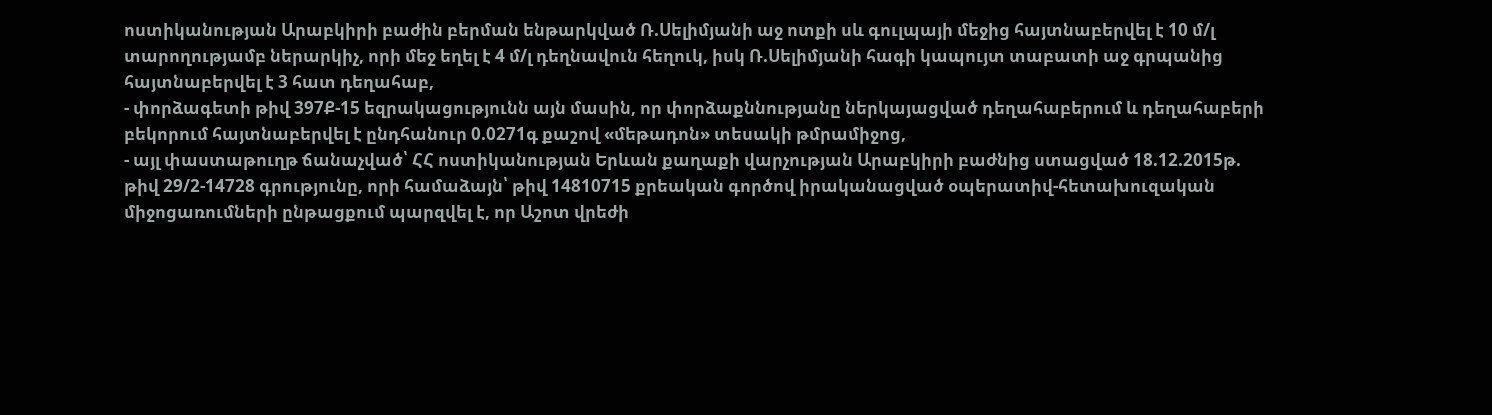ոստիկանության Արաբկիրի բաժին բերման ենթարկված Ռ.Սելիմյանի աջ ոտքի սև գուլպայի մեջից հայտնաբերվել է 10 մ/լ տարողությամբ ներարկիչ, որի մեջ եղել է 4 մ/լ դեղնավուն հեղուկ, իսկ Ռ.Սելիմյանի հագի կապույտ տաբատի աջ գրպանից հայտնաբերվել է 3 հատ դեղահաբ,
- փորձագետի թիվ 397Ք-15 եզրակացությունն այն մասին, որ փորձաքննությանը ներկայացված դեղահաբերում և դեղահաբերի բեկորում հայտնաբերվել է ընդհանուր 0.0271գ քաշով «մեթադոն» տեսակի թմրամիջոց,
- այլ փաստաթուղթ ճանաչված՝ ՀՀ ոստիկանության Երևան քաղաքի վարչության Արաբկիրի բաժնից ստացված 18.12.2015թ. թիվ 29/2-14728 գրությունը, որի համաձայն՝ թիվ 14810715 քրեական գործով իրականացված օպերատիվ-հետախուզական միջոցառումների ընթացքում պարզվել է, որ Աշոտ վրեժի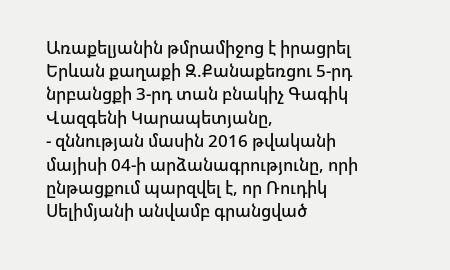Առաքելյանին թմրամիջոց է իրացրել Երևան քաղաքի Զ.Քանաքեռցու 5-րդ նրբանցքի 3-րդ տան բնակիչ Գագիկ Վազգենի Կարապետյանը,
- զննության մասին 2016 թվականի մայիսի 04-ի արձանագրությունը, որի ընթացքում պարզվել է, որ Ռուդիկ Սելիմյանի անվամբ գրանցված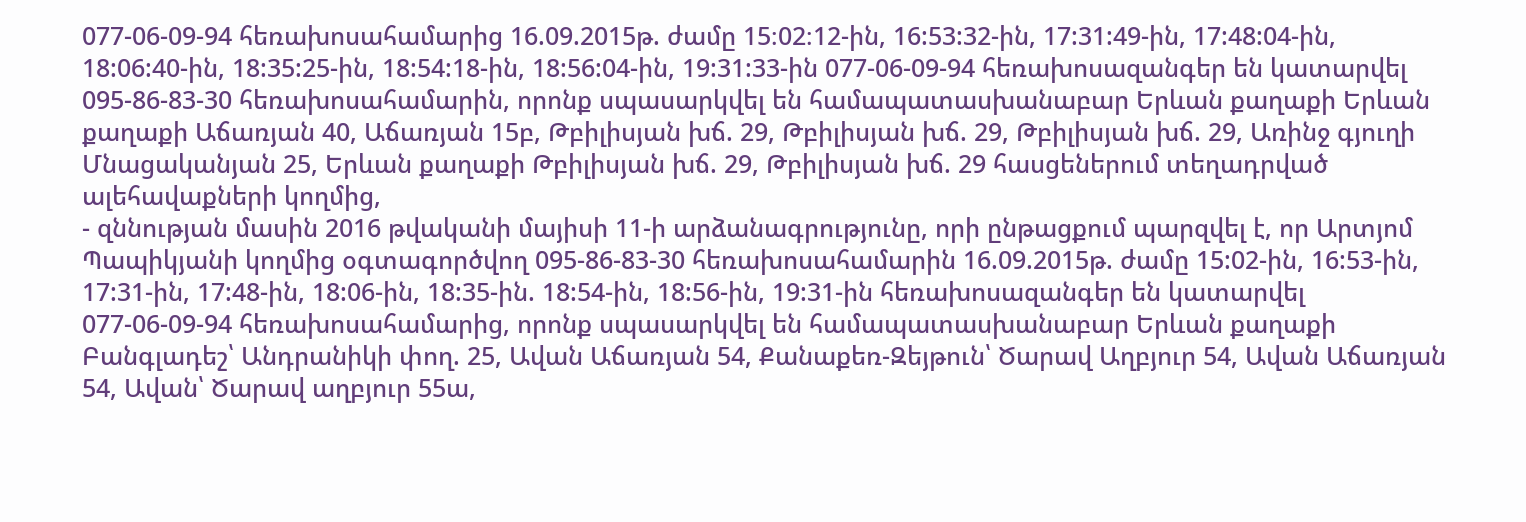077-06-09-94 հեռախոսահամարից 16.09.2015թ. ժամը 15։02։12-ին, 16:53:32-ին, 17:31:49-ին, 17:48:04-ին, 18:06:40-ին, 18:35:25-ին, 18:54:18-ին, 18:56:04-ին, 19:31:33-ին 077-06-09-94 հեռախոսազանգեր են կատարվել 095-86-83-30 հեռախոսահամարին, որոնք սպասարկվել են համապատասխանաբար Երևան քաղաքի Երևան քաղաքի Աճառյան 40, Աճառյան 15բ, Թբիլիսյան խճ. 29, Թբիլիսյան խճ. 29, Թբիլիսյան խճ. 29, Առինջ գյուղի Մնացականյան 25, Երևան քաղաքի Թբիլիսյան խճ. 29, Թբիլիսյան խճ. 29 հասցեներում տեղադրված ալեհավաքների կողմից,
- զննության մասին 2016 թվականի մայիսի 11-ի արձանագրությունը, որի ընթացքում պարզվել է, որ Արտյոմ Պապիկյանի կողմից օգտագործվող 095-86-83-30 հեռախոսահամարին 16.09.2015թ. ժամը 15:02-ին, 16:53-ին, 17:31-ին, 17:48-ին, 18:06-ին, 18:35-ին. 18:54-ին, 18:56-ին, 19:31-ին հեռախոսազանգեր են կատարվել 077-06-09-94 հեռախոսահամարից, որոնք սպասարկվել են համապատասխանաբար Երևան քաղաքի Բանգլադեշ՝ Անդրանիկի փող. 25, Ավան Աճառյան 54, Քանաքեռ-Զեյթուն՝ Ծարավ Աղբյուր 54, Ավան Աճառյան 54, Ավան՝ Ծարավ աղբյուր 55ա,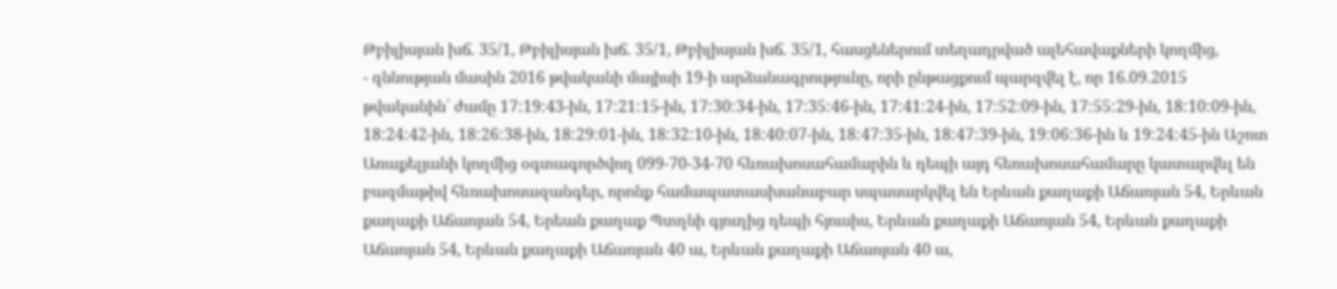Թբիլիսյան խճ. 35/1, Թբիլիսյան խճ. 35/1, Թբիլիսյան խճ. 35/1, հասցեներում տեղադրված ալեհավաքների կողմից,
- զննության մասին 2016 թվականի մայիսի 19-ի արձանագրությունը, որի ընթացքում պարզվել է, որ 16.09.2015 թվականին՝ ժամը 17:19:43-ին, 17:21:15-ին, 17:30:34-ին, 17:35:46-ին, 17:41:24-ին, 17:52:09-ին, 17:55:29-ին, 18:10:09-ին, 18:24:42-ին, 18:26:38-ին, 18:29:01-ին, 18:32:10-ին, 18:40:07-ին, 18:47:35-ին, 18:47:39-ին, 19:06:36-ին և 19:24:45-ին Աշոտ Առաքելյանի կողմից օգտագործվող 099-70-34-70 հևռախոսահամարին և դեպի այդ հեռախոսահամարը կատարվևլ են բազմաթիվ հևռախոսազանգեր, որոնք համապատասխանաբար սպասարկվել են Երևան քաղաքի Աճառյան 54, Երևան քաղաքի Աճառյան 54, Երեան քաղաք Պտղնի գյուղից դեպի հյուսիս, Երևան քաղաքի Աճառյան 54, Երևան քաղաքի Աճառյան 54, Երևան քաղաքի Աճառյան 40 ա, Երևան քաղաքի Աճառյան 40 ա,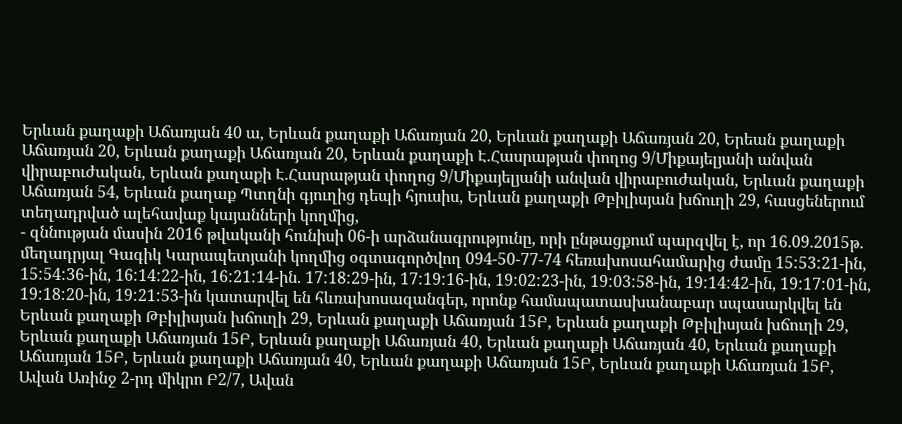Երևան քաղաքի Աճառյան 40 ա, Երևան քաղաքի Աճառյան 20, Երևան քաղաքի Աճառյան 20, Երեան քաղաքի Աճառյան 20, Երևան քաղաքի Աճառյան 20, Երևան քաղաքի Է.Հասրաթյան փողոց 9/Միքայելյանի անվան վիրաբուժական, Երևան քաղաքի Է.Հասրաթյան փողոց 9/Միքայելյանի անվան վիրաբուժական, Երևան քաղաքի Աճառյան 54, Երևան քաղաք Պտղնի գյուղից դեպի հյուսիս, Երևան քաղաքի Թբիլիսյան խճուղի 29, հասցեներում տեղադրված ալեհավաք կայանների կողմից,
- զննության մասին 2016 թվականի հունիսի 06-ի արձանագրությունը, որի ընթացքում պարզվել է, որ 16.09.2015թ. մեղադրյալ Գագիկ Կարապետյանի կողմից օգտագործվող 094-50-77-74 հեռախոսահամարից ժամը 15:53:21-ին, 15:54:36-ին, 16:14:22-ին, 16:21:14-ին. 17:18:29-ին, 17:19:16-ին, 19:02:23-ին, 19:03:58-ին, 19:14:42-ին, 19:17:01-ին, 19:18:20-ին, 19:21:53-ին կատարվել են հևռախոսազանգեր, որոնք համապատասխանաբար սպասարկվել են Երևան քաղաքի Թբիլիսյան խճուղի 29, Երևան քաղաքի Աճառյան 15Բ, Երևան քաղաքի Թբիլիսյան խճուղի 29, Երևան քաղաքի Աճառյան 15Բ, Երևան քաղաքի Աճառյան 40, Երևան քաղաքի Աճառյան 40, Երևան քաղաքի Աճառյան 15Բ, Երևան քաղաքի Աճառյան 40, Երևան քաղաքի Աճառյան 15Բ, Երևան քաղաքի Աճառյան 15Բ, Ավան Առինջ 2-րդ միկրո Բ2/7, Ավան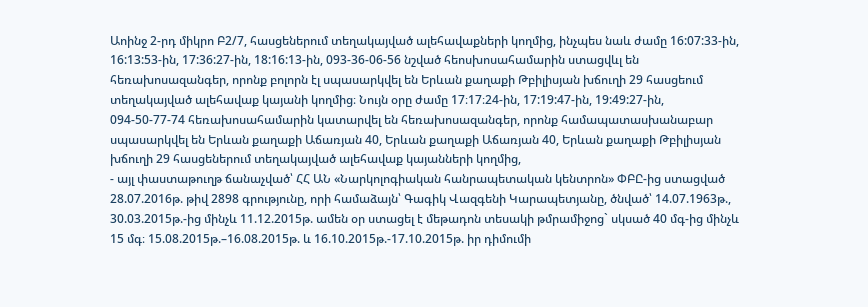Աոինջ 2-րդ միկրո Բ2/7, հասցեներում տեղակայված ալեհավաքների կողմից, ինչպես նաև ժամը 16:07:33-ին, 16:13:53-ին, 17:36:27-ին, 18:16:13-ին, 093-36-06-56 նշված հեոսխոսահամարին ստացվևլ են հեռախոսազանգեր, որոնք բոլորն էլ սպասարկվել են Երևան քաղաքի Թբիլիսյան խճուղի 29 հասցեում տեղակայված ալեհավաք կայանի կողմից։ Նույն օրը ժամը 17։17։24-ին, 17:19:47-ին, 19:49:27-ին, 094-50-77-74 հեռախոսահամարին կատարվել են հեռախոսազանգեր, որոնք համապատասխանաբար սպասարկվել են Երևան քաղաքի Աճառյան 40, Երևան քաղաքի Աճառյան 40, Երևան քաղաքի Թբիլիսյան խճուղի 29 հասցեներում տեղակայված ալեհավաք կայանների կողմից,
- այլ փաստաթուղթ ճանաչված՝ ՀՀ ԱՆ «Նարկոլոգիական հանրապետական կենտրոն» ՓԲԸ-ից ստացված 28.07.2016թ. թիվ 2898 գրությունը, որի համաձայն՝ Գագիկ Վազգենի Կարապետյանը, ծնված՝ 14.07.1963թ., 30.03.2015թ.-ից մինչև 11.12.2015թ. ամեն օր ստացել է մեթադոն տեսակի թմրամիջոց` սկսած 40 մգ-ից մինչև 15 մգ։ 15.08.2015թ.–16.08.2015թ. և 16.10.2015թ.-17.10.2015թ. իր դիմումի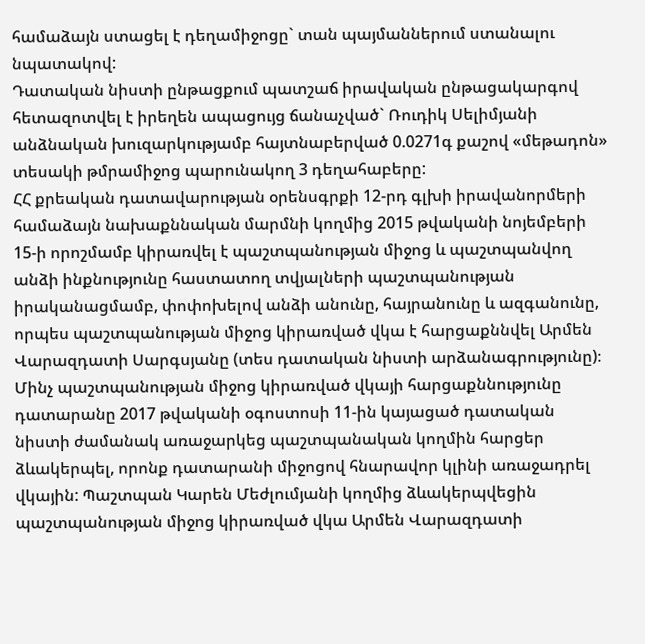համաձայն ստացել է դեղամիջոցը` տան պայմաններում ստանալու նպատակով:
Դատական նիստի ընթացքում պատշաճ իրավական ընթացակարգով հետազոտվել է իրեղեն ապացույց ճանաչված` Ռուդիկ Սելիմյանի անձնական խուզարկությամբ հայտնաբերված 0.0271գ քաշով «մեթադոն» տեսակի թմրամիջոց պարունակող 3 դեղահաբերը:
ՀՀ քրեական դատավարության օրենսգրքի 12-րդ գլխի իրավանորմերի համաձայն նախաքննական մարմնի կողմից 2015 թվականի նոյեմբերի 15-ի որոշմամբ կիրառվել է պաշտպանության միջոց և պաշտպանվող անձի ինքնությունը հաստատող տվյալների պաշտպանության իրականացմամբ, փոփոխելով անձի անունը, հայրանունը և ազգանունը, որպես պաշտպանության միջոց կիրառված վկա է հարցաքննվել Արմեն Վարազդատի Սարգսյանը (տես դատական նիստի արձանագրությունը)։
Մինչ պաշտպանության միջոց կիրառված վկայի հարցաքննությունը դատարանը 2017 թվականի օգոստոսի 11-ին կայացած դատական նիստի ժամանակ առաջարկեց պաշտպանական կողմին հարցեր ձևակերպել, որոնք դատարանի միջոցով հնարավոր կլինի առաջադրել վկային: Պաշտպան Կարեն Մեժլումյանի կողմից ձևակերպվեցին պաշտպանության միջոց կիրառված վկա Արմեն Վարազդատի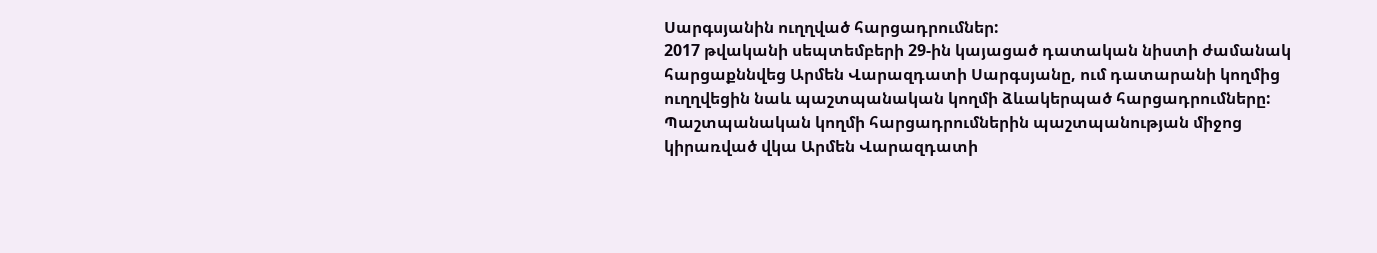Սարգսյանին ուղղված հարցադրումներ:
2017 թվականի սեպտեմբերի 29-ին կայացած դատական նիստի ժամանակ հարցաքննվեց Արմեն Վարազդատի Սարգսյանը, ում դատարանի կողմից ուղղվեցին նաև պաշտպանական կողմի ձևակերպած հարցադրումները:
Պաշտպանական կողմի հարցադրումներին պաշտպանության միջոց կիրառված վկա Արմեն Վարազդատի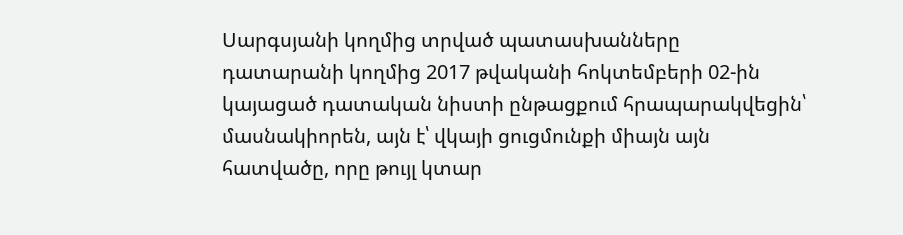Սարգսյանի կողմից տրված պատասխանները դատարանի կողմից 2017 թվականի հոկտեմբերի 02-ին կայացած դատական նիստի ընթացքում հրապարակվեցին՝ մասնակիորեն, այն է՝ վկայի ցուցմունքի միայն այն հատվածը, որը թույլ կտար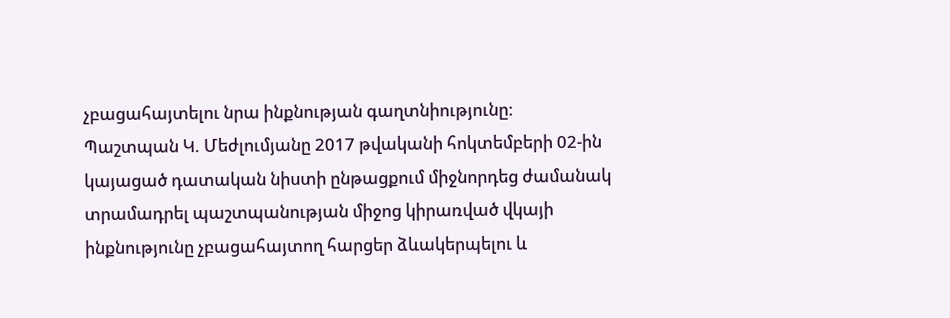չբացահայտելու նրա ինքնության գաղտնիությունը:
Պաշտպան Կ. Մեժլումյանը 2017 թվականի հոկտեմբերի 02-ին կայացած դատական նիստի ընթացքում միջնորդեց ժամանակ տրամադրել պաշտպանության միջոց կիրառված վկայի ինքնությունը չբացահայտող հարցեր ձևակերպելու և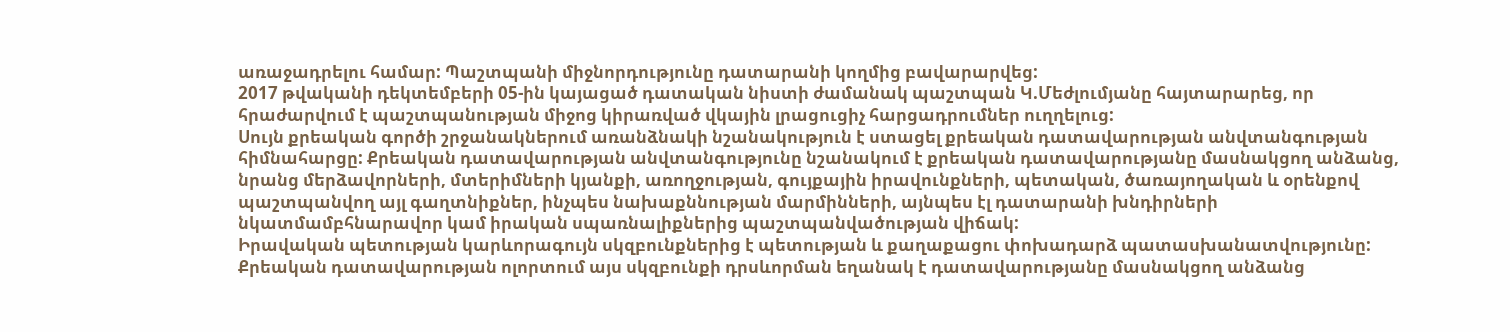առաջադրելու համար: Պաշտպանի միջնորդությունը դատարանի կողմից բավարարվեց:
2017 թվականի դեկտեմբերի 05-ին կայացած դատական նիստի ժամանակ պաշտպան Կ.Մեժլումյանը հայտարարեց, որ հրաժարվում է պաշտպանության միջոց կիրառված վկային լրացուցիչ հարցադրումներ ուղղելուց:
Սույն քրեական գործի շրջանակներում առանձնակի նշանակություն է ստացել քրեական դատավարության անվտանգության հիմնահարցը: Քրեական դատավարության անվտանգությունը նշանակում է քրեական դատավարությանը մասնակցող անձանց, նրանց մերձավորների, մտերիմների կյանքի, առողջության, գույքային իրավունքների, պետական, ծառայողական և օրենքով պաշտպանվող այլ գաղտնիքներ, ինչպես նախաքննության մարմինների, այնպես էլ դատարանի խնդիրների նկատմամբհնարավոր կամ իրական սպառնալիքներից պաշտպանվածության վիճակ:
Իրավական պետության կարևորագույն սկզբունքներից է պետության և քաղաքացու փոխադարձ պատասխանատվությունը: Քրեական դատավարության ոլորտում այս սկզբունքի դրսևորման եղանակ է դատավարությանը մասնակցող անձանց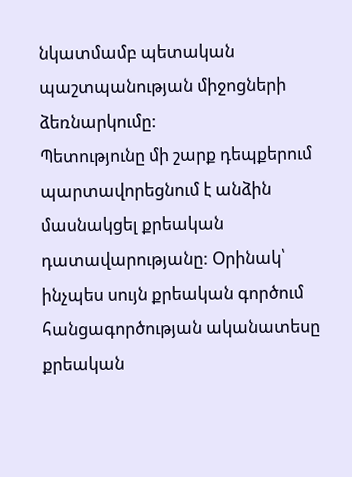նկատմամբ պետական պաշտպանության միջոցների ձեռնարկումը:
Պետությունը մի շարք դեպքերում պարտավորեցնում է անձին մասնակցել քրեական դատավարությանը: Օրինակ՝ ինչպես սույն քրեական գործում հանցագործության ականատեսը քրեական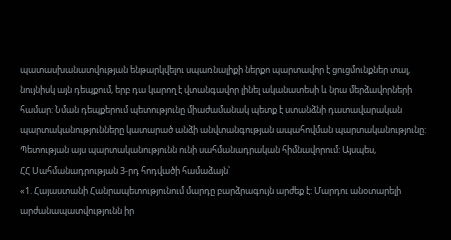պատասխանատվության ենթարկվելու սպառնալիքի ներքո պարտավոր է ցուցմունքներ տալ, նույնիսկ այն դեպքում, երբ դա կարող է վտանգավոր լինել ականատեսի և նրա մերձավորների համար: Նման դեպքերում պետությունը միաժամանակ պետք է ստանձնի դատավարական պարտականությունները կատարած անձի անվտանգության ապահովման պարտականությունը:
Պետության այս պարտականությունն ունի սահմանադրական հիմնավորում: Այսպես,
ՀՀ Սահմանադրության 3-րդ հոդվածի համաձայն՝
«1. Հայաստանի Հանրապետությունում մարդը բարձրագույն արժեք է: Մարդու անօտարելի արժանապատվությունն իր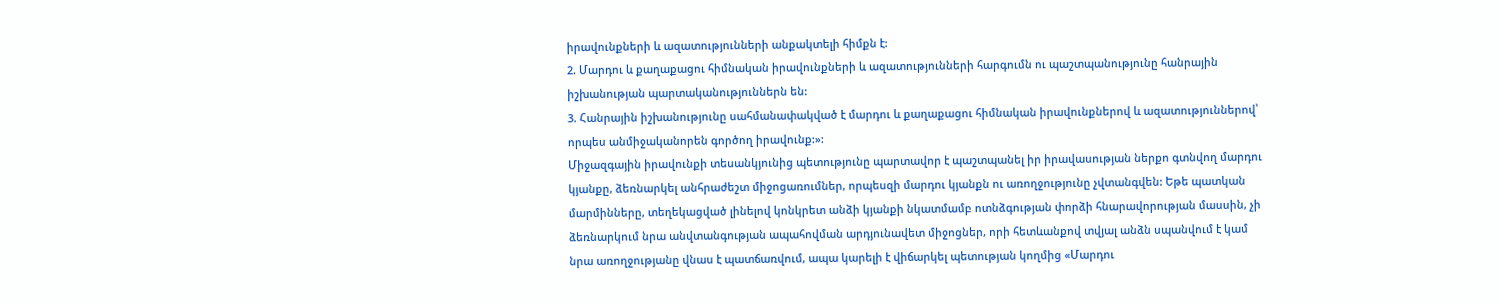իրավունքների և ազատությունների անքակտելի հիմքն է:
2. Մարդու և քաղաքացու հիմնական իրավունքների և ազատությունների հարգումն ու պաշտպանությունը հանրային իշխանության պարտականություններն են:
3. Հանրային իշխանությունը սահմանափակված է մարդու և քաղաքացու հիմնական իրավունքներով և ազատություններով՝ որպես անմիջականորեն գործող իրավունք:»:
Միջազգային իրավունքի տեսանկյունից պետությունը պարտավոր է պաշտպանել իր իրավասության ներքո գտնվող մարդու կյանքը, ձեռնարկել անհրաժեշտ միջոցառումներ, որպեսզի մարդու կյանքն ու առողջությունը չվտանգվեն: Եթե պատկան մարմինները, տեղեկացված լինելով կոնկրետ անձի կյանքի նկատմամբ ոտնձգության փորձի հնարավորության մասսին, չի ձեռնարկում նրա անվտանգության ապահովման արդյունավետ միջոցներ, որի հետևանքով տվյալ անձն սպանվում է կամ նրա առողջությանը վնաս է պատճառվում, ապա կարելի է վիճարկել պետության կողմից «Մարդու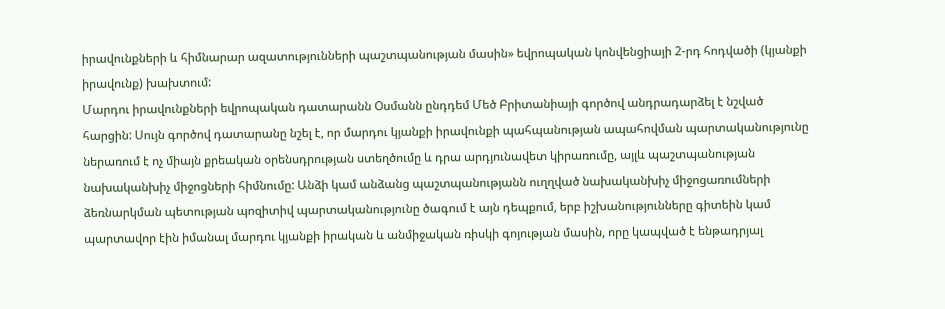իրավունքների և հիմնարար ազատությունների պաշտպանության մասին» եվրոպական կոնվենցիայի 2-րդ հոդվածի (կյանքի իրավունք) խախտում:
Մարդու իրավունքների եվրոպական դատարանն Օսմանն ընդդեմ Մեծ Բրիտանիայի գործով անդրադարձել է նշված հարցին: Սույն գործով դատարանը նշել է, որ մարդու կյանքի իրավունքի պահպանության ապահովման պարտականությունը ներառում է ոչ միայն քրեական օրենսդրության ստեղծումը և դրա արդյունավետ կիրառումը, այլև պաշտպանության նախականխիչ միջոցների հիմնումը: Անձի կամ անձանց պաշտպանությանն ուղղված նախականխիչ միջոցառումների ձեռնարկման պետության պոզիտիվ պարտականությունը ծագում է այն դեպքում, երբ իշխանությունները գիտեին կամ պարտավոր էին իմանալ մարդու կյանքի իրական և անմիջական ռիսկի գոյության մասին, որը կապված է ենթադրյալ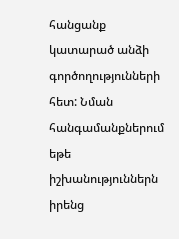հանցանք կատարած անձի գործողությունների հետ: Նման հանգամանքներում եթե իշխանություններն իրենց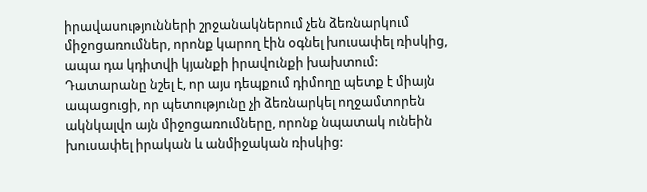իրավասությունների շրջանակներում չեն ձեռնարկում միջոցառումներ, որոնք կարող էին օգնել խուսափել ռիսկից, ապա դա կդիտվի կյանքի իրավունքի խախտում: Դատարանը նշել է, որ այս դեպքում դիմողը պետք է միայն ապացուցի, որ պետությունը չի ձեռնարկել ողջամտորեն ակնկալվո այն միջոցառումները, որոնք նպատակ ունեին խուսափել իրական և անմիջական ռիսկից: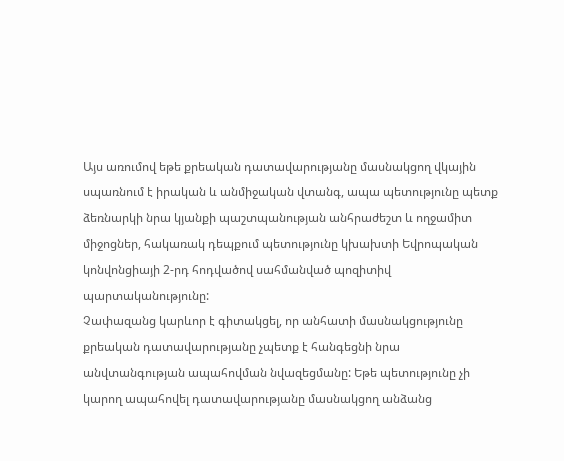Այս առումով եթե քրեական դատավարությանը մասնակցող վկային սպառնում է իրական և անմիջական վտանգ, ապա պետությունը պետք ձեռնարկի նրա կյանքի պաշտպանության անհրաժեշտ և ողջամիտ միջոցներ, հակառակ դեպքում պետությունը կխախտի Եվրոպական կոնվոնցիայի 2-րդ հոդվածով սահմանված պոզիտիվ պարտականությունը:
Չափազանց կարևոր է գիտակցել, որ անհատի մասնակցությունը քրեական դատավարությանը չպետք է հանգեցնի նրա անվտանգության ապահովման նվազեցմանը: Եթե պետությունը չի կարող ապահովել դատավարությանը մասնակցող անձանց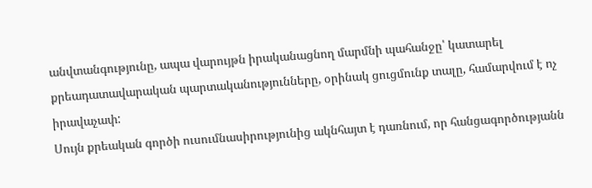անվտանգությունը, ապա վարույթն իրականացնող մարմնի պահանջը՝ կատարել քրեադատավարական պարտականությունները, օրինակ ցուցմունք տալը, համարվում է ոչ իրավաչափ:
Սույն քրեական գործի ուսումնասիրությունից ակնհայտ է դառնում, որ հանցագործությանն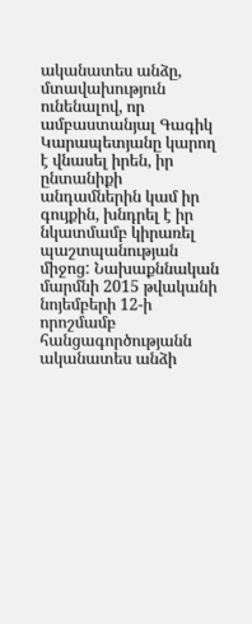ականատես անձը, մտավախություն ունենալով, որ ամբաստանյալ Գագիկ Կարապետյանը կարող է վնասել իրեն, իր ընտանիքի անդամներին կամ իր գույքին, խնդրել է իր նկատմամբ կիրառել պաշտպանության միջոց: Նախաքննական մարմնի 2015 թվականի նոյեմբերի 12-ի որոշմամբ հանցագործությանն ականատես անձի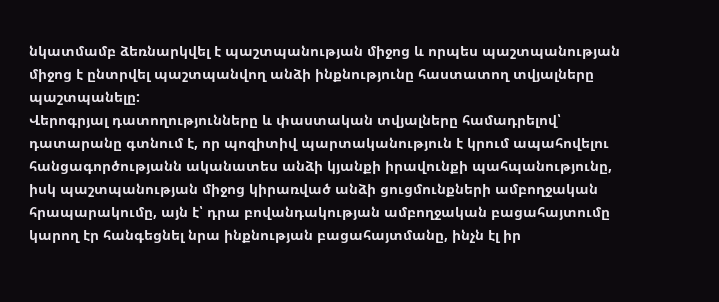նկատմամբ ձեռնարկվել է պաշտպանության միջոց և որպես պաշտպանության միջոց է ընտրվել պաշտպանվող անձի ինքնությունը հաստատող տվյալները պաշտպանելը:
Վերոգրյալ դատողությունները և փաստական տվյալները համադրելով՝ դատարանը գտնում է, որ պոզիտիվ պարտականություն է կրում ապահովելու հանցագործությանն ականատես անձի կյանքի իրավունքի պահպանությունը, իսկ պաշտպանության միջոց կիրառված անձի ցուցմունքների ամբողջական հրապարակումը, այն է՝ դրա բովանդակության ամբողջական բացահայտումը կարող էր հանգեցնել նրա ինքնության բացահայտմանը, ինչն էլ իր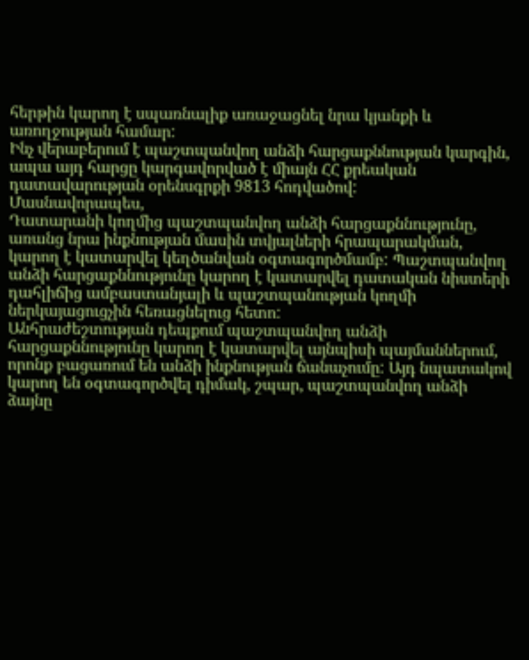հերթին կարող է սպառնալիք առաջացնել նրա կյանքի և առողջության համար:
Ինչ վերաբերում է պաշտպանվող անձի հարցաքննության կարգին, ապա այդ հարցը կարգավորված է միայն ՀՀ քրեական դատավարության օրենսգրքի 9813 հոդվածով:
Մասնավորապես,
Դատարանի կողմից պաշտպանվող անձի հարցաքննությունը, առանց նրա ինքնության մասին տվյալների հրապարակման, կարող է կատարվել կեղծանվան օգտագործմամբ: Պաշտպանվող անձի հարցաքննությունը կարող է կատարվել դատական նիստերի դահլիճից ամբաստանյալի և պաշտպանության կողմի ներկայացուցչին հեռացնելուց հետո:
Անհրաժեշտության դեպքում պաշտպանվող անձի հարցաքննությունը կարող է կատարվել այնպիսի պայմաններում, որոնք բացառում են անձի ինքնության ճանաչումը: Այդ նպատակով կարող են օգտագործվել դիմակ, շպար, պաշտպանվող անձի ձայնը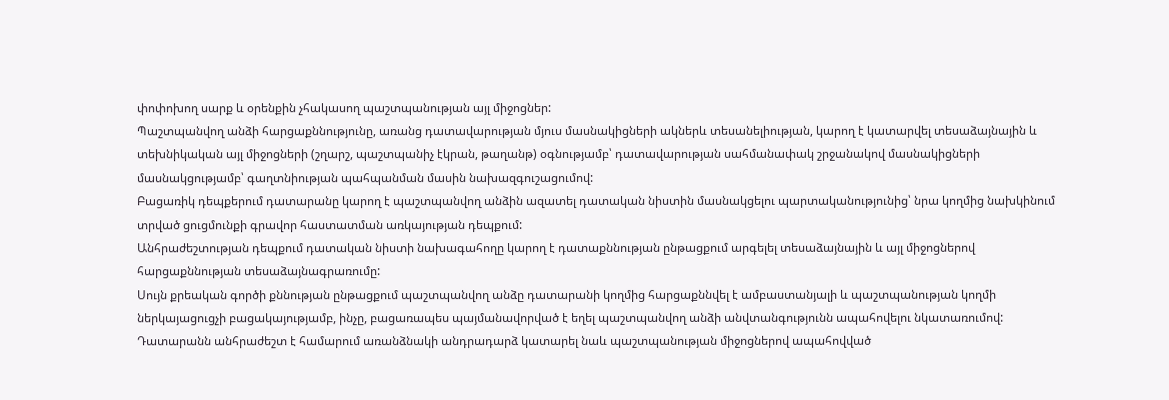փոփոխող սարք և օրենքին չհակասող պաշտպանության այլ միջոցներ:
Պաշտպանվող անձի հարցաքննությունը, առանց դատավարության մյուս մասնակիցների ակներև տեսանելիության, կարող է կատարվել տեսաձայնային և տեխնիկական այլ միջոցների (շղարշ, պաշտպանիչ էկրան, թաղանթ) օգնությամբ՝ դատավարության սահմանափակ շրջանակով մասնակիցների մասնակցությամբ՝ գաղտնիության պահպանման մասին նախազգուշացումով:
Բացառիկ դեպքերում դատարանը կարող է պաշտպանվող անձին ազատել դատական նիստին մասնակցելու պարտականությունից՝ նրա կողմից նախկինում տրված ցուցմունքի գրավոր հաստատման առկայության դեպքում:
Անհրաժեշտության դեպքում դատական նիստի նախագահողը կարող է դատաքննության ընթացքում արգելել տեսաձայնային և այլ միջոցներով հարցաքննության տեսաձայնագրառումը:
Սույն քրեական գործի քննության ընթացքում պաշտպանվող անձը դատարանի կողմից հարցաքննվել է ամբաստանյալի և պաշտպանության կողմի ներկայացուցչի բացակայությամբ, ինչը, բացառապես պայմանավորված է եղել պաշտպանվող անձի անվտանգությունն ապահովելու նկատառումով:
Դատարանն անհրաժեշտ է համարում առանձնակի անդրադարձ կատարել նաև պաշտպանության միջոցներով ապահովված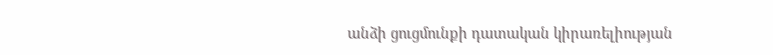անձի ցուցմունքի դատական կիրառելիության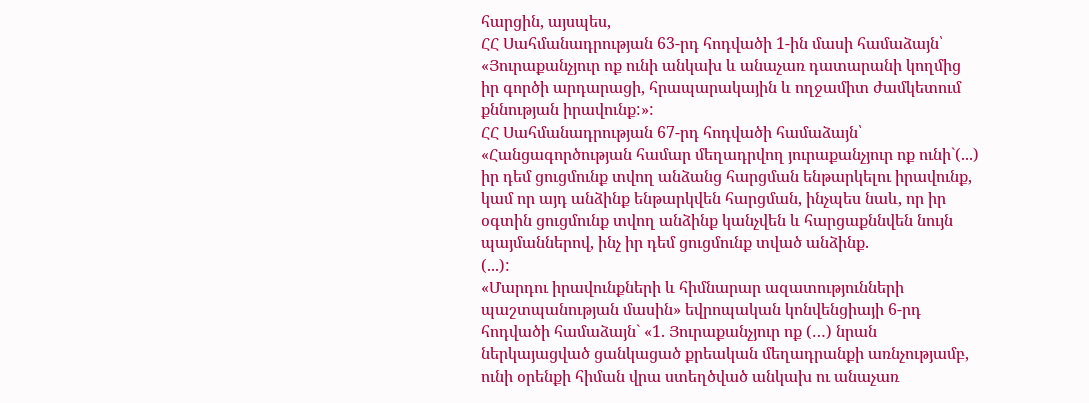հարցին, այսպես,
ՀՀ Սահմանադրության 63-րդ հոդվածի 1-ին մասի համաձայն՝
«Յուրաքանչյուր ոք ունի անկախ և անաչառ դատարանի կողմից իր գործի արդարացի, հրապարակային և ողջամիտ ժամկետում քննության իրավունք:»:
ՀՀ Սահմանադրության 67-րդ հոդվածի համաձայն՝
«Հանցագործության համար մեղադրվող յուրաքանչյուր ոք ունի`(...) իր դեմ ցուցմունք տվող անձանց հարցման ենթարկելու իրավունք, կամ որ այդ անձինք ենթարկվեն հարցման, ինչպես նաև, որ իր օգտին ցուցմունք տվող անձինք կանչվեն և հարցաքննվեն նույն պայմաններով, ինչ իր դեմ ցուցմունք տված անձինք.
(...):
«Մարդու իրավունքների և հիմնարար ազատությունների պաշտպանության մասին» եվրոպական կոնվենցիայի 6-րդ հոդվածի համաձայն` «1. Յուրաքանչյուր ոք (…) նրան ներկայացված ցանկացած քրեական մեղադրանքի առնչությամբ, ունի օրենքի հիման վրա ստեղծված անկախ ու անաչառ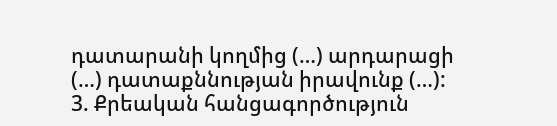դատարանի կողմից (…) արդարացի (…) դատաքննության իրավունք (…):
3. Քրեական հանցագործություն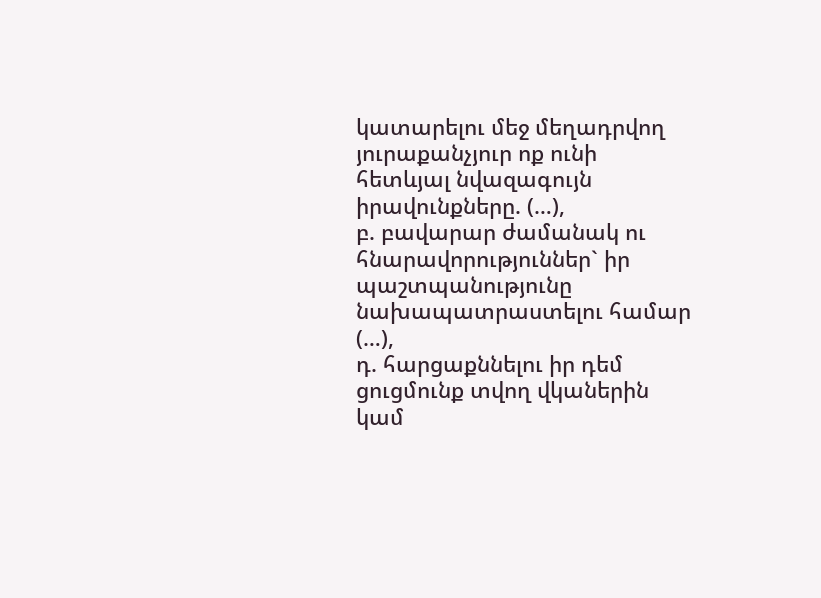կատարելու մեջ մեղադրվող յուրաքանչյուր ոք ունի հետևյալ նվազագույն իրավունքները. (…),
բ. բավարար ժամանակ ու հնարավորություններ` իր պաշտպանությունը նախապատրաստելու համար (…),
դ. հարցաքննելու իր դեմ ցուցմունք տվող վկաներին կամ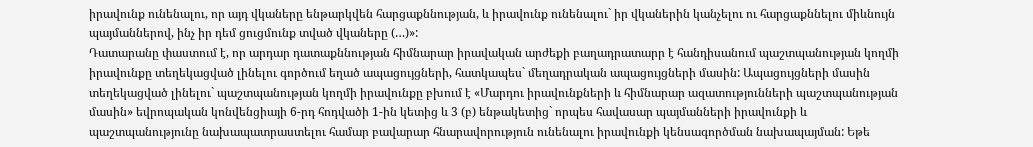իրավունք ունենալու, որ այդ վկաները ենթարկվեն հարցաքննության, և իրավունք ունենալու` իր վկաներին կանչելու ու հարցաքննելու միևնույն պայմաններով, ինչ իր դեմ ցուցմունք տված վկաները (…)»:
Դատարանը փաստում է, որ արդար դատաքննության հիմնարար իրավական արժեքի բաղադրատարր է հանդիսանում պաշտպանության կողմի իրավունքը տեղեկացված լինելու գործում եղած ապացույցների, հատկապես` մեղադրական ապացույցների մասին: Ապացույցների մասին տեղեկացված լինելու` պաշտպանության կողմի իրավունքը բխում է «Մարդու իրավունքների և հիմնարար ազատությունների պաշտպանության մասին» եվրոպական կոնվենցիայի 6-րդ հոդվածի 1-ին կետից և 3 (բ) ենթակետից` որպես հավասար պայմանների իրավունքի և պաշտպանությունը նախապատրաստելու համար բավարար հնարավորություն ունենալու իրավունքի կենսագործման նախապայման: Եթե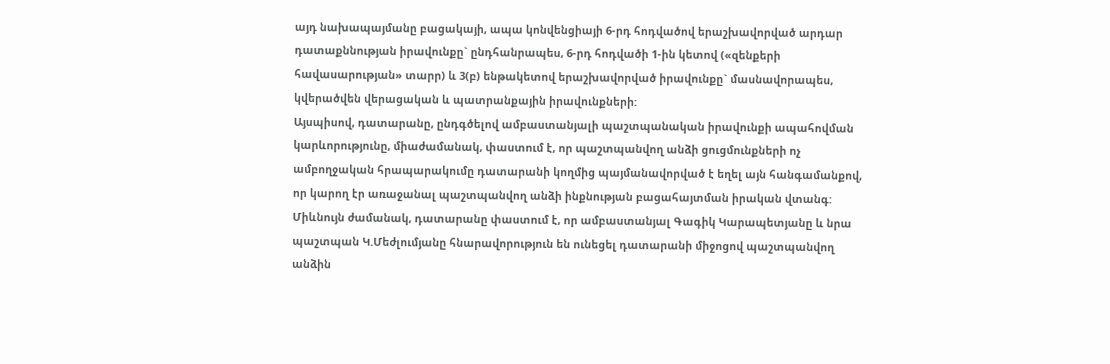այդ նախապայմանը բացակայի, ապա կոնվենցիայի 6-րդ հոդվածով երաշխավորված արդար դատաքննության իրավունքը` ընդհանրապես, 6-րդ հոդվածի 1-ին կետով («զենքերի հավասարության» տարր) և 3(բ) ենթակետով երաշխավորված իրավունքը` մասնավորապես, կվերածվեն վերացական և պատրանքային իրավունքների:
Այսպիսով, դատարանը, ընդգծելով ամբաստանյալի պաշտպանական իրավունքի ապահովման կարևորությունը, միաժամանակ, փաստում է, որ պաշտպանվող անձի ցուցմունքների ոչ ամբողջական հրապարակումը դատարանի կողմից պայմանավորված է եղել այն հանգամանքով, որ կարող էր առաջանալ պաշտպանվող անձի ինքնության բացահայտման իրական վտանգ:
Միևնույն ժամանակ, դատարանը փաստում է, որ ամբաստանյալ Գագիկ Կարապետյանը և նրա պաշտպան Կ.Մեժլումյանը հնարավորություն են ունեցել դատարանի միջոցով պաշտպանվող անձին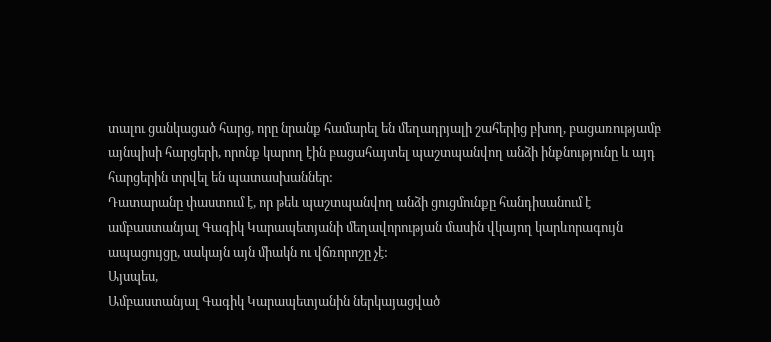տալու ցանկացած հարց, որը նրանք համարել են մեղադրյալի շահերից բխող, բացառությամբ այնպիսի հարցերի, որոնք կարող էին բացահայտել պաշտպանվող անձի ինքնությունը և այդ հարցերին տրվել են պատասխաններ:
Դատարանը փաստում է, որ թեև պաշտպանվող անձի ցուցմունքը հանդիսանում է ամբաստանյալ Գագիկ Կարապետյանի մեղավորության մասին վկայող կարևորագույն ապացույցը, սակայն այն միակն ու վճռորոշը չէ:
Այսպես,
Ամբաստանյալ Գագիկ Կարապետյանին ներկայացված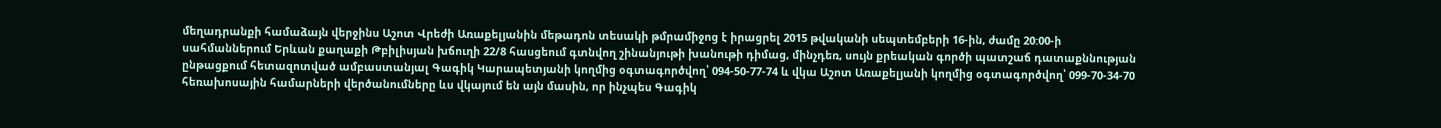մեղադրանքի համաձայն վերջինս Աշոտ Վրեժի Առաքելյանին մեթադոն տեսակի թմրամիջոց է իրացրել 2015 թվականի սեպտեմբերի 16-ին, ժամը 20:00-ի սահմաններում Երևան քաղաքի Թբիլիսյան խճուղի 22/8 հասցեում գտնվող շինանյութի խանութի դիմաց, մինչդեռ, սույն քրեական գործի պատշաճ դատաքննության ընթացքում հետազոտված ամբաստանյալ Գագիկ Կարապետյանի կողմից օգտագործվող՝ 094-50-77-74 և վկա Աշոտ Առաքելյանի կողմից օգտագործվող՝ 099-70-34-70 հեռախոսային համարների վերծանումները ևս վկայում են այն մասին, որ ինչպես Գագիկ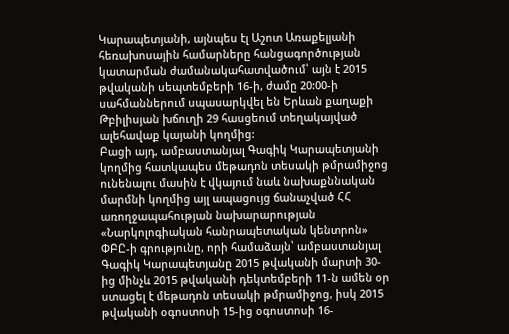Կարապետյանի, այնպես էլ Աշոտ Առաքելյանի հեռախոսային համարները հանցագործության կատարման ժամանակահատվածում՝ այն է 2015 թվականի սեպտեմբերի 16-ի, ժամը 20:00-ի սահմաններում սպասարկվել են Երևան քաղաքի Թբիլիսյան խճուղի 29 հասցեում տեղակայված ալեհավաք կայանի կողմից:
Բացի այդ, ամբաստանյալ Գագիկ Կարապետյանի կողմից հատկապես մեթադոն տեսակի թմրամիջոց ունենալու մասին է վկայում նաև նախաքննական մարմնի կողմից այլ ապացույց ճանաչված ՀՀ առողջապահության նախարարության «Նարկոլոգիական հանրապետական կենտրոն» ՓԲԸ-ի գրությունը, որի համաձայն՝ ամբաստանյալ Գագիկ Կարապետյանը 2015 թվականի մարտի 30-ից մինչև 2015 թվականի դեկտեմբերի 11-ն ամեն օր ստացել է մեթադոն տեսակի թմրամիջոց, իսկ 2015 թվականի օգոստոսի 15-ից օգոստոսի 16-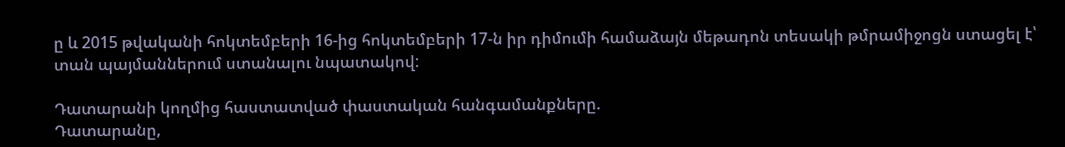ը և 2015 թվականի հոկտեմբերի 16-ից հոկտեմբերի 17-ն իր դիմումի համաձայն մեթադոն տեսակի թմրամիջոցն ստացել է՝ տան պայմաններում ստանալու նպատակով:

Դատարանի կողմից հաստատված փաստական հանգամանքները.
Դատարանը,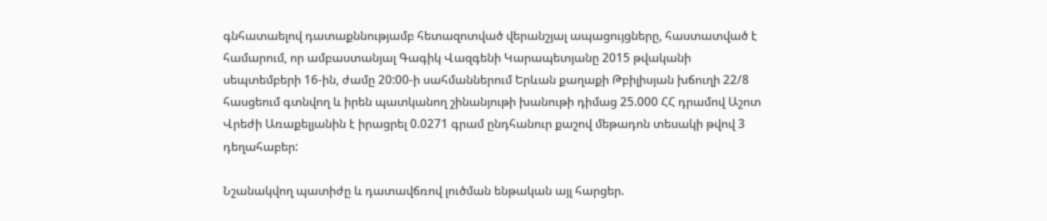գնհատաելով դատաքննությամբ հետազոտված վերանշյալ ապացույցները, հաստատված է համարում, որ ամբաստանյալ Գագիկ Վազգենի Կարապետյանը 2015 թվականի սեպտեմբերի 16-ին, ժամը 20:00-ի սահմաններում Երևան քաղաքի Թբիլիսյան խճուղի 22/8 հասցեում գտնվող և իրեն պատկանող շինանյութի խանութի դիմաց 25.000 ՀՀ դրամով Աշոտ Վրեժի Առաքելյանին է իրացրել 0.0271 գրամ ընդհանուր քաշով մեթադոն տեսակի թվով 3 դեղահաբեր:

Նշանակվող պատիժը և դատավճռով լուծման ենթական այլ հարցեր.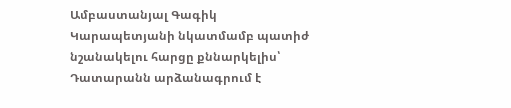Ամբաստանյալ Գագիկ Կարապետյանի նկատմամբ պատիժ նշանակելու հարցը քննարկելիս՝ Դատարանն արձանագրում է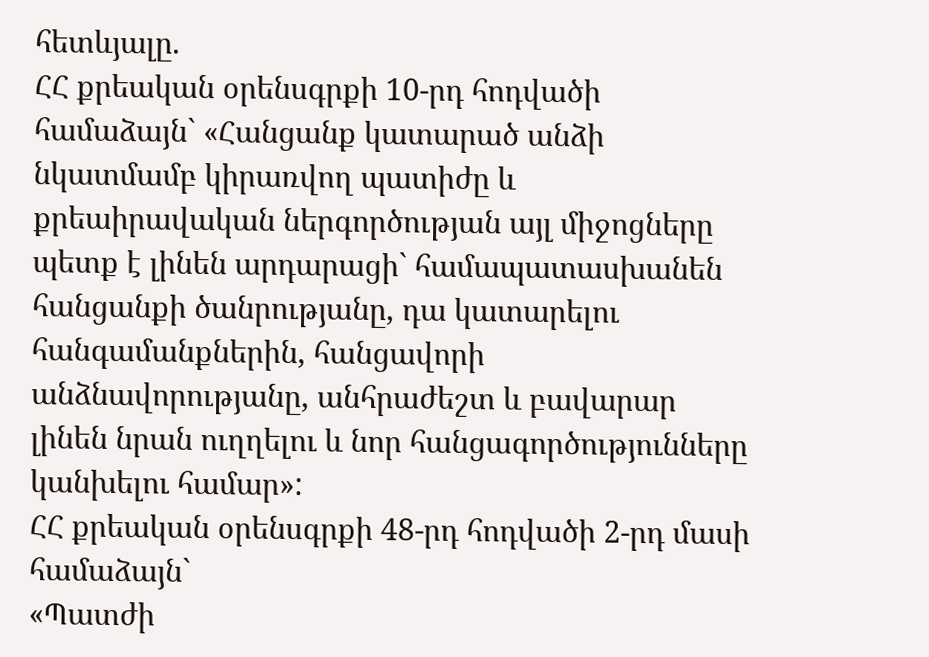հետևյալը.
ՀՀ քրեական օրենսգրքի 10-րդ հոդվածի համաձայն` «Հանցանք կատարած անձի նկատմամբ կիրառվող պատիժը և քրեաիրավական ներգործության այլ միջոցները պետք է լինեն արդարացի` համապատասխանեն հանցանքի ծանրությանը, դա կատարելու հանգամանքներին, հանցավորի անձնավորությանը, անհրաժեշտ և բավարար լինեն նրան ուղղելու և նոր հանցագործությունները կանխելու համար»:
ՀՀ քրեական օրենսգրքի 48-րդ հոդվածի 2-րդ մասի համաձայն`
«Պատժի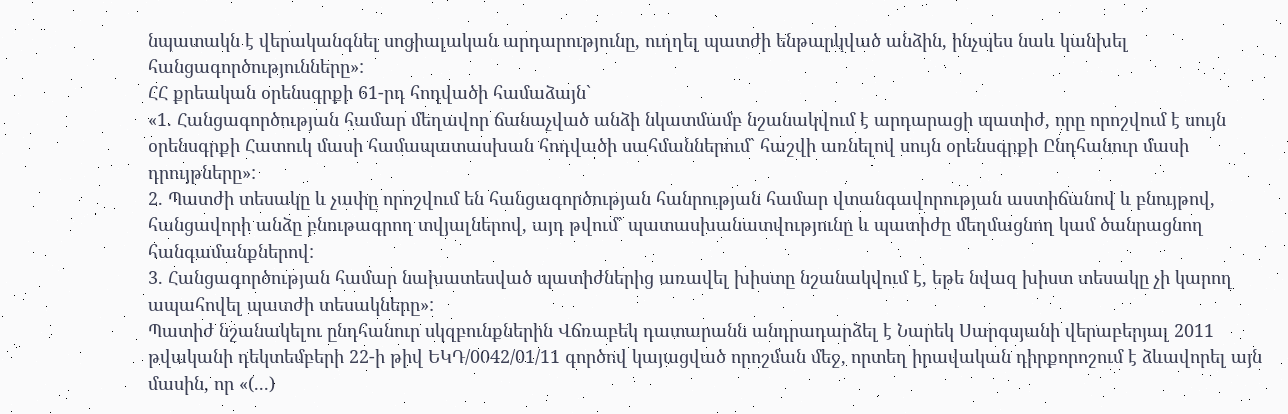նպատակն է վերականգնել սոցիալական արդարությունը, ուղղել պատժի ենթարկված անձին, ինչպես նաև կանխել հանցագործությունները»:
ՀՀ քրեական օրենսգրքի 61-րդ հոդվածի համաձայն`
«1. Հանցագործության համար մեղավոր ճանաչված անձի նկատմամբ նշանակվում է արդարացի պատիժ, որը որոշվում է սույն օրենսգրքի Հատուկ մասի համապատասխան հոդվածի սահմաններում` հաշվի առնելով սույն օրենսգրքի Ընդհանուր մասի դրույթները»:
2. Պատժի տեսակը և չափը որոշվում են հանցագործության հանրության համար վտանգավորության աստիճանով և բնույթով, հանցավորի անձը բնութագրող տվյալներով, այդ թվում` պատասխանատվությունը և պատիժը մեղմացնող կամ ծանրացնող հանգամանքներով:
3. Հանցագործության համար նախատեսված պատիժներից առավել խիստը նշանակվում է, եթե նվազ խիստ տեսակը չի կարող ապահովել պատժի տեսակները»:
Պատիժ նշանակելու ընդհանուր սկզբունքներին Վճռաբեկ դատարանն անդրադարձել է Նարեկ Սարգսյանի վերաբերյալ 2011 թվականի դեկտեմբերի 22-ի թիվ ԵԿԴ/0042/01/11 գործով կայացված որոշման մեջ, որտեղ իրավական դիրքորոշում է ձևավորել այն մասին, որ «(...)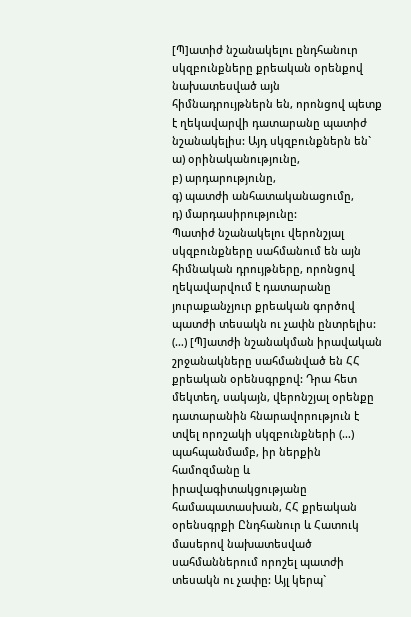[Պ]ատիժ նշանակելու ընդհանուր սկզբունքները քրեական օրենքով նախատեսված այն հիմնադրույթներն են, որոնցով պետք է ղեկավարվի դատարանը պատիժ նշանակելիս: Այդ սկզբունքներն են`
ա) օրինականությունը,
բ) արդարությունը,
գ) պատժի անհատականացումը,
դ) մարդասիրությունը:
Պատիժ նշանակելու վերոնշյալ սկզբունքները սահմանում են այն հիմնական դրույթները, որոնցով ղեկավարվում է դատարանը յուրաքանչյուր քրեական գործով պատժի տեսակն ու չափն ընտրելիս:
(…) [Պ]ատժի նշանակման իրավական շրջանակները սահմանված են ՀՀ քրեական օրենսգրքով: Դրա հետ մեկտեղ, սակայն, վերոնշյալ օրենքը դատարանին հնարավորություն է տվել որոշակի սկզբունքների (…) պահպանմամբ, իր ներքին համոզմանը և իրավագիտակցությանը համապատասխան, ՀՀ քրեական օրենսգրքի Ընդհանուր և Հատուկ մասերով նախատեսված սահմաններում որոշել պատժի տեսակն ու չափը: Այլ կերպ`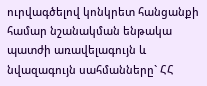ուրվագծելով կոնկրետ հանցանքի համար նշանակման ենթակա պատժի առավելագույն և նվազագույն սահմանները` ՀՀ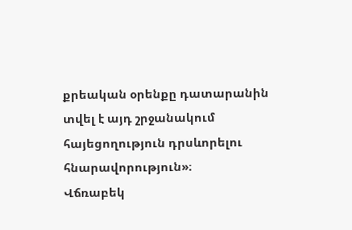քրեական օրենքը դատարանին տվել է այդ շրջանակում հայեցողություն դրսևորելու հնարավորություն»։
Վճռաբեկ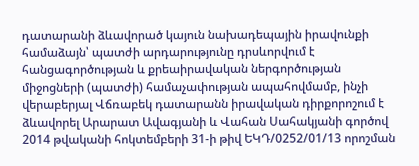դատարանի ձևավորած կայուն նախադեպային իրավունքի համաձայն՝ պատժի արդարությունը դրսևորվում է հանցագործության և քրեաիրավական ներգործության միջոցների (պատժի) համաչափության ապահովմամբ, ինչի վերաբերյալ Վճռաբեկ դատարանն իրավական դիրքորոշում է ձևավորել Արարատ Ավագյանի և Վահան Սահակյանի գործով 2014 թվականի հոկտեմբերի 31-ի թիվ ԵԿԴ/0252/01/13 որոշման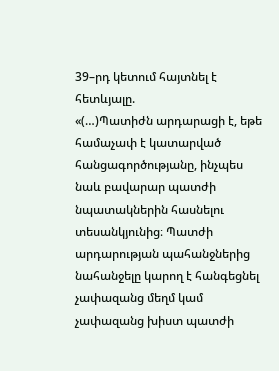39–րդ կետում հայտնել է հետևյալը.
«(…)Պատիժն արդարացի է, եթե համաչափ է կատարված հանցագործությանը, ինչպես նաև բավարար պատժի նպատակներին հասնելու տեսանկյունից։ Պատժի արդարության պահանջներից նահանջելը կարող է հանգեցնել չափազանց մեղմ կամ չափազանց խիստ պատժի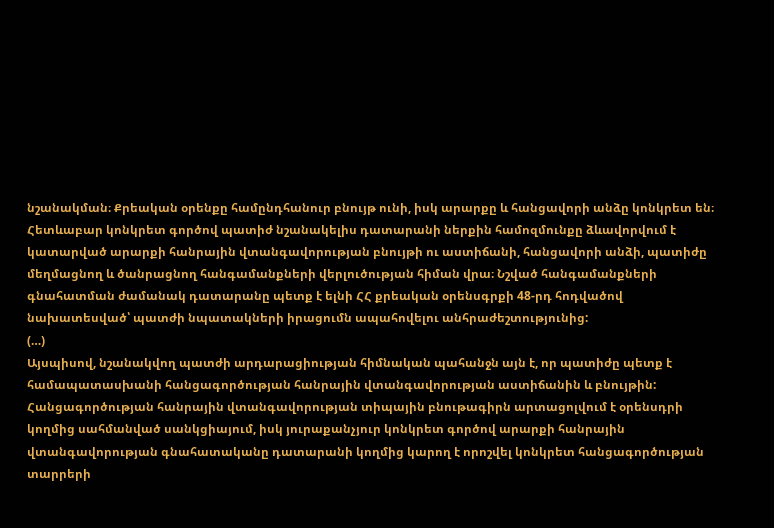նշանակման։ Քրեական օրենքը համընդհանուր բնույթ ունի, իսկ արարքը և հանցավորի անձը կոնկրետ են։ Հետևաբար կոնկրետ գործով պատիժ նշանակելիս դատարանի ներքին համոզմունքը ձևավորվում է կատարված արարքի հանրային վտանգավորության բնույթի ու աստիճանի, հանցավորի անձի, պատիժը մեղմացնող և ծանրացնող հանգամանքների վերլուծության հիման վրա։ Նշված հանգամանքների գնահատման ժամանակ դատարանը պետք է ելնի ՀՀ քրեական օրենսգրքի 48-րդ հոդվածով նախատեսված՝ պատժի նպատակների իրացումն ապահովելու անհրաժեշտությունից:
(…)
Այսպիսով, նշանակվող պատժի արդարացիության հիմնական պահանջն այն է, որ պատիժը պետք է համապատասխանի հանցագործության հանրային վտանգավորության աստիճանին և բնույթին:
Հանցագործության հանրային վտանգավորության տիպային բնութագիրն արտացոլվում է օրենսդրի կողմից սահմանված սանկցիայում, իսկ յուրաքանչյուր կոնկրետ գործով արարքի հանրային վտանգավորության գնահատականը դատարանի կողմից կարող է որոշվել կոնկրետ հանցագործության տարրերի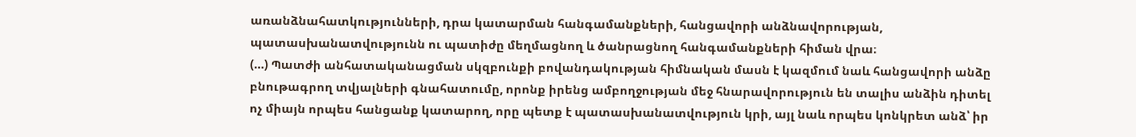առանձնահատկությունների, դրա կատարման հանգամանքների, հանցավորի անձնավորության, պատասխանատվությունն ու պատիժը մեղմացնող և ծանրացնող հանգամանքների հիման վրա։
(…) Պատժի անհատականացման սկզբունքի բովանդակության հիմնական մասն է կազմում նաև հանցավորի անձը բնութագրող տվյալների գնահատումը, որոնք իրենց ամբողջության մեջ հնարավորություն են տալիս անձին դիտել ոչ միայն որպես հանցանք կատարող, որը պետք է պատասխանատվություն կրի, այլ նաև որպես կոնկրետ անձ՝ իր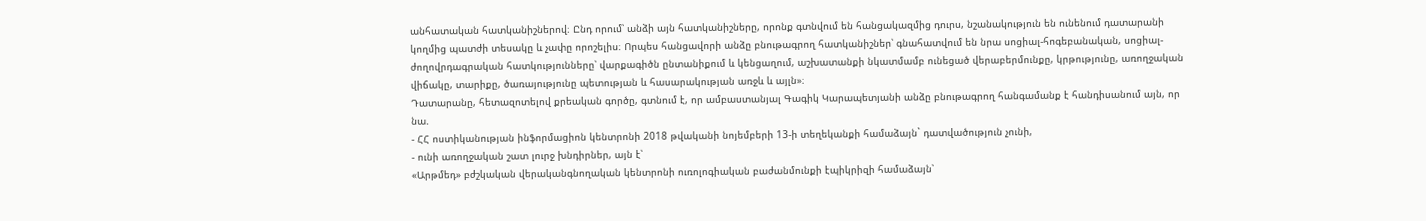անհատական հատկանիշներով։ Ընդ որում՝ անձի այն հատկանիշները, որոնք գտնվում են հանցակազմից դուրս, նշանակություն են ունենում դատարանի կողմից պատժի տեսակը և չափը որոշելիս։ Որպես հանցավորի անձը բնութագրող հատկանիշներ՝ գնահատվում են նրա սոցիալ-հոգեբանական, սոցիալ-ժողովրդագրական հատկությունները՝ վարքագիծն ընտանիքում և կենցաղում, աշխատանքի նկատմամբ ունեցած վերաբերմունքը, կրթությունը, առողջական վիճակը, տարիքը, ծառայությունը պետության և հասարակության առջև և այլն»։
Դատարանը, հետազոտելով քրեական գործը, գտնում է, որ ամբաստանյալ Գագիկ Կարապետյանի անձը բնութագրող հանգամանք է հանդիսանում այն, որ նա.
- ՀՀ ոստիկանության ինֆորմացիոն կենտրոնի 2018 թվականի նոյեմբերի 13-ի տեղեկանքի համաձայն` դատվածություն չունի,
- ունի առողջական շատ լուրջ խնդիրներ, այն է՝
«Արթմեդ» բժշկական վերականգնողական կենտրոնի ուռոլոգիական բաժանմունքի էպիկրիզի համաձայն՝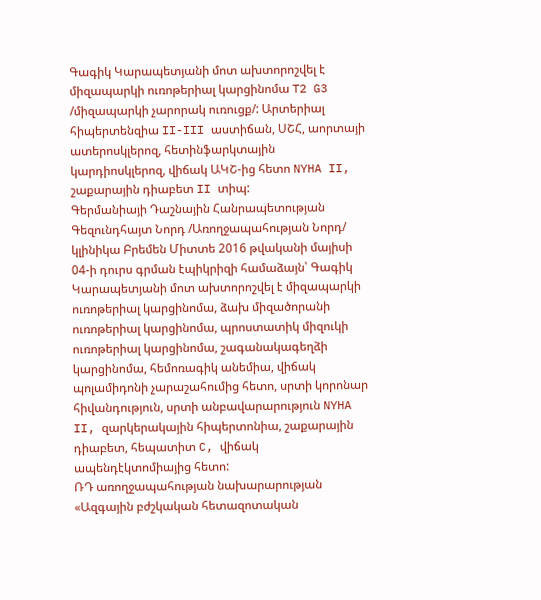Գագիկ Կարապետյանի մոտ ախտորոշվել է միզապարկի ուռոթերիալ կարցինոմա T2 G3 /միզապարկի չարորակ ուռուցք/: Արտերիալ հիպերտենզիա II-III աստիճան, ՍՇՀ, աորտայի ատերոսկլերոզ, հետինֆարկտային կարդիոսկլերոզ, վիճակ ԱԿՇ-ից հետո NYHA II, շաքարային դիաբետ II տիպ:
Գերմանիայի Դաշնային Հանրապետության Գեզունդհայտ Նորդ /Առողջապահության Նորդ/ կլինիկա Բրեմեն Միտտե 2016 թվականի մայիսի 04-ի դուրս գրման էպիկրիզի համաձայն՝ Գագիկ Կարապետյանի մոտ ախտորոշվել է միզապարկի ուռոթերիալ կարցինոմա, ձախ միզածորանի ուռոթերիալ կարցինոմա, պրոստատիկ միզուկի ուռոթերիալ կարցինոմա, շագանակագեղձի կարցինոմա, հեմոռագիկ անեմիա, վիճակ պոլամիդոնի չարաշահումից հետո, սրտի կորոնար հիվանդություն, սրտի անբավարարություն NYHA II, զարկերակային հիպերտոնիա, շաքարային դիաբետ, հեպատիտ C, վիճակ ապենդէկտոմիայից հետո:
ՌԴ առողջապահության նախարարության «Ազգային բժշկական հետազոտական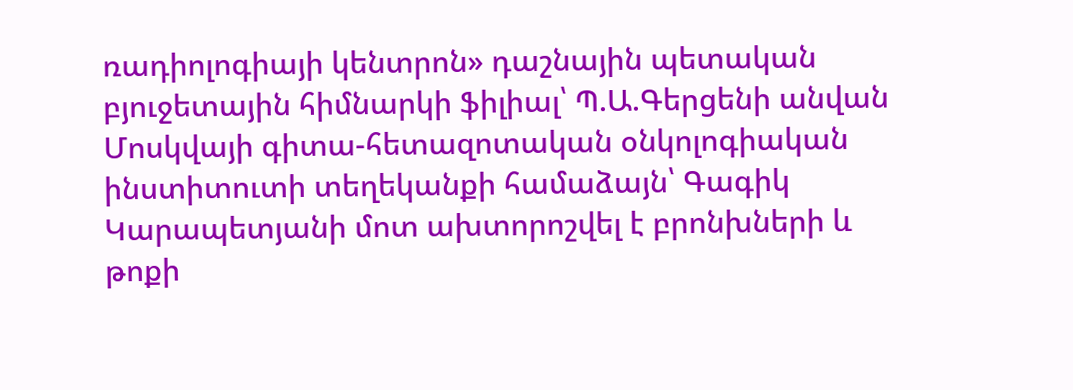ռադիոլոգիայի կենտրոն» դաշնային պետական բյուջետային հիմնարկի ֆիլիալ՝ Պ.Ա.Գերցենի անվան Մոսկվայի գիտա-հետազոտական օնկոլոգիական ինստիտուտի տեղեկանքի համաձայն՝ Գագիկ Կարապետյանի մոտ ախտորոշվել է բրոնխների և թոքի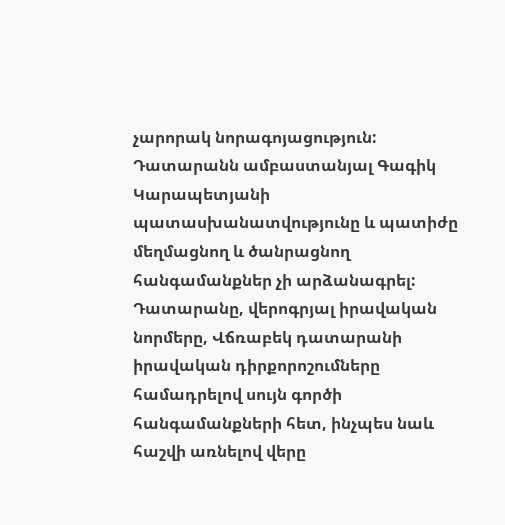չարորակ նորագոյացություն:
Դատարանն ամբաստանյալ Գագիկ Կարապետյանի պատասխանատվությունը և պատիժը մեղմացնող և ծանրացնող հանգամանքներ չի արձանագրել:
Դատարանը, վերոգրյալ իրավական նորմերը, Վճռաբեկ դատարանի իրավական դիրքորոշումները համադրելով սույն գործի հանգամանքների հետ, ինչպես նաև հաշվի առնելով վերը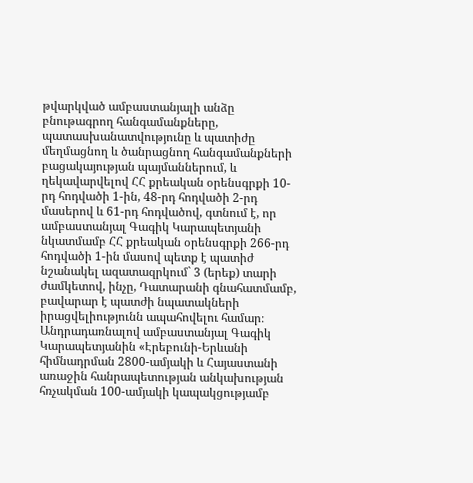թվարկված ամբաստանյալի անձը բնութագրող հանգամանքները, պատասխանատվությունը և պատիժը մեղմացնող և ծանրացնող հանգամանքների բացակայության պայմաններում, և ղեկավարվելով ՀՀ քրեական օրենսգրքի 10-րդ հոդվածի 1-ին, 48-րդ հոդվածի 2-րդ մասերով և 61-րդ հոդվածով, գտնում է, որ ամբաստանյալ Գագիկ Կարապետյանի նկատմամբ ՀՀ քրեական օրենսգրքի 266-րդ հոդվածի 1-ին մասով պետք է պատիժ նշանակել ազատազրկում` 3 (երեք) տարի ժամկետով, ինչը, Դատարանի գնահատմամբ, բավարար է պատժի նպատակների իրացվելիությունն ապահովելու համար։
Անդրադառնալով ամբաստանյալ Գագիկ Կարապետյանին «Էրեբունի-Երևանի հիմնադրման 2800-ամյակի և Հայաստանի առաջին հանրապետության անկախության հռչակման 100-ամյակի կապակցությամբ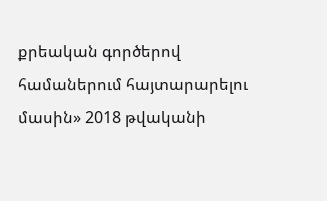քրեական գործերով համաներում հայտարարելու մասին» 2018 թվականի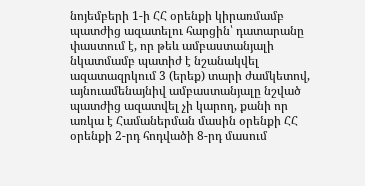նոյեմբերի 1-ի ՀՀ օրենքի կիրառմամբ պատժից ազատելու հարցին՝ դատարանը փաստում է, որ թեև ամբաստանյալի նկատմամբ պատիժ է նշանակվել ազատազրկում 3 (երեք) տարի ժամկետով, այնուամենայնիվ ամբաստանյալը նշված պատժից ազատվել չի կարող, քանի որ առկա է Համաներման մասին օրենքի ՀՀ օրենքի 2-րդ հոդվածի 8-րդ մասում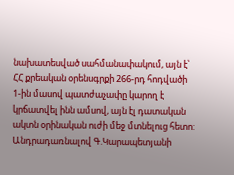նախատեսված սահմանափակում, այն է՝ ՀՀ քրեական օրենսգրքի 266-րդ հոդվածի 1-ին մասով պատժաչափը կարող է կրճատվել ինն ամսով, այն էլ դատական ակտն օրինական ուժի մեջ մտնելուց հետո:
Անդրադառնալով Գ.Կարապետյանի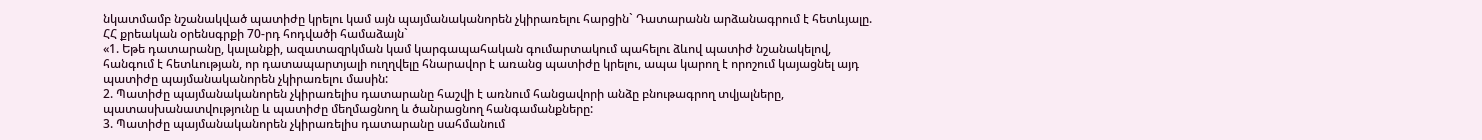նկատմամբ նշանակված պատիժը կրելու կամ այն պայմանականորեն չկիրառելու հարցին` Դատարանն արձանագրում է հետևյալը.
ՀՀ քրեական օրենսգրքի 70-րդ հոդվածի համաձայն`
«1. Եթե դատարանը, կալանքի, ազատազրկման կամ կարգապահական գումարտակում պահելու ձևով պատիժ նշանակելով, հանգում է հետևության, որ դատապարտյալի ուղղվելը հնարավոր է առանց պատիժը կրելու, ապա կարող է որոշում կայացնել այդ պատիժը պայմանականորեն չկիրառելու մասին:
2. Պատիժը պայմանականորեն չկիրառելիս դատարանը հաշվի է առնում հանցավորի անձը բնութագրող տվյալները, պատասխանատվությունը և պատիժը մեղմացնող և ծանրացնող հանգամանքները:
3. Պատիժը պայմանականորեն չկիրառելիս դատարանը սահմանում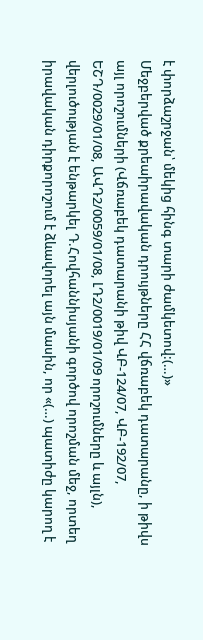է փորձաշրջան՝ մեկից հինգ տարի ժամկետով:(…)»
Մեջբերված քրեաիրավական դրույթները ՀՀ վճռաբեկ դատարանը, ի թիվս այլ որոշումների (Վճռաբեկ դատարանի թիվ ՎԲ-124/07, ՎԲ-192/07, ԵՇԴ/0029/01/08, ԱՎԴ2/0059/01/08, ԼԴ2/0019/01/09 որոշումները և այլն), վերլուծության է ենթարկել Դ.Հովհաննիսյանի գործով որոշման մեջ, որտեղ իրավական դիրքորոշում է ձևավորել այն մասին, որ «(…) պատիժը կարող է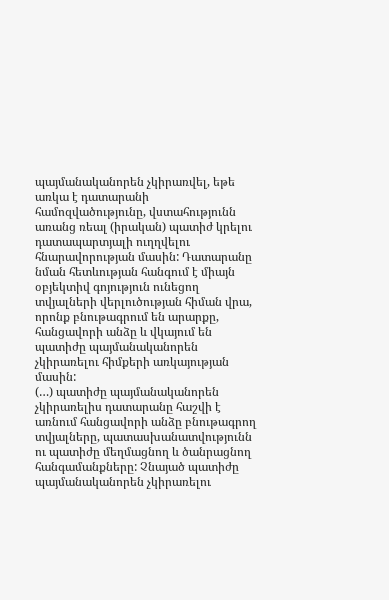պայմանականորեն չկիրառվել, եթե առկա է դատարանի համոզվածությունը, վստահությունն առանց ռեալ (իրական) պատիժ կրելու դատապարտյալի ուղղվելու հնարավորության մասին: Դատարանը նման հետևության հանգում է միայն օբյեկտիվ գոյություն ունեցող տվյալների վերլուծության հիման վրա, որոնք բնութագրում են արարքը, հանցավորի անձը և վկայում են պատիժը պայմանականորեն չկիրառելու հիմքերի առկայության մասին:
(…) պատիժը պայմանականորեն չկիրառելիս դատարանը հաշվի է առնում հանցավորի անձը բնութագրող տվյալները, պատասխանատվությունն ու պատիժը մեղմացնող և ծանրացնող հանգամանքները: Չնայած պատիժը պայմանականորեն չկիրառելու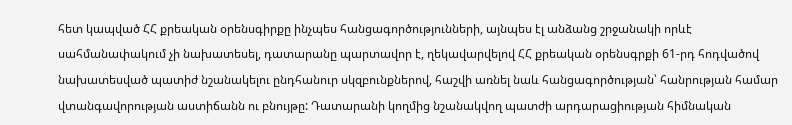հետ կապված ՀՀ քրեական օրենսգիրքը ինչպես հանցագործությունների, այնպես էլ անձանց շրջանակի որևէ սահմանափակում չի նախատեսել, դատարանը պարտավոր է, ղեկավարվելով ՀՀ քրեական օրենսգրքի 61-րդ հոդվածով նախատեսված պատիժ նշանակելու ընդհանուր սկզբունքներով, հաշվի առնել նաև հանցագործության՝ հանրության համար վտանգավորության աստիճանն ու բնույթը: Դատարանի կողմից նշանակվող պատժի արդարացիության հիմնական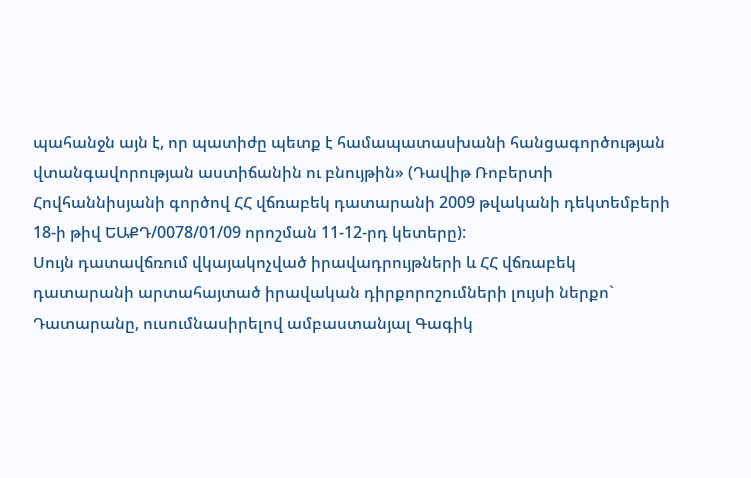պահանջն այն է, որ պատիժը պետք է համապատասխանի հանցագործության վտանգավորության աստիճանին ու բնույթին» (Դավիթ Ռոբերտի Հովհաննիսյանի գործով ՀՀ վճռաբեկ դատարանի 2009 թվականի դեկտեմբերի 18-ի թիվ ԵԱՔԴ/0078/01/09 որոշման 11-12-րդ կետերը):
Սույն դատավճռում վկայակոչված իրավադրույթների և ՀՀ վճռաբեկ դատարանի արտահայտած իրավական դիրքորոշումների լույսի ներքո` Դատարանը, ուսումնասիրելով ամբաստանյալ Գագիկ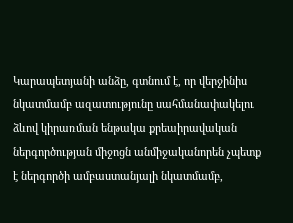Կարապետյանի անձը, գտնում է, որ վերջինիս նկատմամբ ազատությունը սահմանափակելու ձևով կիրառման ենթակա քրեաիրավական ներգործության միջոցն անմիջականորեն չպետք է ներգործի ամբաստանյալի նկատմամբ,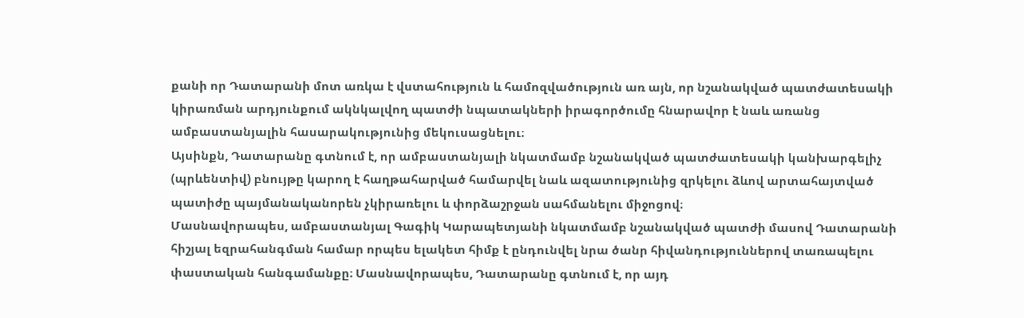քանի որ Դատարանի մոտ առկա է վստահություն և համոզվածություն առ այն, որ նշանակված պատժատեսակի կիրառման արդյունքում ակնկալվող պատժի նպատակների իրագործումը հնարավոր է նաև առանց ամբաստանյալին հասարակությունից մեկուսացնելու։
Այսինքն, Դատարանը գտնում է, որ ամբաստանյալի նկատմամբ նշանակված պատժատեսակի կանխարգելիչ (պրևենտիվ) բնույթը կարող է հաղթահարված համարվել նաև ազատությունից զրկելու ձևով արտահայտված պատիժը պայմանականորեն չկիրառելու և փորձաշրջան սահմանելու միջոցով։
Մասնավորապես, ամբաստանյալ Գագիկ Կարապետյանի նկատմամբ նշանակված պատժի մասով Դատարանի հիշյալ եզրահանգման համար որպես ելակետ հիմք է ընդունվել նրա ծանր հիվանդություններով տառապելու փաստական հանգամանքը։ Մասնավորապես, Դատարանը գտնում է, որ այդ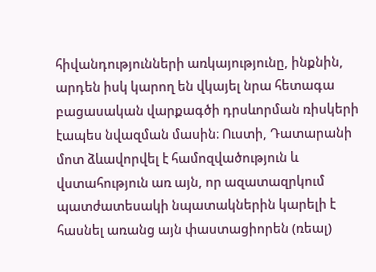հիվանդությունների առկայությունը, ինքնին, արդեն իսկ կարող են վկայել նրա հետագա բացասական վարքագծի դրսևորման ռիսկերի էապես նվազման մասին։ Ուստի, Դատարանի մոտ ձևավորվել է համոզվածություն և վստահություն առ այն, որ ազատազրկում պատժատեսակի նպատակներին կարելի է հասնել առանց այն փաստացիորեն (ռեալ)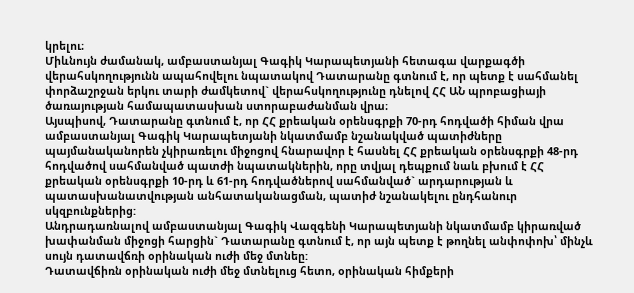կրելու։
Միևնույն ժամանակ, ամբաստանյալ Գագիկ Կարապետյանի հետագա վարքագծի վերահսկողությունն ապահովելու նպատակով Դատարանը գտնում է, որ պետք է սահմանել փորձաշրջան երկու տարի ժամկետով` վերահսկողությունը դնելով ՀՀ ԱՆ պրոբացիայի ծառայության համապատասխան ստորաբաժանման վրա։
Այսպիսով, Դատարանը գտնում է, որ ՀՀ քրեական օրենսգրքի 70-րդ հոդվածի հիման վրա ամբաստանյալ Գագիկ Կարապետյանի նկատմամբ նշանակված պատիժները պայմանականորեն չկիրառելու միջոցով հնարավոր է հասնել ՀՀ քրեական օրենսգրքի 48-րդ հոդվածով սահմանված պատժի նպատակներին, որը տվյալ դեպքում նաև բխում է ՀՀ քրեական օրենսգրքի 10-րդ և 61-րդ հոդվածներով սահմանված` արդարության և պատասխանատվության անհատականացման, պատիժ նշանակելու ընդհանուր սկզբունքներից:
Անդրադառնալով ամբաստանյալ Գագիկ Վազգենի Կարապետյանի նկատմամբ կիրառված խափանման միջոցի հարցին` Դատարանը գտնում է, որ այն պետք է թողնել անփոփոխ՝ մինչև սույն դատավճռի օրինական ուժի մեջ մտնեը:
Դատավճիռն օրինական ուժի մեջ մտնելուց հետո, օրինական հիմքերի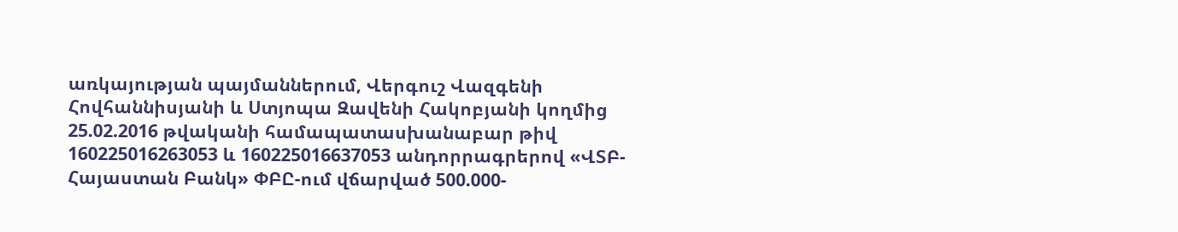առկայության պայմաններում, Վերգուշ Վազգենի Հովհաննիսյանի և Ստյոպա Զավենի Հակոբյանի կողմից 25.02.2016 թվականի համապատասխանաբար թիվ 160225016263053 և 160225016637053 անդորրագրերով «ՎՏԲ-Հայաստան Բանկ» ՓԲԸ-ում վճարված 500.000-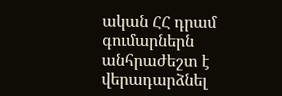ական ՀՀ դրամ գումարներն անհրաժեշտ է վերադարձնել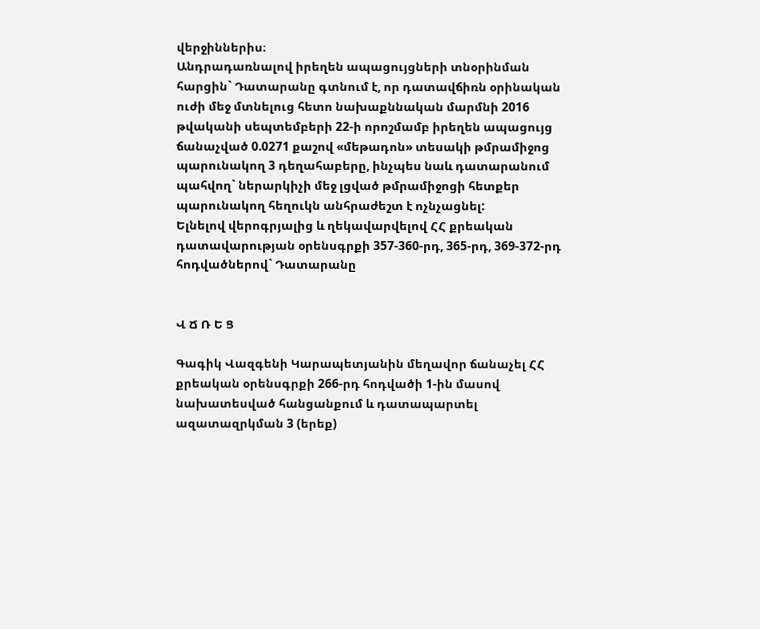վերջիններիս։
Անդրադառնալով իրեղեն ապացույցների տնօրինման հարցին` Դատարանը գտնում է, որ դատավճիռն օրինական ուժի մեջ մտնելուց հետո նախաքննական մարմնի 2016 թվականի սեպտեմբերի 22-ի որոշմամբ իրեղեն ապացույց ճանաչված 0.0271 քաշով «մեթադոն» տեսակի թմրամիջոց պարունակող 3 դեղահաբերը, ինչպես նաև դատարանում պահվող` ներարկիչի մեջ լցված թմրամիջոցի հետքեր պարունակող հեղուկն անհրաժեշտ է ոչնչացնել:
Ելնելով վերոգրյալից և ղեկավարվելով ՀՀ քրեական դատավարության օրենսգրքի 357-360-րդ, 365-րդ, 369-372-րդ հոդվածներով` Դատարանը


Վ Ճ Ռ Ե Ց

Գագիկ Վազգենի Կարապետյանին մեղավոր ճանաչել ՀՀ քրեական օրենսգրքի 266-րդ հոդվածի 1-ին մասով նախատեսված հանցանքում և դատապարտել ազատազրկման 3 (երեք)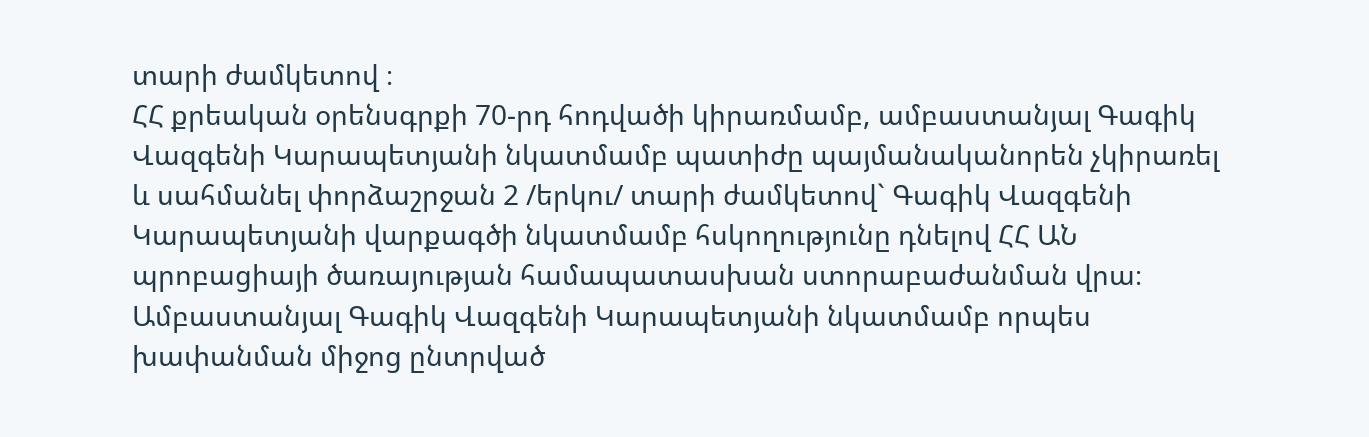տարի ժամկետով ։
ՀՀ քրեական օրենսգրքի 70-րդ հոդվածի կիրառմամբ, ամբաստանյալ Գագիկ Վազգենի Կարապետյանի նկատմամբ պատիժը պայմանականորեն չկիրառել և սահմանել փորձաշրջան 2 /երկու/ տարի ժամկետով` Գագիկ Վազգենի Կարապետյանի վարքագծի նկատմամբ հսկողությունը դնելով ՀՀ ԱՆ պրոբացիայի ծառայության համապատասխան ստորաբաժանման վրա։
Ամբաստանյալ Գագիկ Վազգենի Կարապետյանի նկատմամբ որպես խափանման միջոց ընտրված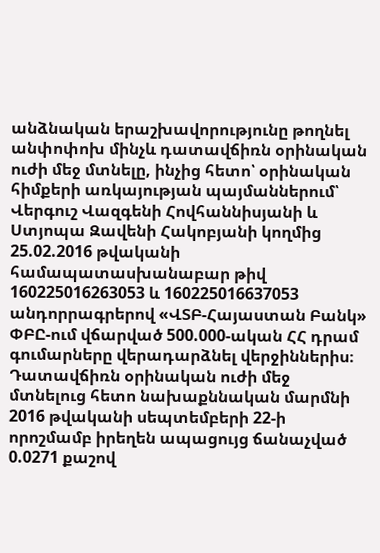անձնական երաշխավորությունը թողնել անփոփոխ մինչև դատավճիռն օրինական ուժի մեջ մտնելը, ինչից հետո՝ օրինական հիմքերի առկայության պայմաններում՝ Վերգուշ Վազգենի Հովհաննիսյանի և Ստյոպա Զավենի Հակոբյանի կողմից 25.02.2016 թվականի համապատասխանաբար թիվ 160225016263053 և 160225016637053 անդորրագրերով «ՎՏԲ-Հայաստան Բանկ» ՓԲԸ-ում վճարված 500.000-ական ՀՀ դրամ գումարները վերադարձնել վերջիններիս։
Դատավճիռն օրինական ուժի մեջ մտնելուց հետո նախաքննական մարմնի 2016 թվականի սեպտեմբերի 22-ի որոշմամբ իրեղեն ապացույց ճանաչված 0.0271 քաշով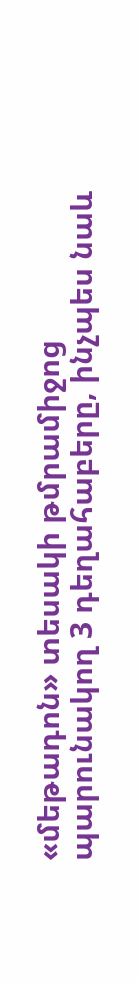«մեթադոն» տեսակի թմրամիջոց պարունակող 3 դեղահաբերը, ինչպես նաև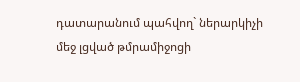դատարանում պահվող` ներարկիչի մեջ լցված թմրամիջոցի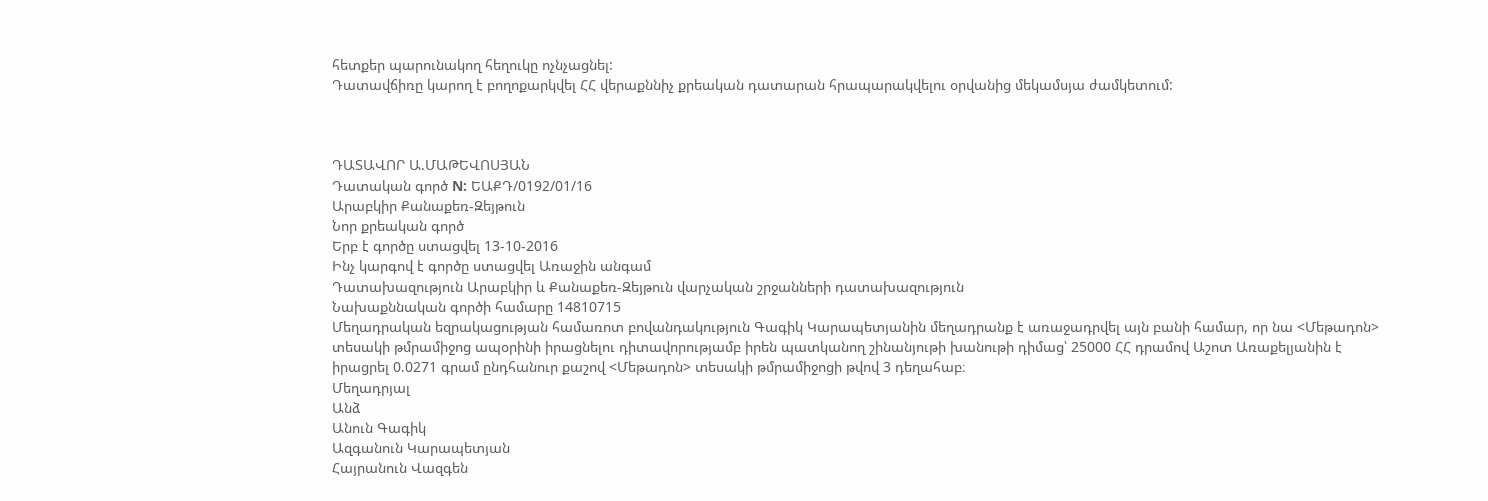հետքեր պարունակող հեղուկը ոչնչացնել:
Դատավճիռը կարող է բողոքարկվել ՀՀ վերաքննիչ քրեական դատարան հրապարակվելու օրվանից մեկամսյա ժամկետում:



ԴԱՏԱՎՈՐ Ա.ՄԱԹԵՎՈՍՅԱՆ
Դատական գործ N: ԵԱՔԴ/0192/01/16
Արաբկիր Քանաքեռ-Զեյթուն
Նոր քրեական գործ
Երբ է գործը ստացվել 13-10-2016
Ինչ կարգով է գործը ստացվել Առաջին անգամ
Դատախազություն Արաբկիր և Քանաքեռ-Զեյթուն վարչական շրջանների դատախազություն
Նախաքննական գործի համարը 14810715
Մեղադրական եզրակացության համառոտ բովանդակություն Գագիկ Կարապետյանին մեղադրանք է առաջադրվել այն բանի համար, որ նա <Մեթադոն> տեսակի թմրամիջոց ապօրինի իրացնելու դիտավորությամբ իրեն պատկանող շինանյութի խանութի դիմաց՝ 25000 ՀՀ դրամով Աշոտ Առաքելյանին է իրացրել 0.0271 գրամ ընդհանուր քաշով <Մեթադոն> տեսակի թմրամիջոցի թվով 3 դեղահաբ։
Մեղադրյալ
Անձ
Անուն Գագիկ
Ազգանուն Կարապետյան
Հայրանուն Վազգեն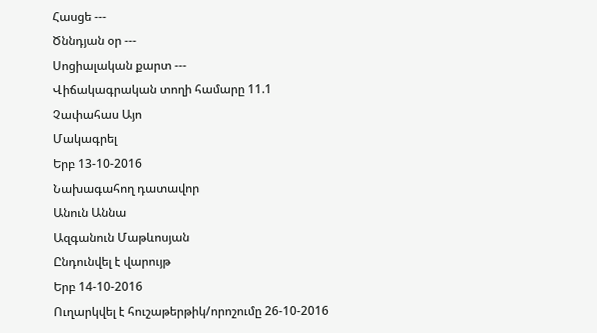Հասցե ---
Ծննդյան օր ---
Սոցիալական քարտ ---
Վիճակագրական տողի համարը 11.1
Չափահաս Այո
Մակագրել
Երբ 13-10-2016
Նախագահող դատավոր
Անուն Աննա
Ազգանուն Մաթևոսյան
Ընդունվել է վարույթ
Երբ 14-10-2016
Ուղարկվել է հուշաթերթիկ/որոշումը 26-10-2016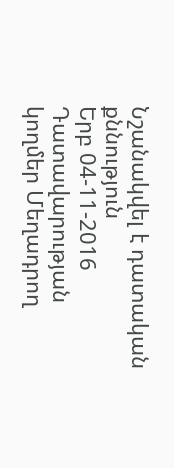Նշանակվել է դատական քննություն
Երբ 04-11-2016
Դատավարության կողմեր Մեղադրող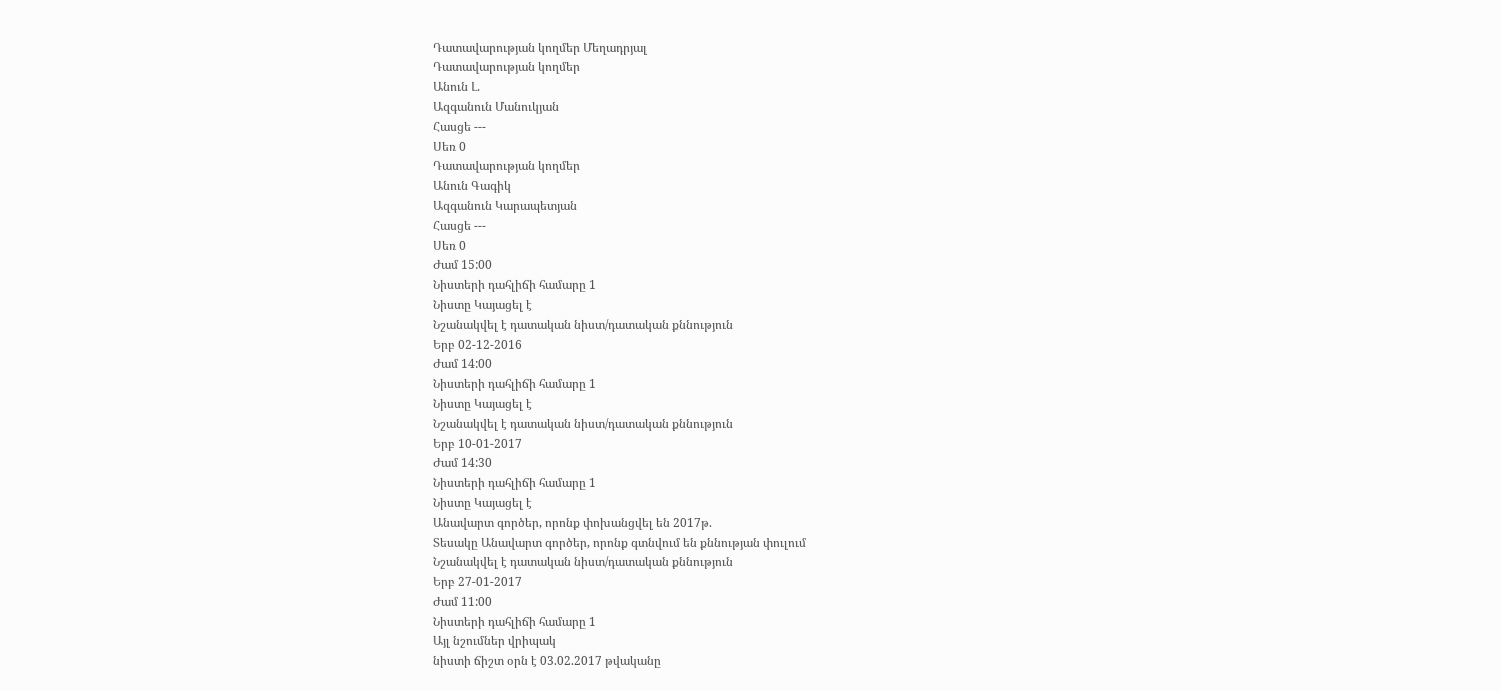Դատավարության կողմեր Մեղադրյալ
Դատավարության կողմեր
Անուն Լ.
Ազգանուն Մանուկյան
Հասցե ---
Սեռ 0
Դատավարության կողմեր
Անուն Գագիկ
Ազգանուն Կարապետյան
Հասցե ---
Սեռ 0
Ժամ 15:00
Նիստերի դահլիճի համարը 1
Նիստը Կայացել է
Նշանակվել է դատական նիստ/դատական քննություն
Երբ 02-12-2016
Ժամ 14:00
Նիստերի դահլիճի համարը 1
Նիստը Կայացել է
Նշանակվել է դատական նիստ/դատական քննություն
Երբ 10-01-2017
Ժամ 14:30
Նիստերի դահլիճի համարը 1
Նիստը Կայացել է
Անավարտ գործեր, որոնք փոխանցվել են 2017թ.
Տեսակը Անավարտ գործեր, որոնք գտնվում են քննության փուլում
Նշանակվել է դատական նիստ/դատական քննություն
Երբ 27-01-2017
Ժամ 11:00
Նիստերի դահլիճի համարը 1
Այլ նշումներ վրիպակ
նիստի ճիշտ օրն է 03.02.2017 թվականը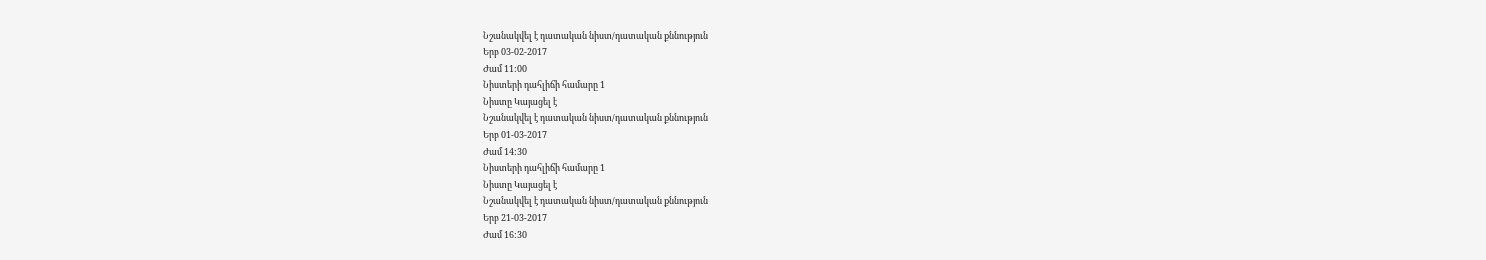Նշանակվել է դատական նիստ/դատական քննություն
Երբ 03-02-2017
Ժամ 11:00
Նիստերի դահլիճի համարը 1
Նիստը Կայացել է
Նշանակվել է դատական նիստ/դատական քննություն
Երբ 01-03-2017
Ժամ 14:30
Նիստերի դահլիճի համարը 1
Նիստը Կայացել է
Նշանակվել է դատական նիստ/դատական քննություն
Երբ 21-03-2017
Ժամ 16:30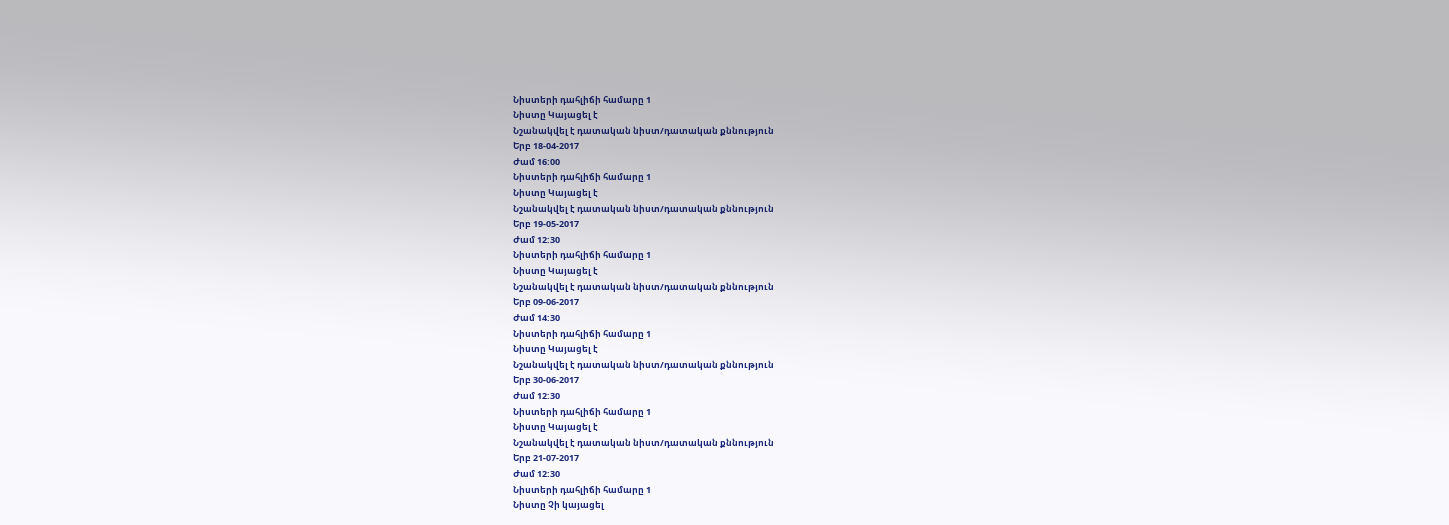Նիստերի դահլիճի համարը 1
Նիստը Կայացել է
Նշանակվել է դատական նիստ/դատական քննություն
Երբ 18-04-2017
Ժամ 16:00
Նիստերի դահլիճի համարը 1
Նիստը Կայացել է
Նշանակվել է դատական նիստ/դատական քննություն
Երբ 19-05-2017
Ժամ 12:30
Նիստերի դահլիճի համարը 1
Նիստը Կայացել է
Նշանակվել է դատական նիստ/դատական քննություն
Երբ 09-06-2017
Ժամ 14:30
Նիստերի դահլիճի համարը 1
Նիստը Կայացել է
Նշանակվել է դատական նիստ/դատական քննություն
Երբ 30-06-2017
Ժամ 12:30
Նիստերի դահլիճի համարը 1
Նիստը Կայացել է
Նշանակվել է դատական նիստ/դատական քննություն
Երբ 21-07-2017
Ժամ 12:30
Նիստերի դահլիճի համարը 1
Նիստը Չի կայացել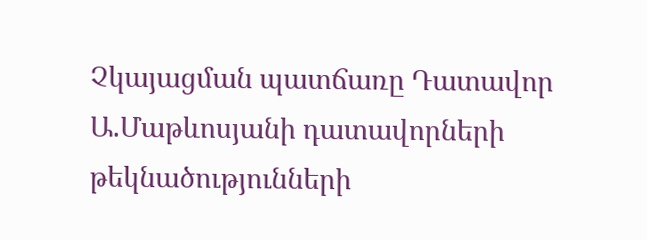Չկայացման պատճառը Դատավոր Ա.Մաթևոսյանի դատավորների թեկնածությունների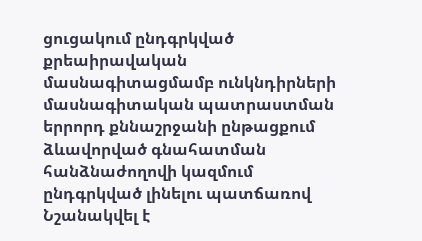ցուցակում ընդգրկված քրեաիրավական մասնագիտացմամբ ունկնդիրների մասնագիտական պատրաստման երրորդ քննաշրջանի ընթացքում ձևավորված գնահատման հանձնաժողովի կազմում ընդգրկված լինելու պատճառով
Նշանակվել է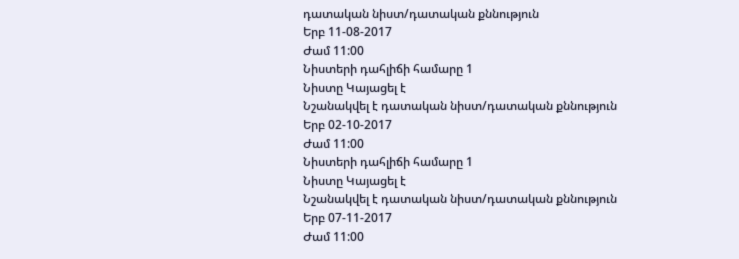դատական նիստ/դատական քննություն
Երբ 11-08-2017
Ժամ 11:00
Նիստերի դահլիճի համարը 1
Նիստը Կայացել է
Նշանակվել է դատական նիստ/դատական քննություն
Երբ 02-10-2017
Ժամ 11:00
Նիստերի դահլիճի համարը 1
Նիստը Կայացել է
Նշանակվել է դատական նիստ/դատական քննություն
Երբ 07-11-2017
Ժամ 11:00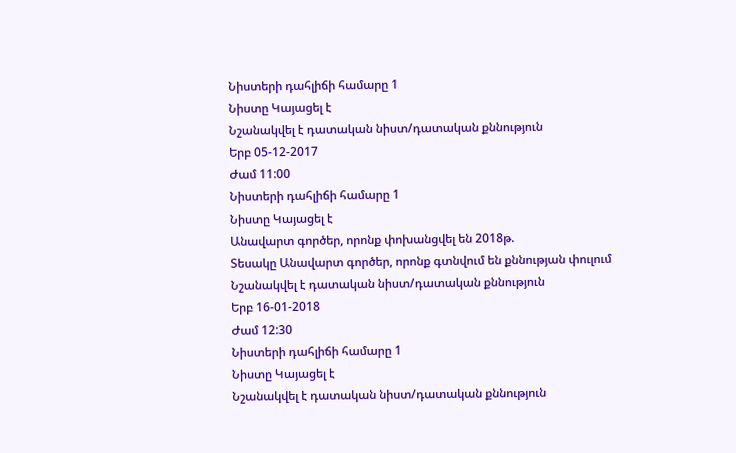Նիստերի դահլիճի համարը 1
Նիստը Կայացել է
Նշանակվել է դատական նիստ/դատական քննություն
Երբ 05-12-2017
Ժամ 11:00
Նիստերի դահլիճի համարը 1
Նիստը Կայացել է
Անավարտ գործեր, որոնք փոխանցվել են 2018թ.
Տեսակը Անավարտ գործեր, որոնք գտնվում են քննության փուլում
Նշանակվել է դատական նիստ/դատական քննություն
Երբ 16-01-2018
Ժամ 12:30
Նիստերի դահլիճի համարը 1
Նիստը Կայացել է
Նշանակվել է դատական նիստ/դատական քննություն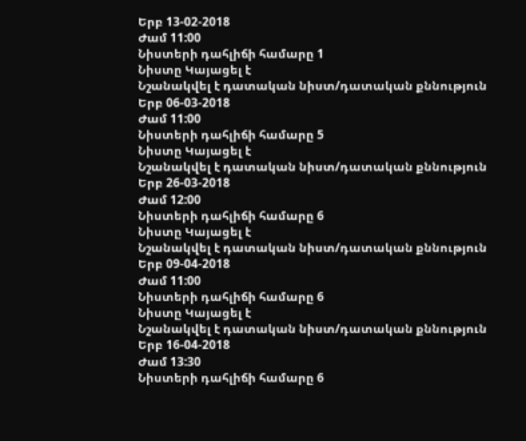Երբ 13-02-2018
Ժամ 11:00
Նիստերի դահլիճի համարը 1
Նիստը Կայացել է
Նշանակվել է դատական նիստ/դատական քննություն
Երբ 06-03-2018
Ժամ 11:00
Նիստերի դահլիճի համարը 5
Նիստը Կայացել է
Նշանակվել է դատական նիստ/դատական քննություն
Երբ 26-03-2018
Ժամ 12:00
Նիստերի դահլիճի համարը 6
Նիստը Կայացել է
Նշանակվել է դատական նիստ/դատական քննություն
Երբ 09-04-2018
Ժամ 11:00
Նիստերի դահլիճի համարը 6
Նիստը Կայացել է
Նշանակվել է դատական նիստ/դատական քննություն
Երբ 16-04-2018
Ժամ 13:30
Նիստերի դահլիճի համարը 6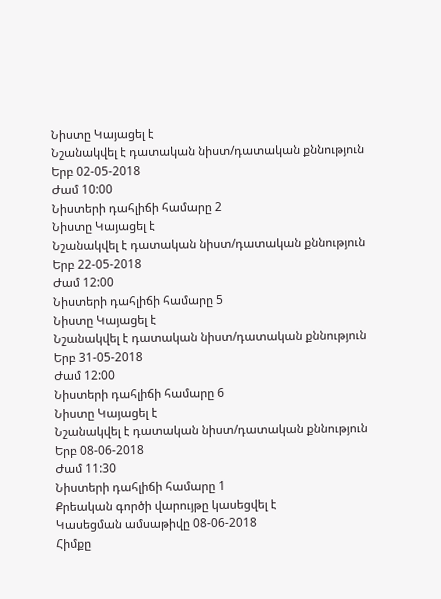Նիստը Կայացել է
Նշանակվել է դատական նիստ/դատական քննություն
Երբ 02-05-2018
Ժամ 10:00
Նիստերի դահլիճի համարը 2
Նիստը Կայացել է
Նշանակվել է դատական նիստ/դատական քննություն
Երբ 22-05-2018
Ժամ 12:00
Նիստերի դահլիճի համարը 5
Նիստը Կայացել է
Նշանակվել է դատական նիստ/դատական քննություն
Երբ 31-05-2018
Ժամ 12:00
Նիստերի դահլիճի համարը 6
Նիստը Կայացել է
Նշանակվել է դատական նիստ/դատական քննություն
Երբ 08-06-2018
Ժամ 11:30
Նիստերի դահլիճի համարը 1
Քրեական գործի վարույթը կասեցվել է
Կասեցման ամսաթիվը 08-06-2018
Հիմքը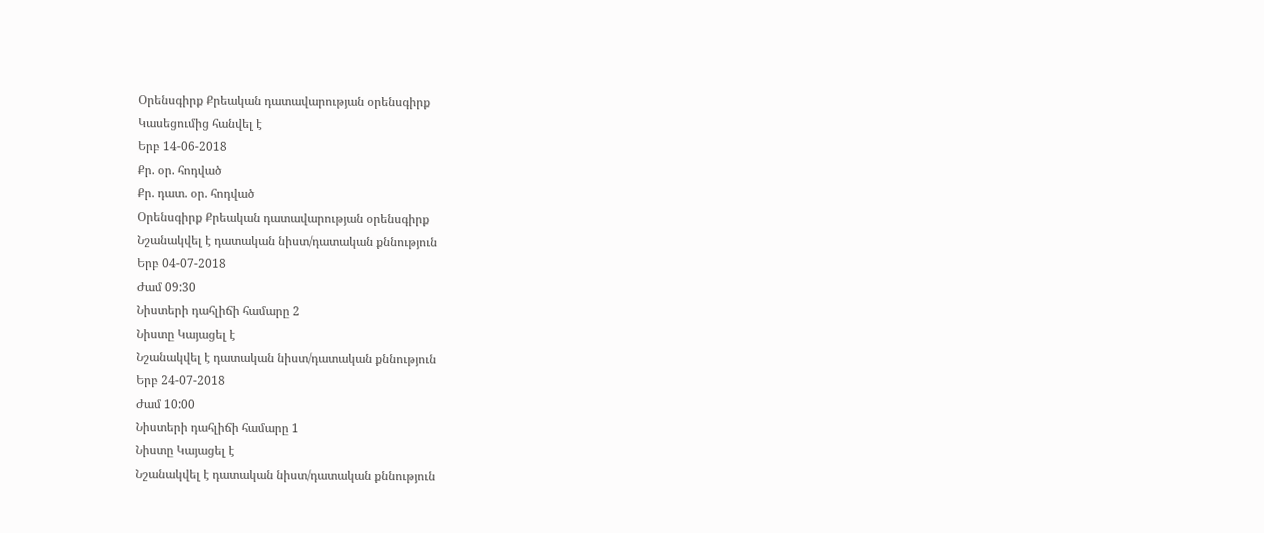Օրենսգիրք Քրեական դատավարության օրենսգիրք
Կասեցումից հանվել է
Երբ 14-06-2018
Քր. օր. հոդված
Քր. դատ. օր. հոդված
Օրենսգիրք Քրեական դատավարության օրենսգիրք
Նշանակվել է դատական նիստ/դատական քննություն
Երբ 04-07-2018
Ժամ 09:30
Նիստերի դահլիճի համարը 2
Նիստը Կայացել է
Նշանակվել է դատական նիստ/դատական քննություն
Երբ 24-07-2018
Ժամ 10:00
Նիստերի դահլիճի համարը 1
Նիստը Կայացել է
Նշանակվել է դատական նիստ/դատական քննություն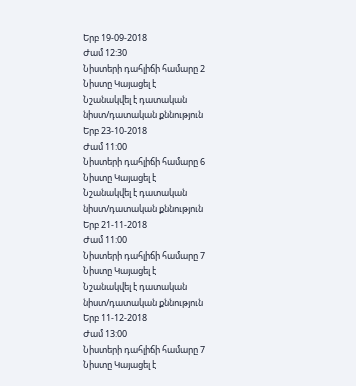Երբ 19-09-2018
Ժամ 12:30
Նիստերի դահլիճի համարը 2
Նիստը Կայացել է
Նշանակվել է դատական նիստ/դատական քննություն
Երբ 23-10-2018
Ժամ 11:00
Նիստերի դահլիճի համարը 6
Նիստը Կայացել է
Նշանակվել է դատական նիստ/դատական քննություն
Երբ 21-11-2018
Ժամ 11:00
Նիստերի դահլիճի համարը 7
Նիստը Կայացել է
Նշանակվել է դատական նիստ/դատական քննություն
Երբ 11-12-2018
Ժամ 13:00
Նիստերի դահլիճի համարը 7
Նիստը Կայացել է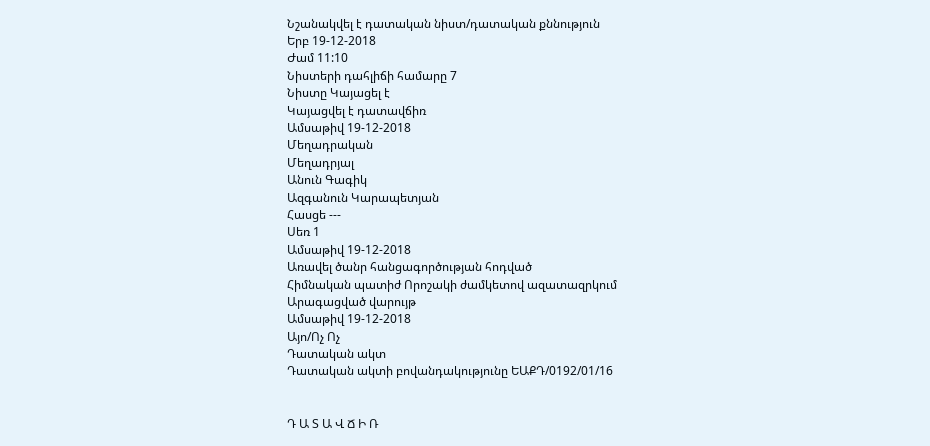Նշանակվել է դատական նիստ/դատական քննություն
Երբ 19-12-2018
Ժամ 11:10
Նիստերի դահլիճի համարը 7
Նիստը Կայացել է
Կայացվել է դատավճիռ
Ամսաթիվ 19-12-2018
Մեղադրական
Մեղադրյալ
Անուն Գագիկ
Ազգանուն Կարապետյան
Հասցե ---
Սեռ 1
Ամսաթիվ 19-12-2018
Առավել ծանր հանցագործության հոդված
Հիմնական պատիժ Որոշակի ժամկետով ազատազրկում
Արագացված վարույթ
Ամսաթիվ 19-12-2018
Այո/Ոչ Ոչ
Դատական ակտ
Դատական ակտի բովանդակությունը ԵԱՔԴ/0192/01/16


Դ Ա Տ Ա Վ Ճ Ի Ռ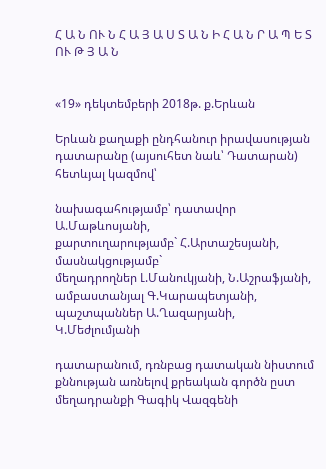Հ Ա Ն ՈՒ Ն Հ Ա Յ Ա Ս Տ Ա Ն Ի Հ Ա Ն Ր Ա Պ Ե Տ ՈՒ Թ Յ Ա Ն


«19» դեկտեմբերի 2018թ. ք.Երևան

Երևան քաղաքի ընդհանուր իրավասության դատարանը (այսուհետ նաև՝ Դատարան) հետևյալ կազմով՝

նախագահությամբ՝ դատավոր Ա.Մաթևոսյանի,
քարտուղարությամբ` Հ.Արտաշեսյանի,
մասնակցությամբ`
մեղադրողներ Լ.Մանուկյանի, Ն.Աշրաֆյանի,
ամբաստանյալ Գ.Կարապետյանի,
պաշտպաններ Ա.Ղազարյանի, Կ.Մեժլումյանի

դատարանում, դռնբաց դատական նիստում քննության առնելով քրեական գործն ըստ մեղադրանքի Գագիկ Վազգենի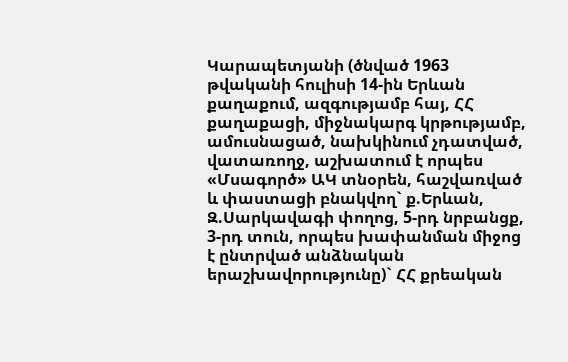Կարապետյանի (ծնված 1963 թվականի հուլիսի 14-ին Երևան քաղաքում, ազգությամբ հայ, ՀՀ քաղաքացի, միջնակարգ կրթությամբ, ամուսնացած, նախկինում չդատված, վատառողջ, աշխատում է որպես «Մսագործ» ԱԿ տնօրեն, հաշվառված և փաստացի բնակվող` ք.Երևան, Զ.Սարկավագի փողոց, 5-րդ նրբանցք, 3-րդ տուն, որպես խափանման միջոց է ընտրված անձնական երաշխավորությունը)` ՀՀ քրեական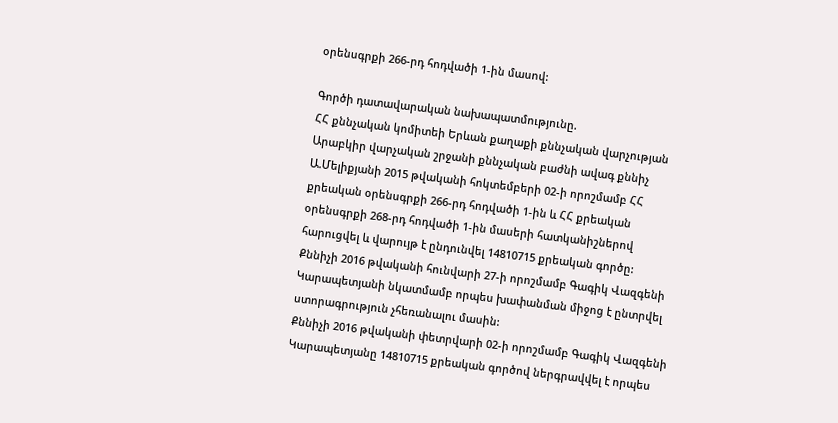օրենսգրքի 266-րդ հոդվածի 1-ին մասով:

Գործի դատավարական նախապատմությունը.
ՀՀ քննչական կոմիտեի Երևան քաղաքի քննչական վարչության Արաբկիր վարչական շրջանի քննչական բաժնի ավագ քննիչ Ա.Մելիքյանի 2015 թվականի հոկտեմբերի 02-ի որոշմամբ ՀՀ քրեական օրենսգրքի 266-րդ հոդվածի 1-ին և ՀՀ քրեական օրենսգրքի 268-րդ հոդվածի 1-ին մասերի հատկանիշներով հարուցվել և վարույթ է ընդունվել 14810715 քրեական գործը:
Քննիչի 2016 թվականի հունվարի 27-ի որոշմամբ Գագիկ Վազգենի Կարապետյանի նկատմամբ որպես խափանման միջոց է ընտրվել ստորագրություն չհեռանալու մասին:
Քննիչի 2016 թվականի փետրվարի 02-ի որոշմամբ Գագիկ Վազգենի Կարապետյանը 14810715 քրեական գործով ներգրավվել է որպես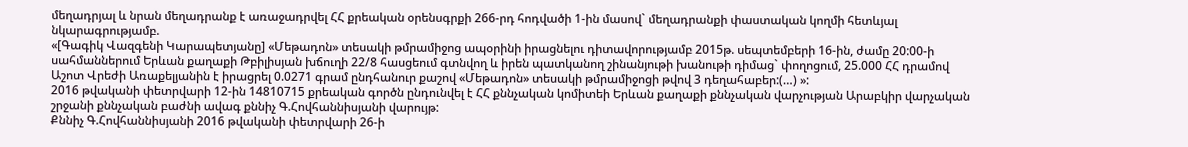մեղադրյալ և նրան մեղադրանք է առաջադրվել ՀՀ քրեական օրենսգրքի 266-րդ հոդվածի 1-ին մասով` մեղադրանքի փաստական կողմի հետևյալ նկարագրությամբ.
«[Գագիկ Վազգենի Կարապետյանը] «Մեթադոն» տեսակի թմրամիջոց ապօրինի իրացնելու դիտավորությամբ 2015թ. սեպտեմբերի 16-ին, ժամը 20:00-ի սահմաններում Երևան քաղաքի Թբիլիսյան խճուղի 22/8 հասցեում գտնվող և իրեն պատկանող շինանյութի խանութի դիմաց` փողոցում, 25.000 ՀՀ դրամով Աշոտ Վրեժի Առաքելյանին է իրացրել 0.0271 գրամ ընդհանուր քաշով «Մեթադոն» տեսակի թմրամիջոցի թվով 3 դեղահաբեր:(…) »:
2016 թվականի փետրվարի 12-ին 14810715 քրեական գործն ընդունվել է ՀՀ քննչական կոմիտեի Երևան քաղաքի քննչական վարչության Արաբկիր վարչական շրջանի քննչական բաժնի ավագ քննիչ Գ.Հովհաննիսյանի վարույթ:
Քննիչ Գ.Հովհաննիսյանի 2016 թվականի փետրվարի 26-ի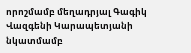որոշմամբ մեղադրյալ Գագիկ Վազգենի Կարապետյանի նկատմամբ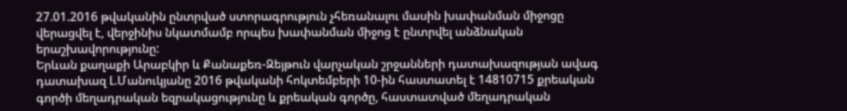27.01.2016 թվականին ընտրված ստորագրություն չհեռանալու մասին խափանման միջոցը վերացվել է, վերջինիս նկատմամբ որպես խափանման միջոց է ընտրվել անձնական երաշխավորությունը:
Երևան քաղաքի Արաբկիր և Քանաքեռ-Զեյթուն վարչական շրջանների դատախազության ավագ դատախազ Լ.Մանուկյանը 2016 թվականի հոկտեմբերի 10-ին հաստատել է 14810715 քրեական գործի մեղադրական եզրակացությունը և քրեական գործը, հաստատված մեղադրական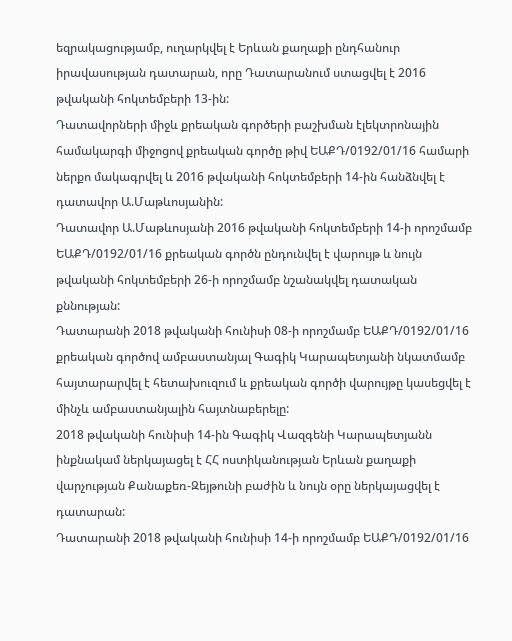եզրակացությամբ, ուղարկվել է Երևան քաղաքի ընդհանուր իրավասության դատարան, որը Դատարանում ստացվել է 2016 թվականի հոկտեմբերի 13-ին:
Դատավորների միջև քրեական գործերի բաշխման էլեկտրոնային համակարգի միջոցով քրեական գործը թիվ ԵԱՔԴ/0192/01/16 համարի ներքո մակագրվել և 2016 թվականի հոկտեմբերի 14-ին հանձնվել է դատավոր Ա.Մաթևոսյանին:
Դատավոր Ա.Մաթևոսյանի 2016 թվականի հոկտեմբերի 14-ի որոշմամբ ԵԱՔԴ/0192/01/16 քրեական գործն ընդունվել է վարույթ և նույն թվականի հոկտեմբերի 26-ի որոշմամբ նշանակվել դատական քննության:
Դատարանի 2018 թվականի հունիսի 08-ի որոշմամբ ԵԱՔԴ/0192/01/16 քրեական գործով ամբաստանյալ Գագիկ Կարապետյանի նկատմամբ հայտարարվել է հետախուզում և քրեական գործի վարույթը կասեցվել է մինչև ամբաստանյալին հայտնաբերելը:
2018 թվականի հունիսի 14-ին Գագիկ Վազգենի Կարապետյանն ինքնակամ ներկայացել է ՀՀ ոստիկանության Երևան քաղաքի վարչության Քանաքեռ-Զեյթունի բաժին և նույն օրը ներկայացվել է դատարան:
Դատարանի 2018 թվականի հունիսի 14-ի որոշմամբ ԵԱՔԴ/0192/01/16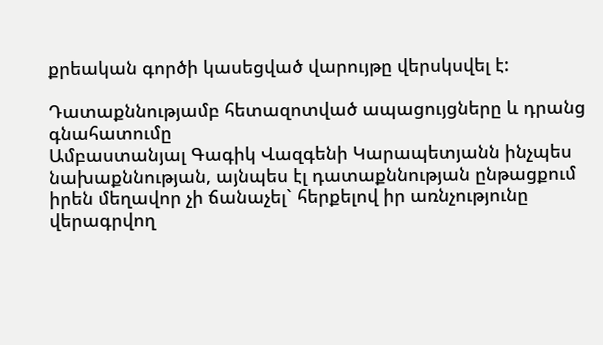քրեական գործի կասեցված վարույթը վերսկսվել է:

Դատաքննությամբ հետազոտված ապացույցները և դրանց գնահատումը
Ամբաստանյալ Գագիկ Վազգենի Կարապետյանն ինչպես նախաքննության, այնպես էլ դատաքննության ընթացքում իրեն մեղավոր չի ճանաչել` հերքելով իր առնչությունը վերագրվող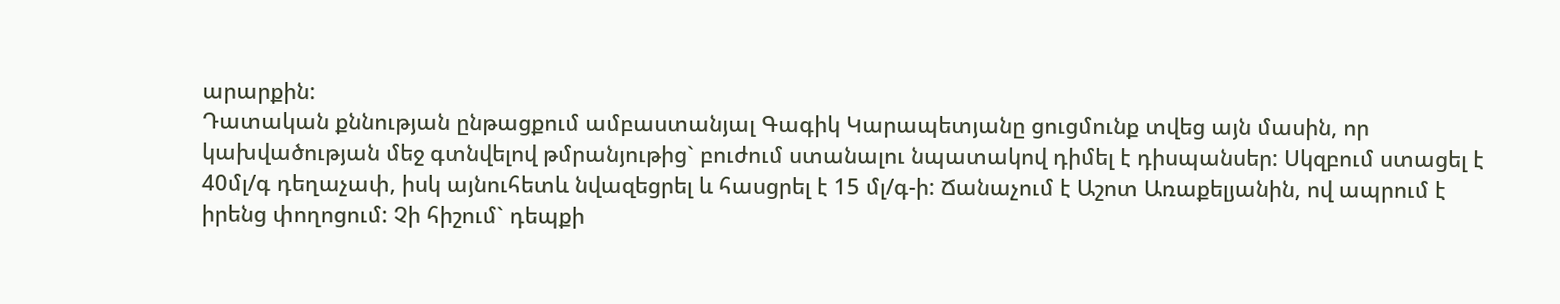արարքին:
Դատական քննության ընթացքում ամբաստանյալ Գագիկ Կարապետյանը ցուցմունք տվեց այն մասին, որ կախվածության մեջ գտնվելով թմրանյութից` բուժում ստանալու նպատակով դիմել է դիսպանսեր: Սկզբում ստացել է 40մլ/գ դեղաչափ, իսկ այնուհետև նվազեցրել և հասցրել է 15 մլ/գ-ի: Ճանաչում է Աշոտ Առաքելյանին, ով ապրում է իրենց փողոցում: Չի հիշում` դեպքի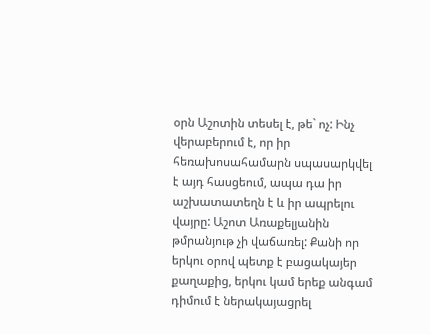օրն Աշոտին տեսել է, թե` ոչ: Ինչ վերաբերում է, որ իր հեռախոսահամարն սպասարկվել է այդ հասցեում, ապա դա իր աշխատատեղն է և իր ապրելու վայրը: Աշոտ Առաքելյանին թմրանյութ չի վաճառել: Քանի որ երկու օրով պետք է բացակայեր քաղաքից, երկու կամ երեք անգամ դիմում է ներակայացրել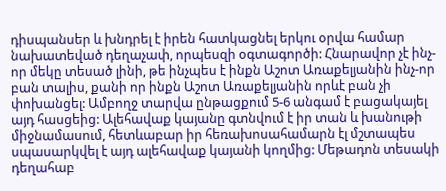դիսպանսեր և խնդրել է իրեն հատկացնել երկու օրվա համար նախատեված դեղաչափ, որպեսզի օգտագործի: Հնարավոր չէ ինչ-որ մեկը տեսած լինի, թե ինչպես է ինքն Աշոտ Առաքելյանին ինչ-որ բան տալիս, քանի որ ինքն Աշոտ Առաքելյանին որևէ բան չի փոխանցել: Ամբողջ տարվա ընթացքում 5-6 անգամ է բացակայել այդ հասցեից: Ալեհավաք կայանը գտնվում է իր տան և խանութի միջնամասում, հետևաբար իր հեռախոսահամարն էլ մշտապես սպասարկվել է այդ ալեհավաք կայանի կողմից: Մեթադոն տեսակի դեղահաբ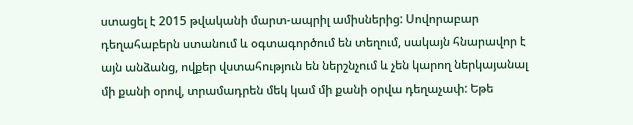ստացել է 2015 թվականի մարտ-ապրիլ ամիսներից: Սովորաբար դեղահաբերն ստանում և օգտագործում են տեղում, սակայն հնարավոր է այն անձանց, ովքեր վստահություն են ներշնչում և չեն կարող ներկայանալ մի քանի օրով, տրամադրեն մեկ կամ մի քանի օրվա դեղաչափ: Եթե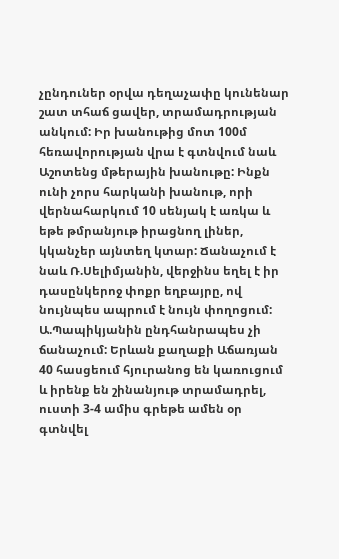չընդուներ օրվա դեղաչափը կունենար շատ տհաճ ցավեր, տրամադրության անկում: Իր խանութից մոտ 100մ հեռավորության վրա է գտնվում նաև Աշոտենց մթերային խանութը: Ինքն ունի չորս հարկանի խանութ, որի վերնահարկում 10 սենյակ է առկա և եթե թմրանյութ իրացնող լիներ, կկանչեր այնտեղ կտար: Ճանաչում է նաև Ռ.Սելիմյանին, վերջինս եղել է իր դասընկերոջ փոքր եղբայրը, ով նույնպես ապրում է նույն փողոցում: Ա.Պապիկյանին ընդհանրապես չի ճանաչում: Երևան քաղաքի Աճառյան 40 հասցեում հյուրանոց են կառուցում և իրենք են շինանյութ տրամադրել, ուստի 3-4 ամիս գրեթե ամեն օր գտնվել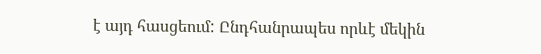է այդ հասցեում: Ընդհանրապես որևէ մեկին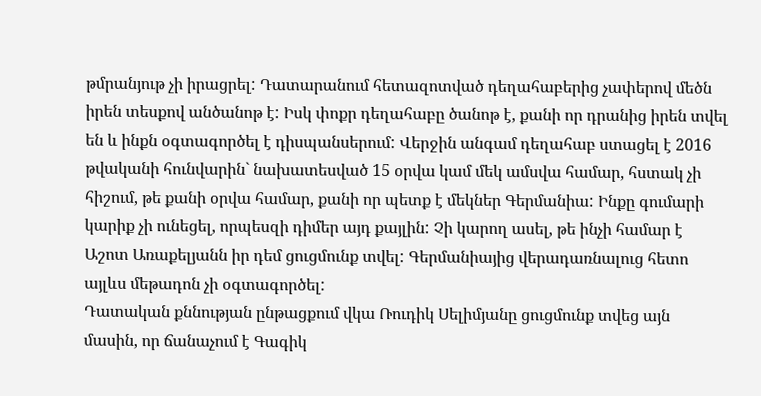թմրանյութ չի իրացրել: Դատարանում հետազոտված դեղահաբերից չափերով մեծն իրեն տեսքով անծանոթ է: Իսկ փոքր դեղահաբը ծանոթ է, քանի որ դրանից իրեն տվել են և ինքն օգտագործել է դիսպանսերում: Վերջին անգամ դեղահաբ ստացել է 2016 թվականի հունվարին` նախատեսված 15 օրվա կամ մեկ ամսվա համար, հստակ չի հիշում, թե քանի օրվա համար, քանի որ պետք է մեկներ Գերմանիա: Ինքը գումարի կարիք չի ունեցել, որպեսզի դիմեր այդ քայլին: Չի կարող ասել, թե ինչի համար է Աշոտ Առաքելյանն իր դեմ ցուցմունք տվել: Գերմանիայից վերադառնալուց հետո այլևս մեթադոն չի օգտագործել:
Դատական քննության ընթացքում վկա Ռուդիկ Սելիմյանը ցուցմունք տվեց այն մասին, որ ճանաչում է Գագիկ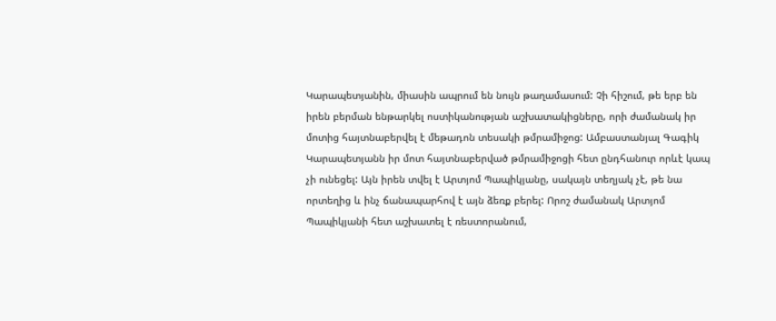Կարապետյանին, միասին ապրում են նույն թաղամասում: Չի հիշում, թե երբ են իրեն բերման ենթարկել ոստիկանության աշխատակիցները, որի ժամանակ իր մոտից հայտնաբերվել է մեթադոն տեսակի թմրամիջոց: Ամբաստանյալ Գագիկ Կարապետյանն իր մոտ հայտնաբերված թմրամիջոցի հետ ընդհանուր որևէ կապ չի ունեցել: Այն իրեն տվել է Արտյոմ Պապիկյանը, սակայն տեղյակ չէ, թե նա որտեղից և ինչ ճանապարհով է այն ձեռք բերել: Որոշ ժամանակ Արտյոմ Պապիկյանի հետ աշխատել է ռեստորանում,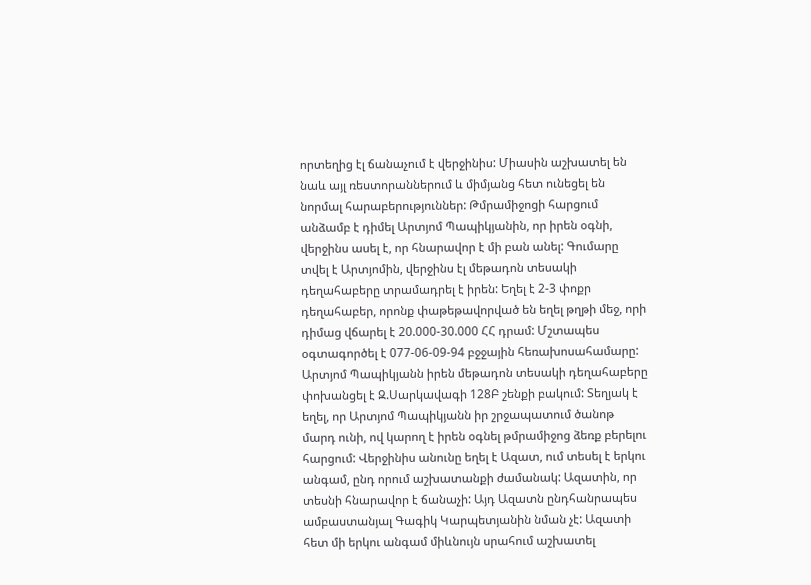որտեղից էլ ճանաչում է վերջինիս: Միասին աշխատել են նաև այլ ռեստորաններում և միմյանց հետ ունեցել են նորմալ հարաբերություններ: Թմրամիջոցի հարցում անձամբ է դիմել Արտյոմ Պապիկյանին, որ իրեն օգնի, վերջինս ասել է, որ հնարավոր է մի բան անել: Գումարը տվել է Արտյոմին, վերջինս էլ մեթադոն տեսակի դեղահաբերը տրամադրել է իրեն: Եղել է 2-3 փոքր դեղահաբեր, որոնք փաթեթավորված են եղել թղթի մեջ, որի դիմաց վճարել է 20.000-30.000 ՀՀ դրամ: Մշտապես օգտագործել է 077-06-09-94 բջջային հեռախոսահամարը: Արտյոմ Պապիկյանն իրեն մեթադոն տեսակի դեղահաբերը փոխանցել է Զ.Սարկավագի 128Բ շենքի բակում: Տեղյակ է եղել, որ Արտյոմ Պապիկյանն իր շրջապատում ծանոթ մարդ ունի, ով կարող է իրեն օգնել թմրամիջոց ձեռք բերելու հարցում: Վերջինիս անունը եղել է Ազատ, ում տեսել է երկու անգամ, ընդ որում աշխատանքի ժամանակ: Ազատին, որ տեսնի հնարավոր է ճանաչի: Այդ Ազատն ընդհանրապես ամբաստանյալ Գագիկ Կարպետյանին նման չէ: Ազատի հետ մի երկու անգամ միևնույն սրահում աշխատել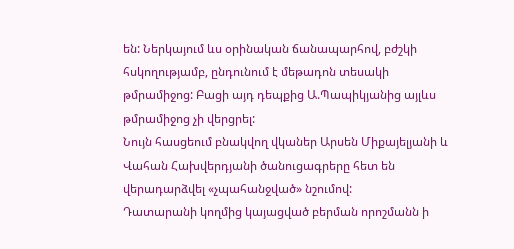են: Ներկայում ևս օրինական ճանապարհով, բժշկի հսկողությամբ, ընդունում է մեթադոն տեսակի թմրամիջոց: Բացի այդ դեպքից Ա.Պապիկյանից այլևս թմրամիջոց չի վերցրել:
Նույն հասցեում բնակվող վկաներ Արսեն Միքայելյանի և Վահան Հախվերդյանի ծանուցագրերը հետ են վերադարձվել «չպահանջված» նշումով:
Դատարանի կողմից կայացված բերման որոշմանն ի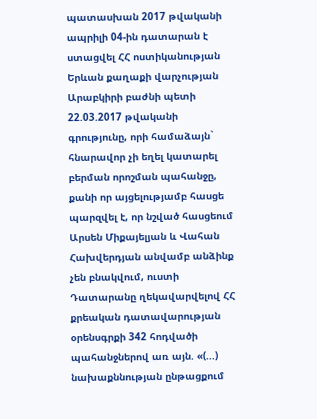պատասխան 2017 թվականի ապրիլի 04-ին դատարան է ստացվել ՀՀ ոստիկանության Երևան քաղաքի վարչության Արաբկիրի բաժնի պետի 22.03.2017 թվականի գրությունը, որի համաձայն` հնարավոր չի եղել կատարել բերման որոշման պահանջը, քանի որ այցելությամբ հասցե պարզվել է, որ նշված հասցեում Արսեն Միքայելյան և Վահան Հախվերդյան անվամբ անձինք չեն բնակվում, ուստի Դատարանը ղեկավարվելով ՀՀ քրեական դատավարության օրենսգրքի 342 հոդվածի պահանջներով առ այն. «(...) նախաքննության ընթացքում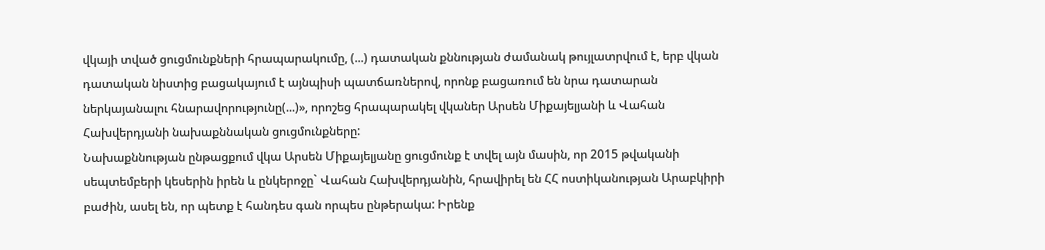վկայի տված ցուցմունքների հրապարակումը, (...) դատական քննության ժամանակ թույլատրվում է, երբ վկան դատական նիստից բացակայում է այնպիսի պատճառներով, որոնք բացառում են նրա դատարան ներկայանալու հնարավորությունը(...)», որոշեց հրապարակել վկաներ Արսեն Միքայելյանի և Վահան Հախվերդյանի նախաքննական ցուցմունքները:
Նախաքննության ընթացքում վկա Արսեն Միքայելյանը ցուցմունք է տվել այն մասին, որ 2015 թվականի սեպտեմբերի կեսերին իրեն և ընկերոջը` Վահան Հախվերդյանին, հրավիրել են ՀՀ ոստիկանության Արաբկիրի բաժին, ասել են, որ պետք է հանդես գան որպես ընթերակա: Իրենք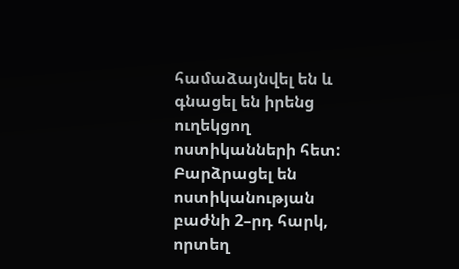համաձայնվել են և գնացել են իրենց ուղեկցող ոստիկանների հետ: Բարձրացել են ոստիկանության բաժնի 2–րդ հարկ, որտեղ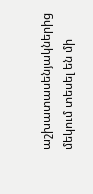աշխատասենյակներից մեկում տեսել են մի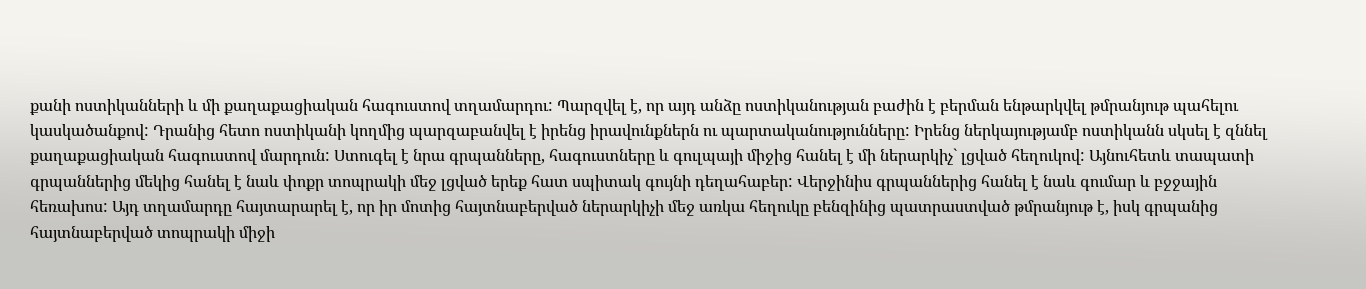քանի ոստիկանների և մի քաղաքացիական հագուստով տղամարդու: Պարզվել է, որ այդ անձը ոստիկանության բաժին է բերման ենթարկվել թմրանյութ պահելու կասկածանքով: Դրանից հետո ոստիկանի կողմից պարզաբանվել է իրենց իրավունքներն ու պարտականությունները: Իրենց ներկայությամբ ոստիկանն սկսել է զննել քաղաքացիական հագուստով մարդուն: Ստուգել է նրա գրպանները, հագուստները և գուլպայի միջից հանել է մի ներարկիչ` լցված հեղուկով: Այնուհետև տապատի գրպաններից մեկից հանել է նաև փոքր տոպրակի մեջ լցված երեք հատ սպիտակ գույնի դեղահաբեր: Վերջինիս գրպաններից հանել է նաև գումար և բջջային հեռախոս: Այդ տղամարդը հայտարարել է, որ իր մոտից հայտնաբերված ներարկիչի մեջ առկա հեղուկը բենզինից պատրաստված թմրանյութ է, իսկ գրպանից հայտնաբերված տոպրակի միջի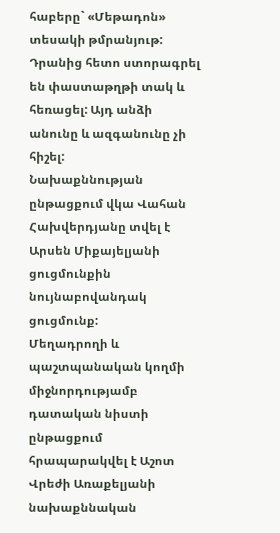հաբերը` «Մեթադոն» տեսակի թմրանյութ: Դրանից հետո ստորագրել են փաստաթղթի տակ և հեռացել: Այդ անձի անունը և ազգանունը չի հիշել:
Նախաքննության ընթացքում վկա Վահան Հախվերդյանը տվել է Արսեն Միքայելյանի ցուցմունքին նույնաբովանդակ ցուցմունք:
Մեղադրողի և պաշտպանական կողմի միջնորդությամբ դատական նիստի ընթացքում հրապարակվել է Աշոտ Վրեժի Առաքելյանի նախաքննական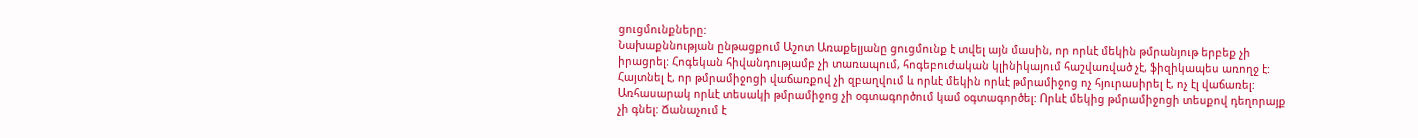ցուցմունքները:
Նախաքննության ընթացքում Աշոտ Առաքելյանը ցուցմունք է տվել այն մասին, որ որևէ մեկին թմրանյութ երբեք չի իրացրել: Հոգեկան հիվանդությամբ չի տառապում, հոգեբուժական կլինիկայում հաշվառված չէ, ֆիզիկապես առողջ է: Հայտնել է, որ թմրամիջոցի վաճառքով չի զբաղվում և որևէ մեկին որևէ թմրամիջոց ոչ հյուրասիրել է, ոչ էլ վաճառել: Առհասարակ որևէ տեսակի թմրամիջոց չի օգտագործում կամ օգտագործել: Որևէ մեկից թմրամիջոցի տեսքով դեղորայք չի գնել: Ճանաչում է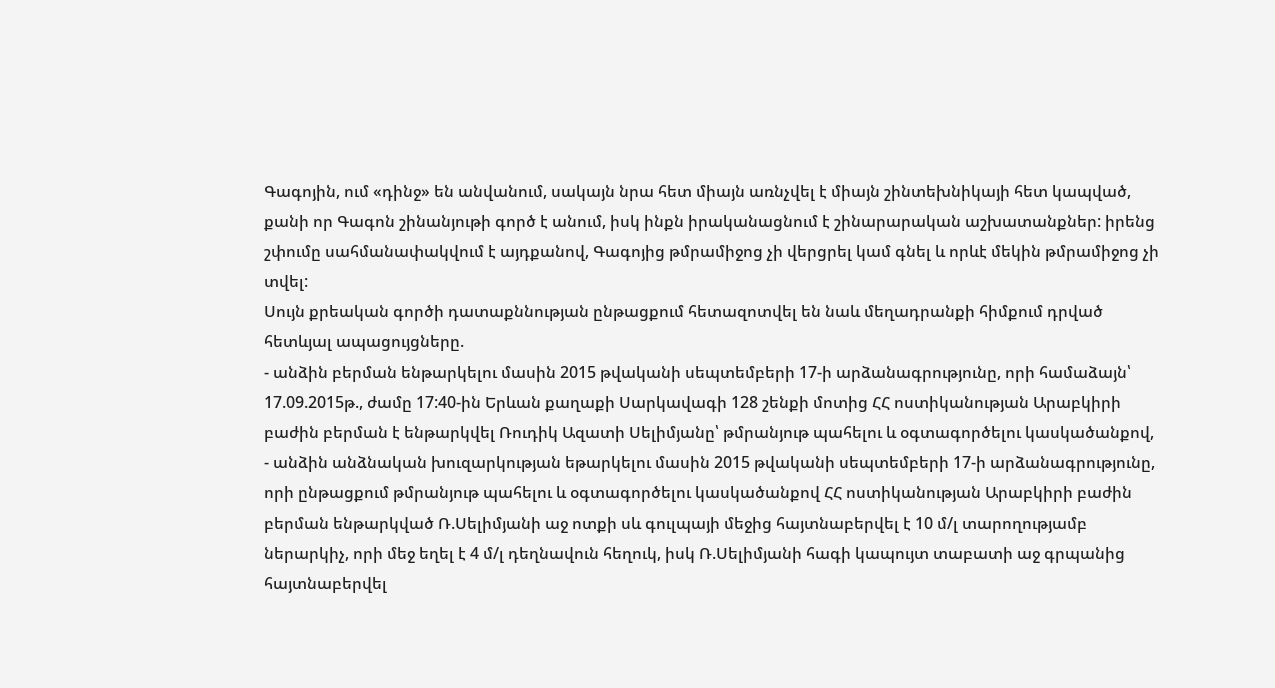Գագոյին, ում «դինջ» են անվանում, սակայն նրա հետ միայն առնչվել է միայն շինտեխնիկայի հետ կապված, քանի որ Գագոն շինանյութի գործ է անում, իսկ ինքն իրականացնում է շինարարական աշխատանքներ: իրենց շփումը սահմանափակվում է այդքանով, Գագոյից թմրամիջոց չի վերցրել կամ գնել և որևէ մեկին թմրամիջոց չի տվել:
Սույն քրեական գործի դատաքննության ընթացքում հետազոտվել են նաև մեղադրանքի հիմքում դրված հետևյալ ապացույցները.
- անձին բերման ենթարկելու մասին 2015 թվականի սեպտեմբերի 17-ի արձանագրությունը, որի համաձայն՝ 17.09.2015թ., ժամը 17:40-ին Երևան քաղաքի Սարկավագի 128 շենքի մոտից ՀՀ ոստիկանության Արաբկիրի բաժին բերման է ենթարկվել Ռուդիկ Ազատի Սելիմյանը՝ թմրանյութ պահելու և օգտագործելու կասկածանքով,
- անձին անձնական խուզարկության եթարկելու մասին 2015 թվականի սեպտեմբերի 17-ի արձանագրությունը, որի ընթացքում թմրանյութ պահելու և օգտագործելու կասկածանքով ՀՀ ոստիկանության Արաբկիրի բաժին բերման ենթարկված Ռ.Սելիմյանի աջ ոտքի սև գուլպայի մեջից հայտնաբերվել է 10 մ/լ տարողությամբ ներարկիչ, որի մեջ եղել է 4 մ/լ դեղնավուն հեղուկ, իսկ Ռ.Սելիմյանի հագի կապույտ տաբատի աջ գրպանից հայտնաբերվել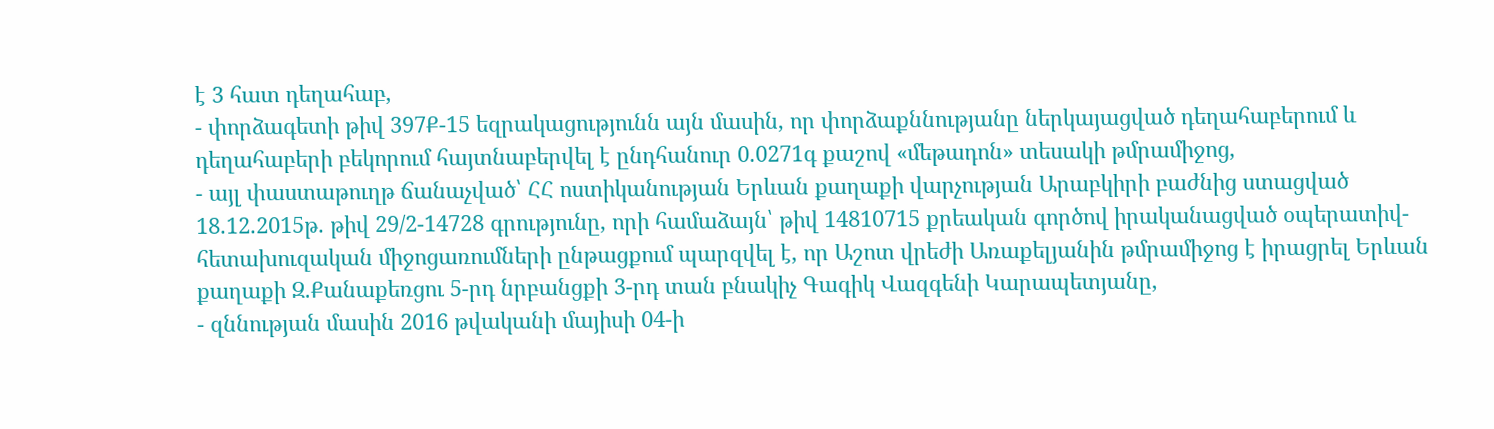է 3 հատ դեղահաբ,
- փորձագետի թիվ 397Ք-15 եզրակացությունն այն մասին, որ փորձաքննությանը ներկայացված դեղահաբերում և դեղահաբերի բեկորում հայտնաբերվել է ընդհանուր 0.0271գ քաշով «մեթադոն» տեսակի թմրամիջոց,
- այլ փաստաթուղթ ճանաչված՝ ՀՀ ոստիկանության Երևան քաղաքի վարչության Արաբկիրի բաժնից ստացված 18.12.2015թ. թիվ 29/2-14728 գրությունը, որի համաձայն՝ թիվ 14810715 քրեական գործով իրականացված օպերատիվ-հետախուզական միջոցառումների ընթացքում պարզվել է, որ Աշոտ վրեժի Առաքելյանին թմրամիջոց է իրացրել Երևան քաղաքի Զ.Քանաքեռցու 5-րդ նրբանցքի 3-րդ տան բնակիչ Գագիկ Վազգենի Կարապետյանը,
- զննության մասին 2016 թվականի մայիսի 04-ի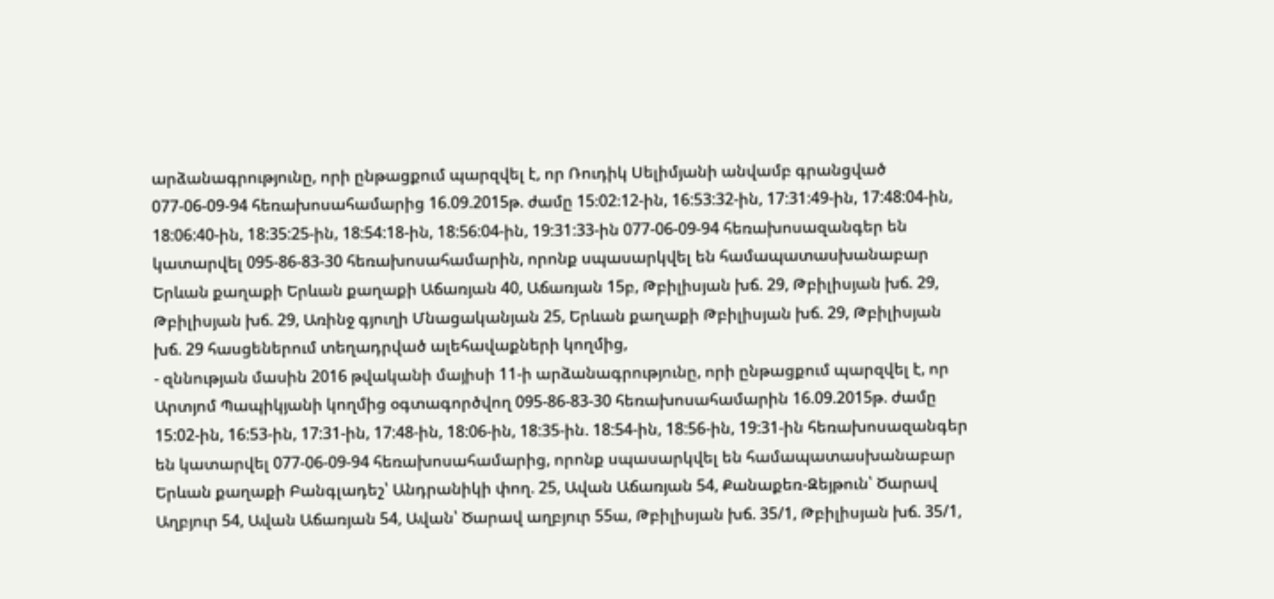արձանագրությունը, որի ընթացքում պարզվել է, որ Ռուդիկ Սելիմյանի անվամբ գրանցված 077-06-09-94 հեռախոսահամարից 16.09.2015թ. ժամը 15։02։12-ին, 16:53:32-ին, 17:31:49-ին, 17:48:04-ին, 18:06:40-ին, 18:35:25-ին, 18:54:18-ին, 18:56:04-ին, 19:31:33-ին 077-06-09-94 հեռախոսազանգեր են կատարվել 095-86-83-30 հեռախոսահամարին, որոնք սպասարկվել են համապատասխանաբար Երևան քաղաքի Երևան քաղաքի Աճառյան 40, Աճառյան 15բ, Թբիլիսյան խճ. 29, Թբիլիսյան խճ. 29, Թբիլիսյան խճ. 29, Առինջ գյուղի Մնացականյան 25, Երևան քաղաքի Թբիլիսյան խճ. 29, Թբիլիսյան խճ. 29 հասցեներում տեղադրված ալեհավաքների կողմից,
- զննության մասին 2016 թվականի մայիսի 11-ի արձանագրությունը, որի ընթացքում պարզվել է, որ Արտյոմ Պապիկյանի կողմից օգտագործվող 095-86-83-30 հեռախոսահամարին 16.09.2015թ. ժամը 15:02-ին, 16:53-ին, 17:31-ին, 17:48-ին, 18:06-ին, 18:35-ին. 18:54-ին, 18:56-ին, 19:31-ին հեռախոսազանգեր են կատարվել 077-06-09-94 հեռախոսահամարից, որոնք սպասարկվել են համապատասխանաբար Երևան քաղաքի Բանգլադեշ՝ Անդրանիկի փող. 25, Ավան Աճառյան 54, Քանաքեռ-Զեյթուն՝ Ծարավ Աղբյուր 54, Ավան Աճառյան 54, Ավան՝ Ծարավ աղբյուր 55ա, Թբիլիսյան խճ. 35/1, Թբիլիսյան խճ. 35/1,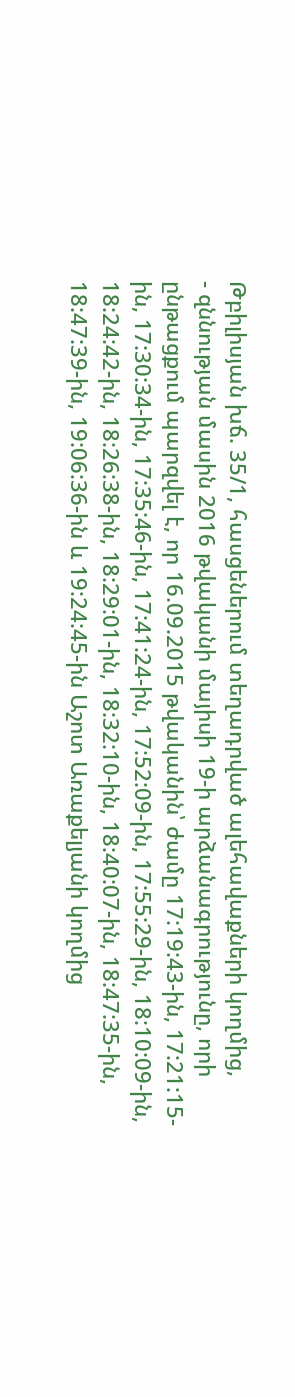Թբիլիսյան խճ. 35/1, հասցեներում տեղադրված ալեհավաքների կողմից,
- զննության մասին 2016 թվականի մայիսի 19-ի արձանագրությունը, որի ընթացքում պարզվել է, որ 16.09.2015 թվականին՝ ժամը 17:19:43-ին, 17:21:15-ին, 17:30:34-ին, 17:35:46-ին, 17:41:24-ին, 17:52:09-ին, 17:55:29-ին, 18:10:09-ին, 18:24:42-ին, 18:26:38-ին, 18:29:01-ին, 18:32:10-ին, 18:40:07-ին, 18:47:35-ին, 18:47:39-ին, 19:06:36-ին և 19:24:45-ին Աշոտ Առաքելյանի կողմից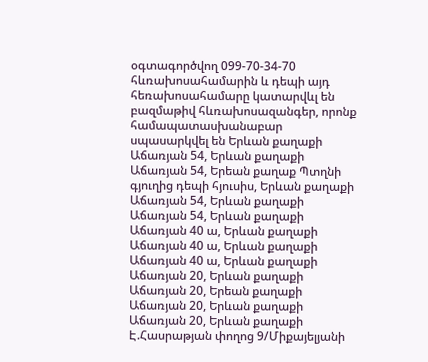օգտագործվող 099-70-34-70 հևռախոսահամարին և դեպի այդ հեռախոսահամարը կատարվևլ են բազմաթիվ հևռախոսազանգեր, որոնք համապատասխանաբար սպասարկվել են Երևան քաղաքի Աճառյան 54, Երևան քաղաքի Աճառյան 54, Երեան քաղաք Պտղնի գյուղից դեպի հյուսիս, Երևան քաղաքի Աճառյան 54, Երևան քաղաքի Աճառյան 54, Երևան քաղաքի Աճառյան 40 ա, Երևան քաղաքի Աճառյան 40 ա, Երևան քաղաքի Աճառյան 40 ա, Երևան քաղաքի Աճառյան 20, Երևան քաղաքի Աճառյան 20, Երեան քաղաքի Աճառյան 20, Երևան քաղաքի Աճառյան 20, Երևան քաղաքի Է.Հասրաթյան փողոց 9/Միքայելյանի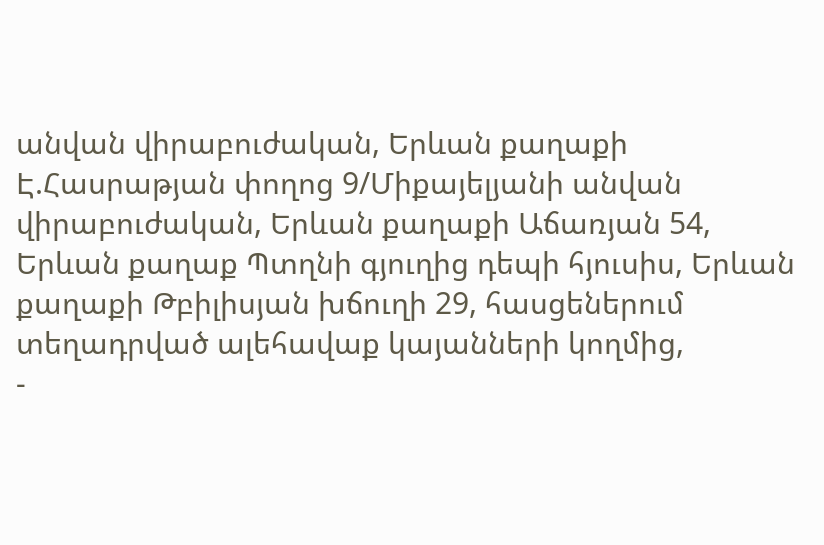անվան վիրաբուժական, Երևան քաղաքի Է.Հասրաթյան փողոց 9/Միքայելյանի անվան վիրաբուժական, Երևան քաղաքի Աճառյան 54, Երևան քաղաք Պտղնի գյուղից դեպի հյուսիս, Երևան քաղաքի Թբիլիսյան խճուղի 29, հասցեներում տեղադրված ալեհավաք կայանների կողմից,
-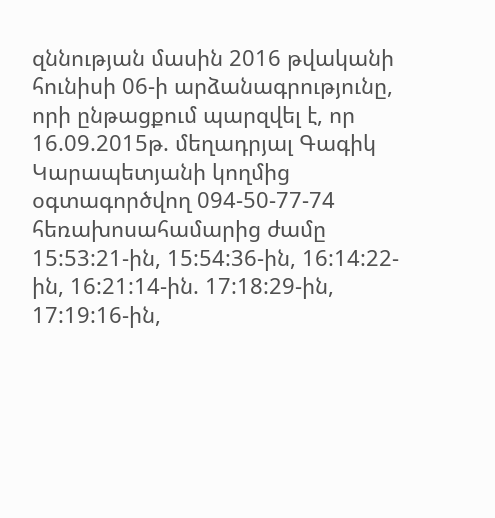զննության մասին 2016 թվականի հունիսի 06-ի արձանագրությունը, որի ընթացքում պարզվել է, որ 16.09.2015թ. մեղադրյալ Գագիկ Կարապետյանի կողմից օգտագործվող 094-50-77-74 հեռախոսահամարից ժամը 15:53:21-ին, 15:54:36-ին, 16:14:22-ին, 16:21:14-ին. 17:18:29-ին, 17:19:16-ին,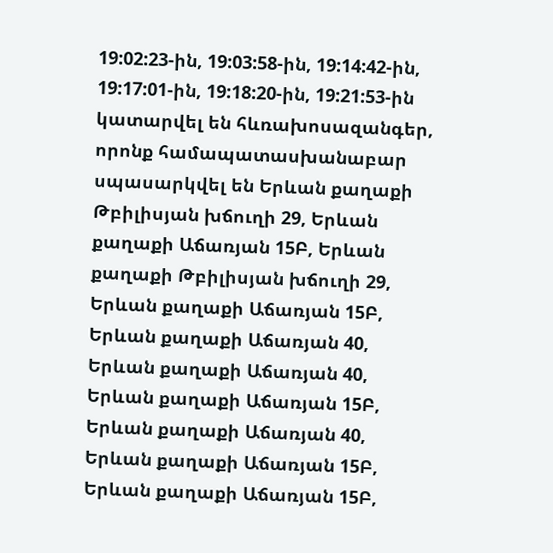19:02:23-ին, 19:03:58-ին, 19:14:42-ին, 19:17:01-ին, 19:18:20-ին, 19:21:53-ին կատարվել են հևռախոսազանգեր, որոնք համապատասխանաբար սպասարկվել են Երևան քաղաքի Թբիլիսյան խճուղի 29, Երևան քաղաքի Աճառյան 15Բ, Երևան քաղաքի Թբիլիսյան խճուղի 29, Երևան քաղաքի Աճառյան 15Բ, Երևան քաղաքի Աճառյան 40, Երևան քաղաքի Աճառյան 40, Երևան քաղաքի Աճառյան 15Բ, Երևան քաղաքի Աճառյան 40, Երևան քաղաքի Աճառյան 15Բ, Երևան քաղաքի Աճառյան 15Բ,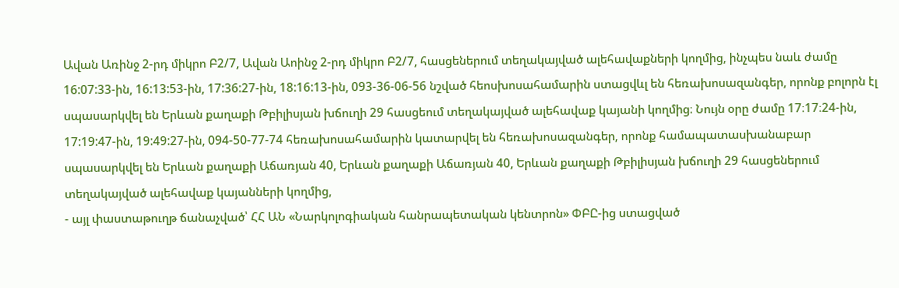Ավան Առինջ 2-րդ միկրո Բ2/7, Ավան Աոինջ 2-րդ միկրո Բ2/7, հասցեներում տեղակայված ալեհավաքների կողմից, ինչպես նաև ժամը 16:07:33-ին, 16:13:53-ին, 17:36:27-ին, 18:16:13-ին, 093-36-06-56 նշված հեոսխոսահամարին ստացվևլ են հեռախոսազանգեր, որոնք բոլորն էլ սպասարկվել են Երևան քաղաքի Թբիլիսյան խճուղի 29 հասցեում տեղակայված ալեհավաք կայանի կողմից։ Նույն օրը ժամը 17։17։24-ին, 17:19:47-ին, 19:49:27-ին, 094-50-77-74 հեռախոսահամարին կատարվել են հեռախոսազանգեր, որոնք համապատասխանաբար սպասարկվել են Երևան քաղաքի Աճառյան 40, Երևան քաղաքի Աճառյան 40, Երևան քաղաքի Թբիլիսյան խճուղի 29 հասցեներում տեղակայված ալեհավաք կայանների կողմից,
- այլ փաստաթուղթ ճանաչված՝ ՀՀ ԱՆ «Նարկոլոգիական հանրապետական կենտրոն» ՓԲԸ-ից ստացված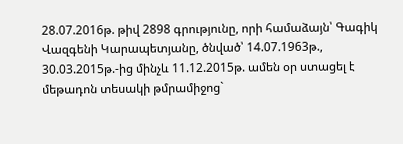28.07.2016թ. թիվ 2898 գրությունը, որի համաձայն՝ Գագիկ Վազգենի Կարապետյանը, ծնված՝ 14.07.1963թ., 30.03.2015թ.-ից մինչև 11.12.2015թ. ամեն օր ստացել է մեթադոն տեսակի թմրամիջոց`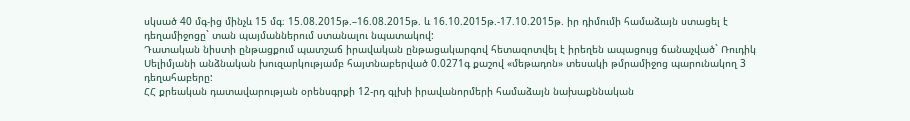սկսած 40 մգ-ից մինչև 15 մգ։ 15.08.2015թ.–16.08.2015թ. և 16.10.2015թ.-17.10.2015թ. իր դիմումի համաձայն ստացել է դեղամիջոցը` տան պայմաններում ստանալու նպատակով:
Դատական նիստի ընթացքում պատշաճ իրավական ընթացակարգով հետազոտվել է իրեղեն ապացույց ճանաչված` Ռուդիկ Սելիմյանի անձնական խուզարկությամբ հայտնաբերված 0.0271գ քաշով «մեթադոն» տեսակի թմրամիջոց պարունակող 3 դեղահաբերը:
ՀՀ քրեական դատավարության օրենսգրքի 12-րդ գլխի իրավանորմերի համաձայն նախաքննական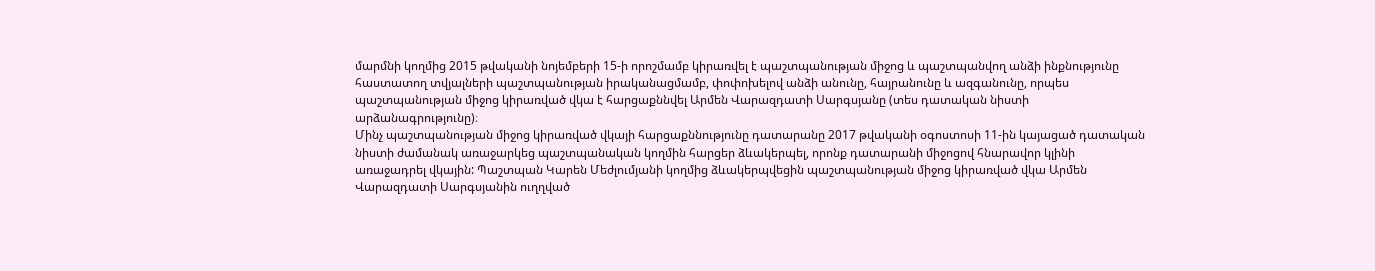մարմնի կողմից 2015 թվականի նոյեմբերի 15-ի որոշմամբ կիրառվել է պաշտպանության միջոց և պաշտպանվող անձի ինքնությունը հաստատող տվյալների պաշտպանության իրականացմամբ, փոփոխելով անձի անունը, հայրանունը և ազգանունը, որպես պաշտպանության միջոց կիրառված վկա է հարցաքննվել Արմեն Վարազդատի Սարգսյանը (տես դատական նիստի արձանագրությունը)։
Մինչ պաշտպանության միջոց կիրառված վկայի հարցաքննությունը դատարանը 2017 թվականի օգոստոսի 11-ին կայացած դատական նիստի ժամանակ առաջարկեց պաշտպանական կողմին հարցեր ձևակերպել, որոնք դատարանի միջոցով հնարավոր կլինի առաջադրել վկային: Պաշտպան Կարեն Մեժլումյանի կողմից ձևակերպվեցին պաշտպանության միջոց կիրառված վկա Արմեն Վարազդատի Սարգսյանին ուղղված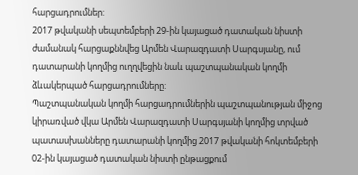հարցադրումներ:
2017 թվականի սեպտեմբերի 29-ին կայացած դատական նիստի ժամանակ հարցաքննվեց Արմեն Վարազդատի Սարգսյանը, ում դատարանի կողմից ուղղվեցին նաև պաշտպանական կողմի ձևակերպած հարցադրումները:
Պաշտպանական կողմի հարցադրումներին պաշտպանության միջոց կիրառված վկա Արմեն Վարազդատի Սարգսյանի կողմից տրված պատասխանները դատարանի կողմից 2017 թվականի հոկտեմբերի 02-ին կայացած դատական նիստի ընթացքում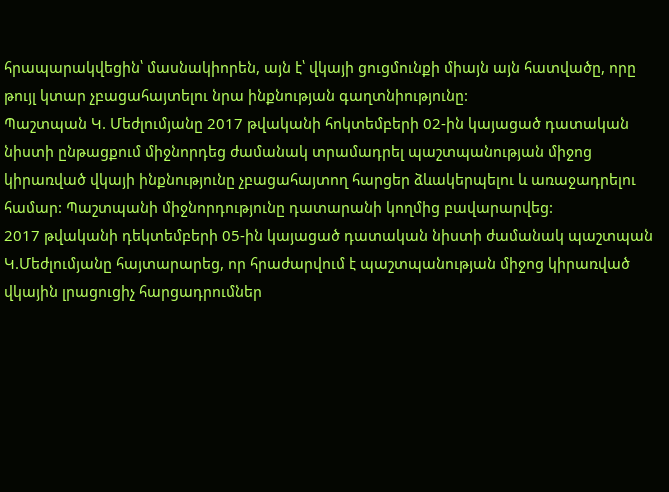հրապարակվեցին՝ մասնակիորեն, այն է՝ վկայի ցուցմունքի միայն այն հատվածը, որը թույլ կտար չբացահայտելու նրա ինքնության գաղտնիությունը:
Պաշտպան Կ. Մեժլումյանը 2017 թվականի հոկտեմբերի 02-ին կայացած դատական նիստի ընթացքում միջնորդեց ժամանակ տրամադրել պաշտպանության միջոց կիրառված վկայի ինքնությունը չբացահայտող հարցեր ձևակերպելու և առաջադրելու համար: Պաշտպանի միջնորդությունը դատարանի կողմից բավարարվեց:
2017 թվականի դեկտեմբերի 05-ին կայացած դատական նիստի ժամանակ պաշտպան Կ.Մեժլումյանը հայտարարեց, որ հրաժարվում է պաշտպանության միջոց կիրառված վկային լրացուցիչ հարցադրումներ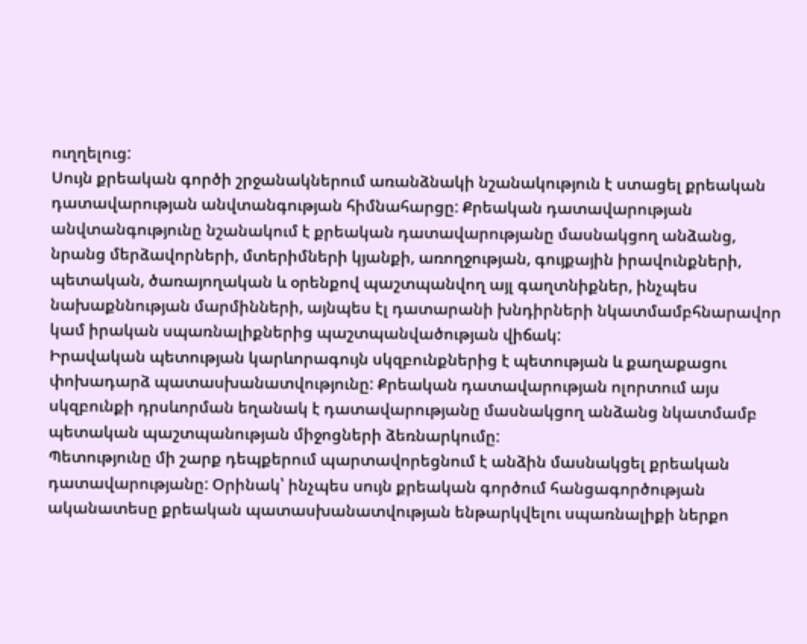ուղղելուց:
Սույն քրեական գործի շրջանակներում առանձնակի նշանակություն է ստացել քրեական դատավարության անվտանգության հիմնահարցը: Քրեական դատավարության անվտանգությունը նշանակում է քրեական դատավարությանը մասնակցող անձանց, նրանց մերձավորների, մտերիմների կյանքի, առողջության, գույքային իրավունքների, պետական, ծառայողական և օրենքով պաշտպանվող այլ գաղտնիքներ, ինչպես նախաքննության մարմինների, այնպես էլ դատարանի խնդիրների նկատմամբհնարավոր կամ իրական սպառնալիքներից պաշտպանվածության վիճակ:
Իրավական պետության կարևորագույն սկզբունքներից է պետության և քաղաքացու փոխադարձ պատասխանատվությունը: Քրեական դատավարության ոլորտում այս սկզբունքի դրսևորման եղանակ է դատավարությանը մասնակցող անձանց նկատմամբ պետական պաշտպանության միջոցների ձեռնարկումը:
Պետությունը մի շարք դեպքերում պարտավորեցնում է անձին մասնակցել քրեական դատավարությանը: Օրինակ՝ ինչպես սույն քրեական գործում հանցագործության ականատեսը քրեական պատասխանատվության ենթարկվելու սպառնալիքի ներքո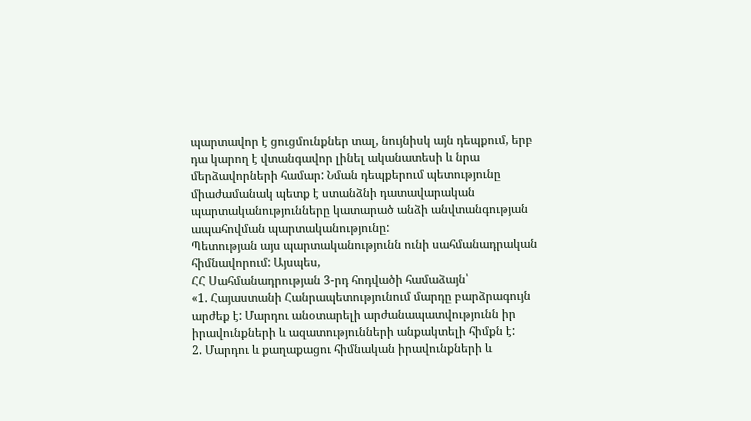պարտավոր է ցուցմունքներ տալ, նույնիսկ այն դեպքում, երբ դա կարող է վտանգավոր լինել ականատեսի և նրա մերձավորների համար: Նման դեպքերում պետությունը միաժամանակ պետք է ստանձնի դատավարական պարտականությունները կատարած անձի անվտանգության ապահովման պարտականությունը:
Պետության այս պարտականությունն ունի սահմանադրական հիմնավորում: Այսպես,
ՀՀ Սահմանադրության 3-րդ հոդվածի համաձայն՝
«1. Հայաստանի Հանրապետությունում մարդը բարձրագույն արժեք է: Մարդու անօտարելի արժանապատվությունն իր իրավունքների և ազատությունների անքակտելի հիմքն է:
2. Մարդու և քաղաքացու հիմնական իրավունքների և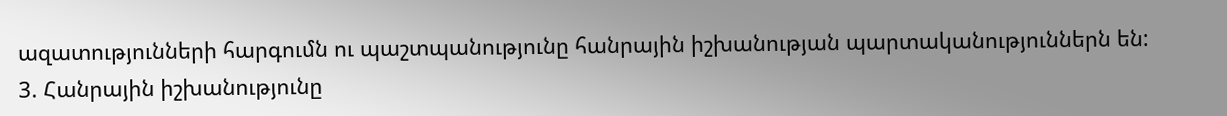ազատությունների հարգումն ու պաշտպանությունը հանրային իշխանության պարտականություններն են:
3. Հանրային իշխանությունը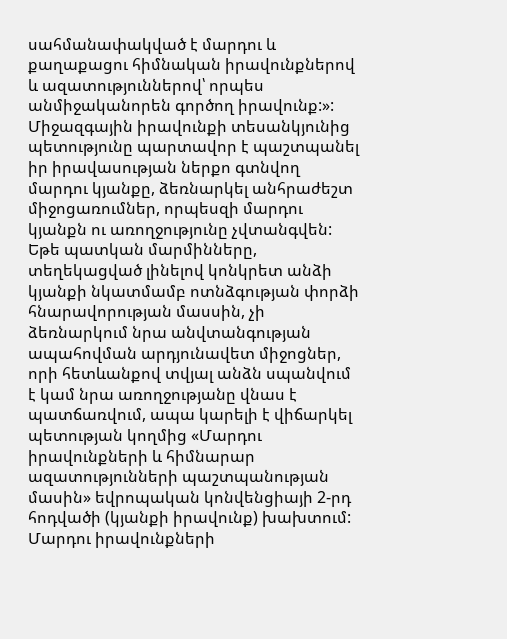սահմանափակված է մարդու և քաղաքացու հիմնական իրավունքներով և ազատություններով՝ որպես անմիջականորեն գործող իրավունք:»:
Միջազգային իրավունքի տեսանկյունից պետությունը պարտավոր է պաշտպանել իր իրավասության ներքո գտնվող մարդու կյանքը, ձեռնարկել անհրաժեշտ միջոցառումներ, որպեսզի մարդու կյանքն ու առողջությունը չվտանգվեն: Եթե պատկան մարմինները, տեղեկացված լինելով կոնկրետ անձի կյանքի նկատմամբ ոտնձգության փորձի հնարավորության մասսին, չի ձեռնարկում նրա անվտանգության ապահովման արդյունավետ միջոցներ, որի հետևանքով տվյալ անձն սպանվում է կամ նրա առողջությանը վնաս է պատճառվում, ապա կարելի է վիճարկել պետության կողմից «Մարդու իրավունքների և հիմնարար ազատությունների պաշտպանության մասին» եվրոպական կոնվենցիայի 2-րդ հոդվածի (կյանքի իրավունք) խախտում:
Մարդու իրավունքների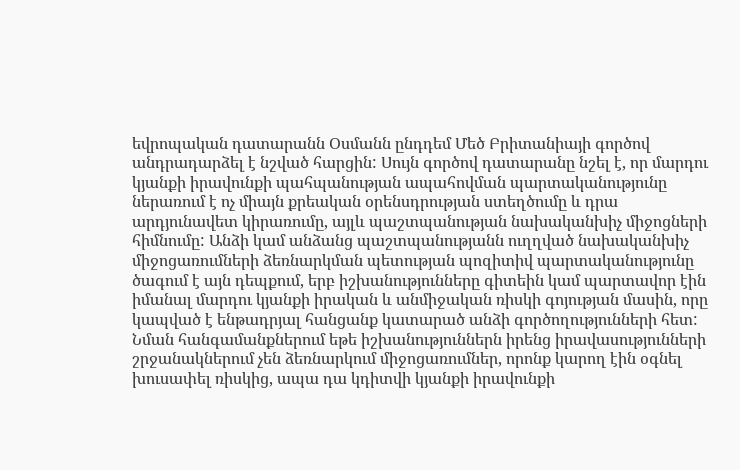եվրոպական դատարանն Օսմանն ընդդեմ Մեծ Բրիտանիայի գործով անդրադարձել է նշված հարցին: Սույն գործով դատարանը նշել է, որ մարդու կյանքի իրավունքի պահպանության ապահովման պարտականությունը ներառում է ոչ միայն քրեական օրենսդրության ստեղծումը և դրա արդյունավետ կիրառումը, այլև պաշտպանության նախականխիչ միջոցների հիմնումը: Անձի կամ անձանց պաշտպանությանն ուղղված նախականխիչ միջոցառումների ձեռնարկման պետության պոզիտիվ պարտականությունը ծագում է այն դեպքում, երբ իշխանությունները գիտեին կամ պարտավոր էին իմանալ մարդու կյանքի իրական և անմիջական ռիսկի գոյության մասին, որը կապված է ենթադրյալ հանցանք կատարած անձի գործողությունների հետ: Նման հանգամանքներում եթե իշխանություններն իրենց իրավասությունների շրջանակներում չեն ձեռնարկում միջոցառումներ, որոնք կարող էին օգնել խուսափել ռիսկից, ապա դա կդիտվի կյանքի իրավունքի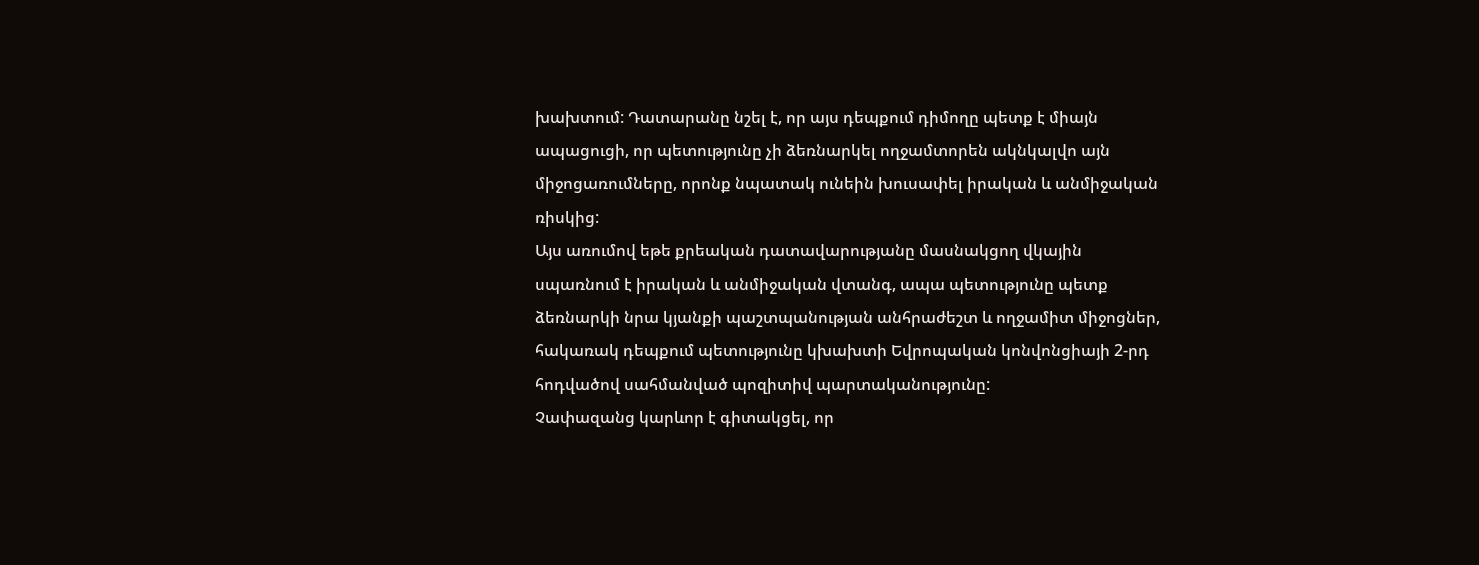խախտում: Դատարանը նշել է, որ այս դեպքում դիմողը պետք է միայն ապացուցի, որ պետությունը չի ձեռնարկել ողջամտորեն ակնկալվո այն միջոցառումները, որոնք նպատակ ունեին խուսափել իրական և անմիջական ռիսկից:
Այս առումով եթե քրեական դատավարությանը մասնակցող վկային սպառնում է իրական և անմիջական վտանգ, ապա պետությունը պետք ձեռնարկի նրա կյանքի պաշտպանության անհրաժեշտ և ողջամիտ միջոցներ, հակառակ դեպքում պետությունը կխախտի Եվրոպական կոնվոնցիայի 2-րդ հոդվածով սահմանված պոզիտիվ պարտականությունը:
Չափազանց կարևոր է գիտակցել, որ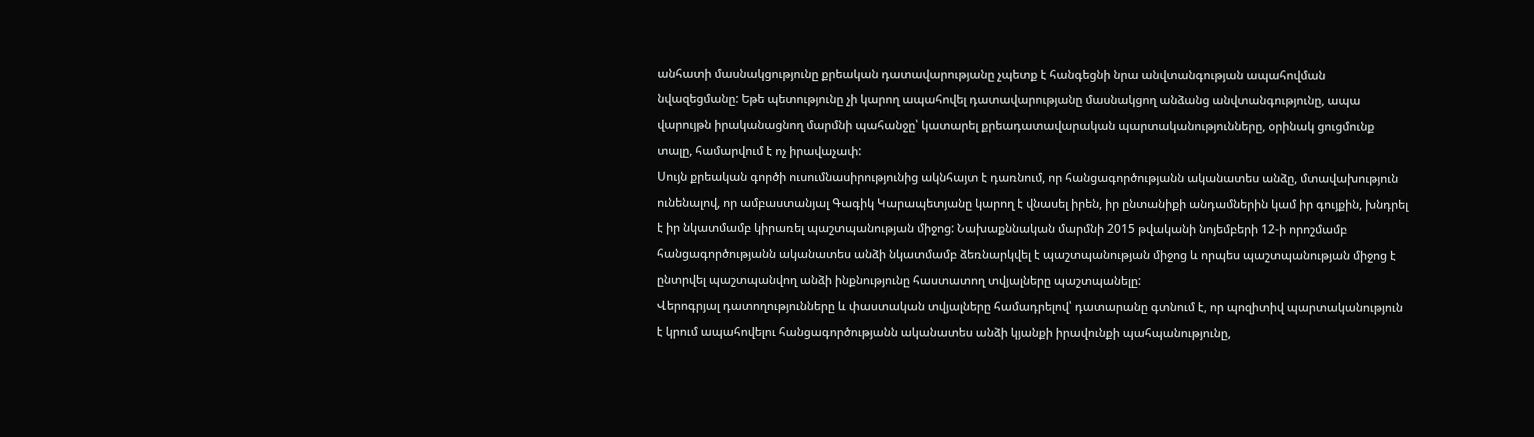անհատի մասնակցությունը քրեական դատավարությանը չպետք է հանգեցնի նրա անվտանգության ապահովման նվազեցմանը: Եթե պետությունը չի կարող ապահովել դատավարությանը մասնակցող անձանց անվտանգությունը, ապա վարույթն իրականացնող մարմնի պահանջը՝ կատարել քրեադատավարական պարտականությունները, օրինակ ցուցմունք տալը, համարվում է ոչ իրավաչափ:
Սույն քրեական գործի ուսումնասիրությունից ակնհայտ է դառնում, որ հանցագործությանն ականատես անձը, մտավախություն ունենալով, որ ամբաստանյալ Գագիկ Կարապետյանը կարող է վնասել իրեն, իր ընտանիքի անդամներին կամ իր գույքին, խնդրել է իր նկատմամբ կիրառել պաշտպանության միջոց: Նախաքննական մարմնի 2015 թվականի նոյեմբերի 12-ի որոշմամբ հանցագործությանն ականատես անձի նկատմամբ ձեռնարկվել է պաշտպանության միջոց և որպես պաշտպանության միջոց է ընտրվել պաշտպանվող անձի ինքնությունը հաստատող տվյալները պաշտպանելը:
Վերոգրյալ դատողությունները և փաստական տվյալները համադրելով՝ դատարանը գտնում է, որ պոզիտիվ պարտականություն է կրում ապահովելու հանցագործությանն ականատես անձի կյանքի իրավունքի պահպանությունը,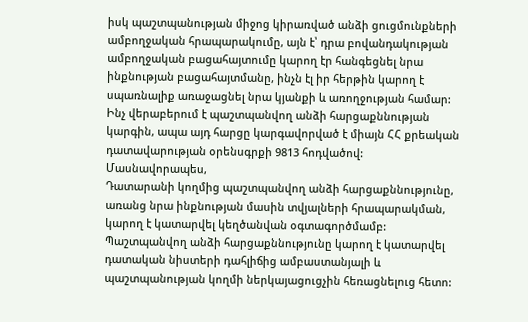իսկ պաշտպանության միջոց կիրառված անձի ցուցմունքների ամբողջական հրապարակումը, այն է՝ դրա բովանդակության ամբողջական բացահայտումը կարող էր հանգեցնել նրա ինքնության բացահայտմանը, ինչն էլ իր հերթին կարող է սպառնալիք առաջացնել նրա կյանքի և առողջության համար:
Ինչ վերաբերում է պաշտպանվող անձի հարցաքննության կարգին, ապա այդ հարցը կարգավորված է միայն ՀՀ քրեական դատավարության օրենսգրքի 9813 հոդվածով:
Մասնավորապես,
Դատարանի կողմից պաշտպանվող անձի հարցաքննությունը, առանց նրա ինքնության մասին տվյալների հրապարակման, կարող է կատարվել կեղծանվան օգտագործմամբ: Պաշտպանվող անձի հարցաքննությունը կարող է կատարվել դատական նիստերի դահլիճից ամբաստանյալի և պաշտպանության կողմի ներկայացուցչին հեռացնելուց հետո: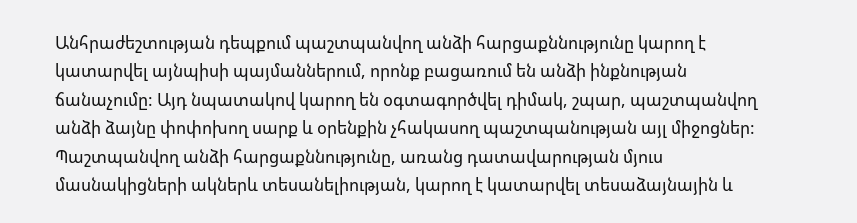Անհրաժեշտության դեպքում պաշտպանվող անձի հարցաքննությունը կարող է կատարվել այնպիսի պայմաններում, որոնք բացառում են անձի ինքնության ճանաչումը: Այդ նպատակով կարող են օգտագործվել դիմակ, շպար, պաշտպանվող անձի ձայնը փոփոխող սարք և օրենքին չհակասող պաշտպանության այլ միջոցներ:
Պաշտպանվող անձի հարցաքննությունը, առանց դատավարության մյուս մասնակիցների ակներև տեսանելիության, կարող է կատարվել տեսաձայնային և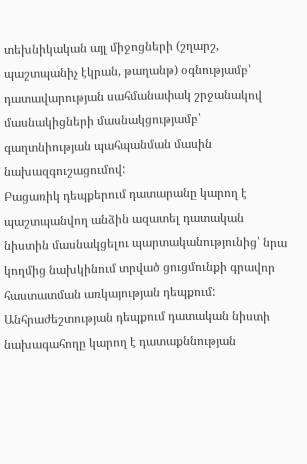տեխնիկական այլ միջոցների (շղարշ, պաշտպանիչ էկրան, թաղանթ) օգնությամբ՝ դատավարության սահմանափակ շրջանակով մասնակիցների մասնակցությամբ՝ գաղտնիության պահպանման մասին նախազգուշացումով:
Բացառիկ դեպքերում դատարանը կարող է պաշտպանվող անձին ազատել դատական նիստին մասնակցելու պարտականությունից՝ նրա կողմից նախկինում տրված ցուցմունքի գրավոր հաստատման առկայության դեպքում:
Անհրաժեշտության դեպքում դատական նիստի նախագահողը կարող է դատաքննության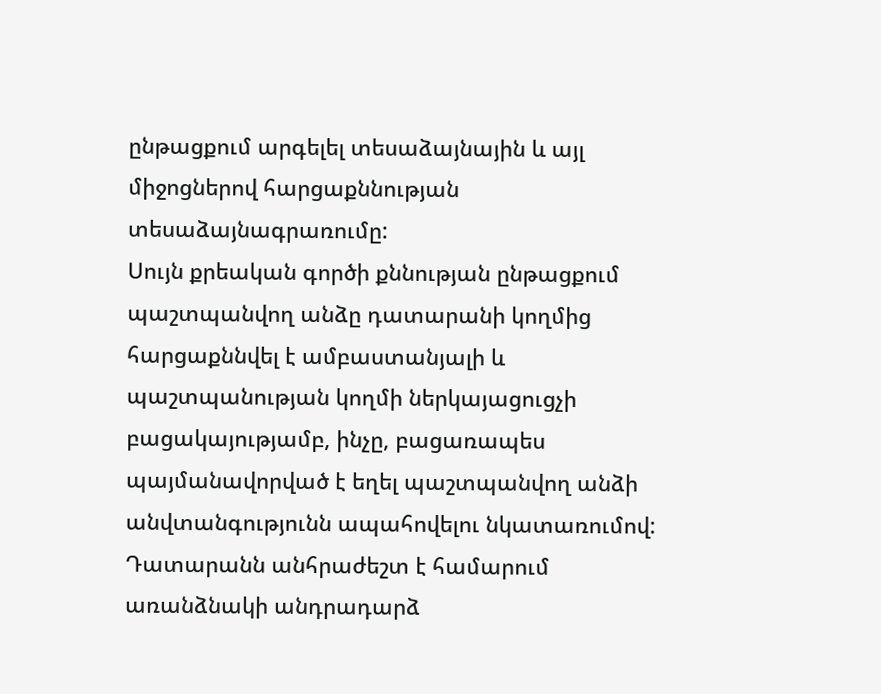ընթացքում արգելել տեսաձայնային և այլ միջոցներով հարցաքննության տեսաձայնագրառումը:
Սույն քրեական գործի քննության ընթացքում պաշտպանվող անձը դատարանի կողմից հարցաքննվել է ամբաստանյալի և պաշտպանության կողմի ներկայացուցչի բացակայությամբ, ինչը, բացառապես պայմանավորված է եղել պաշտպանվող անձի անվտանգությունն ապահովելու նկատառումով:
Դատարանն անհրաժեշտ է համարում առանձնակի անդրադարձ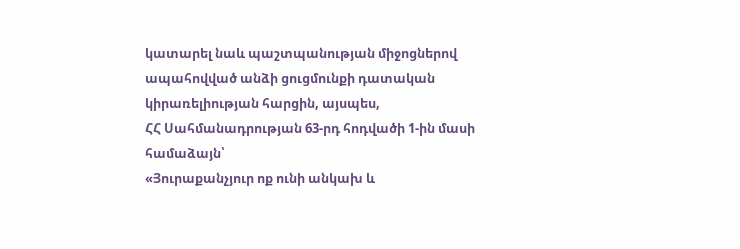կատարել նաև պաշտպանության միջոցներով ապահովված անձի ցուցմունքի դատական կիրառելիության հարցին, այսպես,
ՀՀ Սահմանադրության 63-րդ հոդվածի 1-ին մասի համաձայն՝
«Յուրաքանչյուր ոք ունի անկախ և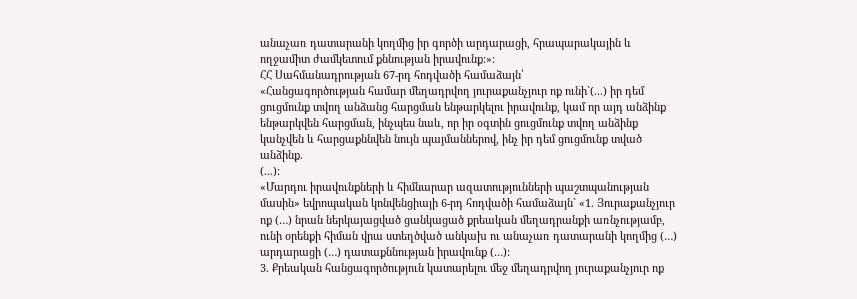անաչառ դատարանի կողմից իր գործի արդարացի, հրապարակային և ողջամիտ ժամկետում քննության իրավունք:»:
ՀՀ Սահմանադրության 67-րդ հոդվածի համաձայն՝
«Հանցագործության համար մեղադրվող յուրաքանչյուր ոք ունի`(...) իր դեմ ցուցմունք տվող անձանց հարցման ենթարկելու իրավունք, կամ որ այդ անձինք ենթարկվեն հարցման, ինչպես նաև, որ իր օգտին ցուցմունք տվող անձինք կանչվեն և հարցաքննվեն նույն պայմաններով, ինչ իր դեմ ցուցմունք տված անձինք.
(...):
«Մարդու իրավունքների և հիմնարար ազատությունների պաշտպանության մասին» եվրոպական կոնվենցիայի 6-րդ հոդվածի համաձայն` «1. Յուրաքանչյուր ոք (…) նրան ներկայացված ցանկացած քրեական մեղադրանքի առնչությամբ, ունի օրենքի հիման վրա ստեղծված անկախ ու անաչառ դատարանի կողմից (…) արդարացի (…) դատաքննության իրավունք (…):
3. Քրեական հանցագործություն կատարելու մեջ մեղադրվող յուրաքանչյուր ոք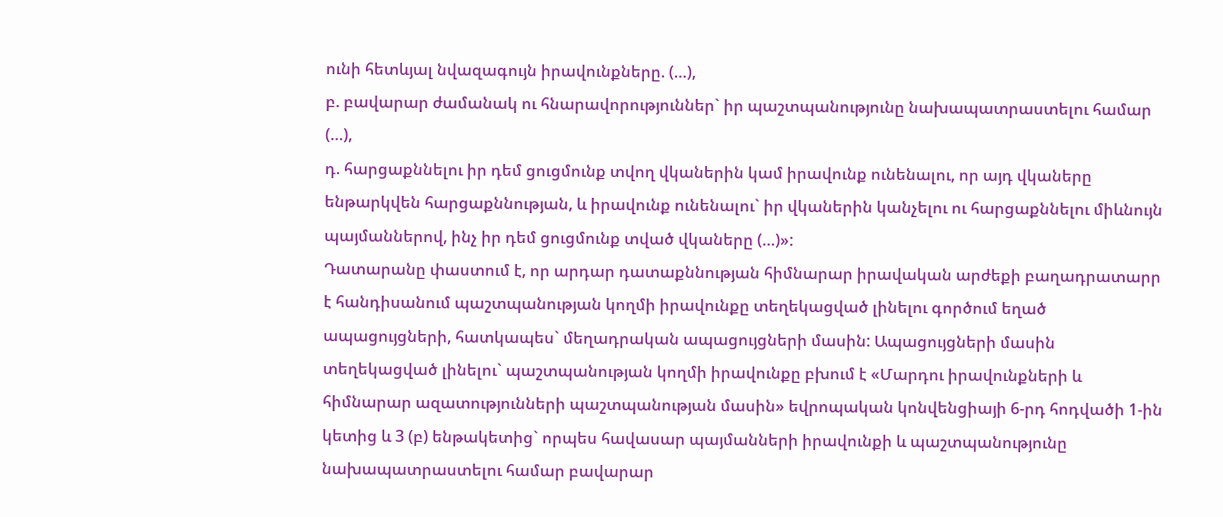ունի հետևյալ նվազագույն իրավունքները. (…),
բ. բավարար ժամանակ ու հնարավորություններ` իր պաշտպանությունը նախապատրաստելու համար (…),
դ. հարցաքննելու իր դեմ ցուցմունք տվող վկաներին կամ իրավունք ունենալու, որ այդ վկաները ենթարկվեն հարցաքննության, և իրավունք ունենալու` իր վկաներին կանչելու ու հարցաքննելու միևնույն պայմաններով, ինչ իր դեմ ցուցմունք տված վկաները (…)»:
Դատարանը փաստում է, որ արդար դատաքննության հիմնարար իրավական արժեքի բաղադրատարր է հանդիսանում պաշտպանության կողմի իրավունքը տեղեկացված լինելու գործում եղած ապացույցների, հատկապես` մեղադրական ապացույցների մասին: Ապացույցների մասին տեղեկացված լինելու` պաշտպանության կողմի իրավունքը բխում է «Մարդու իրավունքների և հիմնարար ազատությունների պաշտպանության մասին» եվրոպական կոնվենցիայի 6-րդ հոդվածի 1-ին կետից և 3 (բ) ենթակետից` որպես հավասար պայմանների իրավունքի և պաշտպանությունը նախապատրաստելու համար բավարար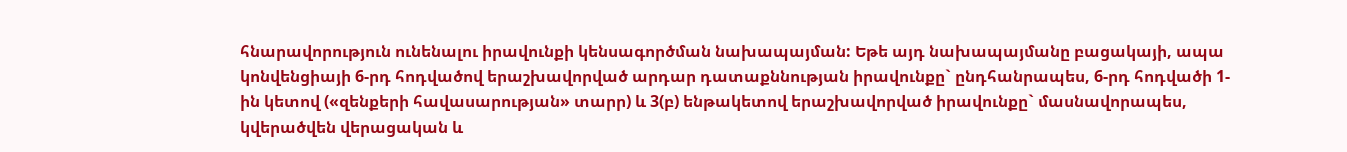հնարավորություն ունենալու իրավունքի կենսագործման նախապայման: Եթե այդ նախապայմանը բացակայի, ապա կոնվենցիայի 6-րդ հոդվածով երաշխավորված արդար դատաքննության իրավունքը` ընդհանրապես, 6-րդ հոդվածի 1-ին կետով («զենքերի հավասարության» տարր) և 3(բ) ենթակետով երաշխավորված իրավունքը` մասնավորապես, կվերածվեն վերացական և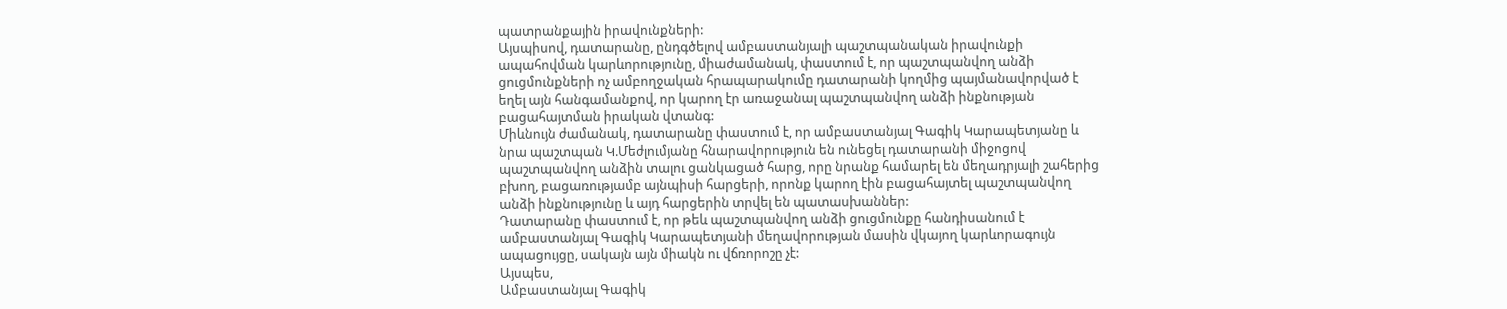պատրանքային իրավունքների:
Այսպիսով, դատարանը, ընդգծելով ամբաստանյալի պաշտպանական իրավունքի ապահովման կարևորությունը, միաժամանակ, փաստում է, որ պաշտպանվող անձի ցուցմունքների ոչ ամբողջական հրապարակումը դատարանի կողմից պայմանավորված է եղել այն հանգամանքով, որ կարող էր առաջանալ պաշտպանվող անձի ինքնության բացահայտման իրական վտանգ:
Միևնույն ժամանակ, դատարանը փաստում է, որ ամբաստանյալ Գագիկ Կարապետյանը և նրա պաշտպան Կ.Մեժլումյանը հնարավորություն են ունեցել դատարանի միջոցով պաշտպանվող անձին տալու ցանկացած հարց, որը նրանք համարել են մեղադրյալի շահերից բխող, բացառությամբ այնպիսի հարցերի, որոնք կարող էին բացահայտել պաշտպանվող անձի ինքնությունը և այդ հարցերին տրվել են պատասխաններ:
Դատարանը փաստում է, որ թեև պաշտպանվող անձի ցուցմունքը հանդիսանում է ամբաստանյալ Գագիկ Կարապետյանի մեղավորության մասին վկայող կարևորագույն ապացույցը, սակայն այն միակն ու վճռորոշը չէ:
Այսպես,
Ամբաստանյալ Գագիկ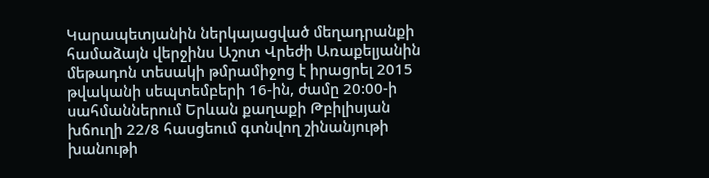Կարապետյանին ներկայացված մեղադրանքի համաձայն վերջինս Աշոտ Վրեժի Առաքելյանին մեթադոն տեսակի թմրամիջոց է իրացրել 2015 թվականի սեպտեմբերի 16-ին, ժամը 20:00-ի սահմաններում Երևան քաղաքի Թբիլիսյան խճուղի 22/8 հասցեում գտնվող շինանյութի խանութի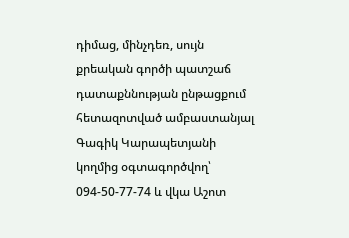դիմաց, մինչդեռ, սույն քրեական գործի պատշաճ դատաքննության ընթացքում հետազոտված ամբաստանյալ Գագիկ Կարապետյանի կողմից օգտագործվող՝ 094-50-77-74 և վկա Աշոտ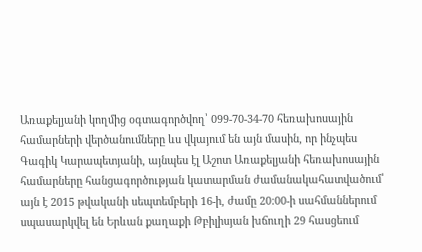Առաքելյանի կողմից օգտագործվող՝ 099-70-34-70 հեռախոսային համարների վերծանումները ևս վկայում են այն մասին, որ ինչպես Գագիկ Կարապետյանի, այնպես էլ Աշոտ Առաքելյանի հեռախոսային համարները հանցագործության կատարման ժամանակահատվածում՝ այն է 2015 թվականի սեպտեմբերի 16-ի, ժամը 20:00-ի սահմաններում սպասարկվել են Երևան քաղաքի Թբիլիսյան խճուղի 29 հասցեում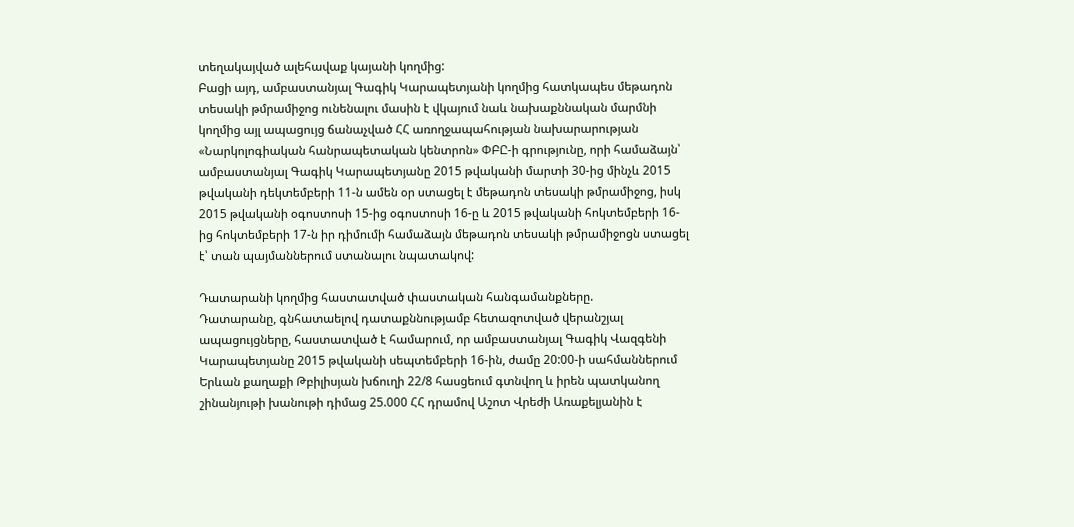տեղակայված ալեհավաք կայանի կողմից:
Բացի այդ, ամբաստանյալ Գագիկ Կարապետյանի կողմից հատկապես մեթադոն տեսակի թմրամիջոց ունենալու մասին է վկայում նաև նախաքննական մարմնի կողմից այլ ապացույց ճանաչված ՀՀ առողջապահության նախարարության «Նարկոլոգիական հանրապետական կենտրոն» ՓԲԸ-ի գրությունը, որի համաձայն՝ ամբաստանյալ Գագիկ Կարապետյանը 2015 թվականի մարտի 30-ից մինչև 2015 թվականի դեկտեմբերի 11-ն ամեն օր ստացել է մեթադոն տեսակի թմրամիջոց, իսկ 2015 թվականի օգոստոսի 15-ից օգոստոսի 16-ը և 2015 թվականի հոկտեմբերի 16-ից հոկտեմբերի 17-ն իր դիմումի համաձայն մեթադոն տեսակի թմրամիջոցն ստացել է՝ տան պայմաններում ստանալու նպատակով:

Դատարանի կողմից հաստատված փաստական հանգամանքները.
Դատարանը, գնհատաելով դատաքննությամբ հետազոտված վերանշյալ ապացույցները, հաստատված է համարում, որ ամբաստանյալ Գագիկ Վազգենի Կարապետյանը 2015 թվականի սեպտեմբերի 16-ին, ժամը 20:00-ի սահմաններում Երևան քաղաքի Թբիլիսյան խճուղի 22/8 հասցեում գտնվող և իրեն պատկանող շինանյութի խանութի դիմաց 25.000 ՀՀ դրամով Աշոտ Վրեժի Առաքելյանին է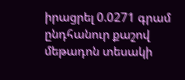իրացրել 0.0271 գրամ ընդհանուր քաշով մեթադոն տեսակի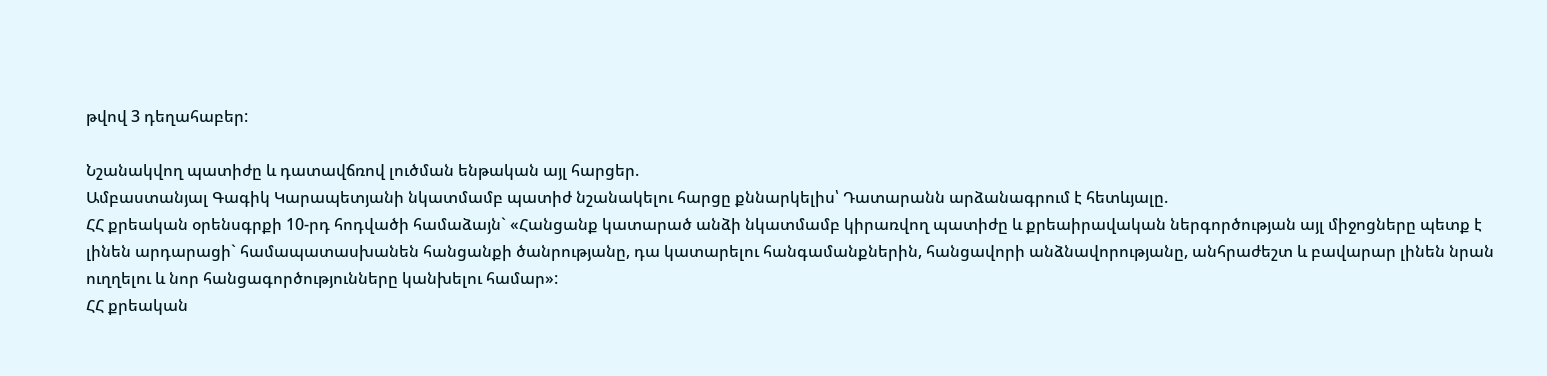թվով 3 դեղահաբեր:

Նշանակվող պատիժը և դատավճռով լուծման ենթական այլ հարցեր.
Ամբաստանյալ Գագիկ Կարապետյանի նկատմամբ պատիժ նշանակելու հարցը քննարկելիս՝ Դատարանն արձանագրում է հետևյալը.
ՀՀ քրեական օրենսգրքի 10-րդ հոդվածի համաձայն` «Հանցանք կատարած անձի նկատմամբ կիրառվող պատիժը և քրեաիրավական ներգործության այլ միջոցները պետք է լինեն արդարացի` համապատասխանեն հանցանքի ծանրությանը, դա կատարելու հանգամանքներին, հանցավորի անձնավորությանը, անհրաժեշտ և բավարար լինեն նրան ուղղելու և նոր հանցագործությունները կանխելու համար»:
ՀՀ քրեական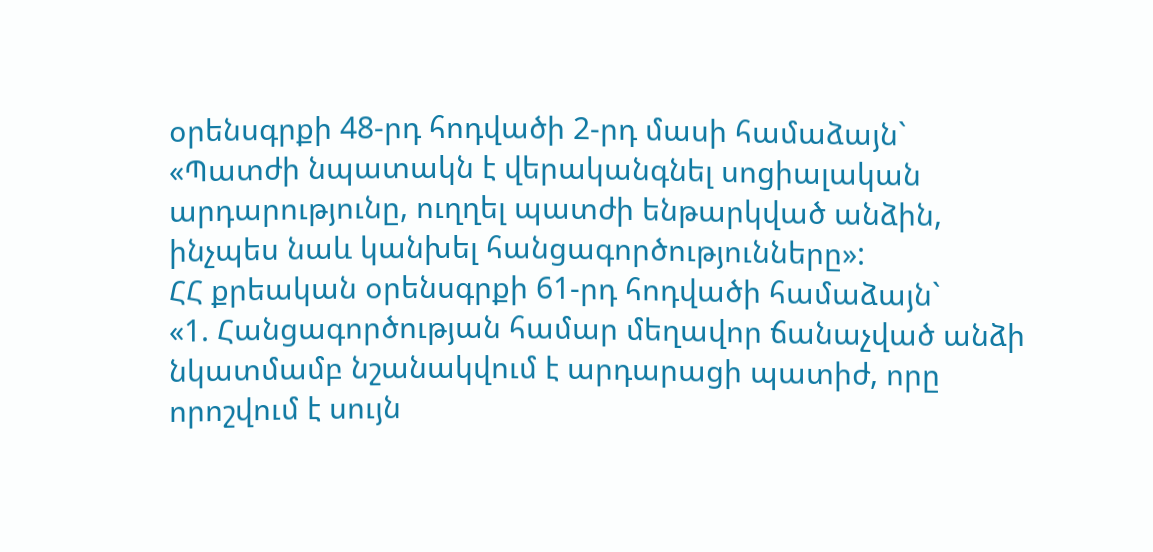օրենսգրքի 48-րդ հոդվածի 2-րդ մասի համաձայն`
«Պատժի նպատակն է վերականգնել սոցիալական արդարությունը, ուղղել պատժի ենթարկված անձին, ինչպես նաև կանխել հանցագործությունները»:
ՀՀ քրեական օրենսգրքի 61-րդ հոդվածի համաձայն`
«1. Հանցագործության համար մեղավոր ճանաչված անձի նկատմամբ նշանակվում է արդարացի պատիժ, որը որոշվում է սույն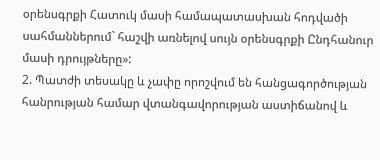օրենսգրքի Հատուկ մասի համապատասխան հոդվածի սահմաններում` հաշվի առնելով սույն օրենսգրքի Ընդհանուր մասի դրույթները»:
2. Պատժի տեսակը և չափը որոշվում են հանցագործության հանրության համար վտանգավորության աստիճանով և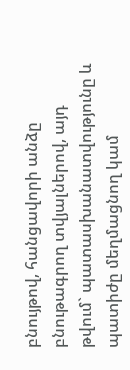բնույթով, հանցավորի անձը բնութագրող տվյալներով, այդ թվում` պատասխանատվությունը և պատիժը մեղմացնող կամ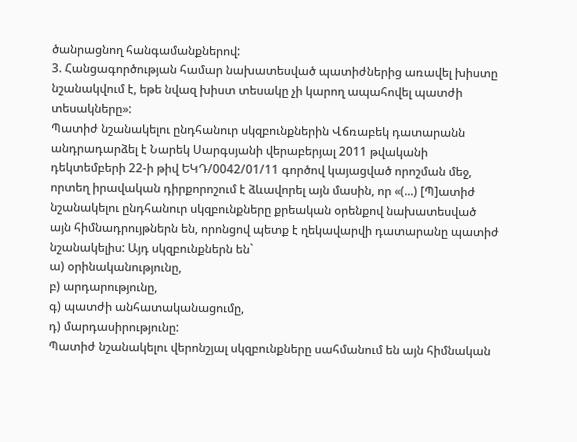ծանրացնող հանգամանքներով:
3. Հանցագործության համար նախատեսված պատիժներից առավել խիստը նշանակվում է, եթե նվազ խիստ տեսակը չի կարող ապահովել պատժի տեսակները»:
Պատիժ նշանակելու ընդհանուր սկզբունքներին Վճռաբեկ դատարանն անդրադարձել է Նարեկ Սարգսյանի վերաբերյալ 2011 թվականի դեկտեմբերի 22-ի թիվ ԵԿԴ/0042/01/11 գործով կայացված որոշման մեջ, որտեղ իրավական դիրքորոշում է ձևավորել այն մասին, որ «(...) [Պ]ատիժ նշանակելու ընդհանուր սկզբունքները քրեական օրենքով նախատեսված այն հիմնադրույթներն են, որոնցով պետք է ղեկավարվի դատարանը պատիժ նշանակելիս: Այդ սկզբունքներն են`
ա) օրինականությունը,
բ) արդարությունը,
գ) պատժի անհատականացումը,
դ) մարդասիրությունը:
Պատիժ նշանակելու վերոնշյալ սկզբունքները սահմանում են այն հիմնական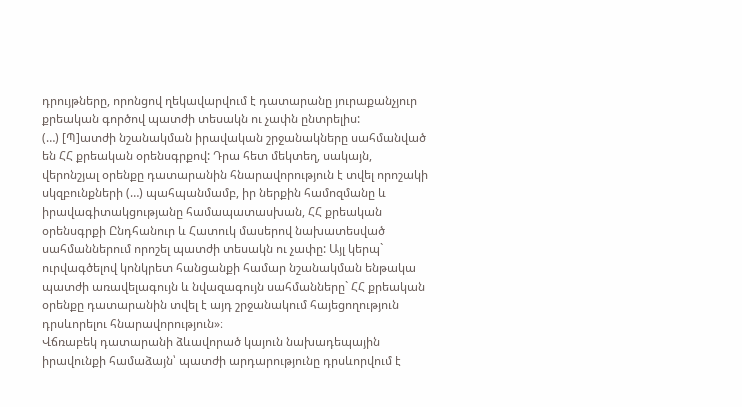դրույթները, որոնցով ղեկավարվում է դատարանը յուրաքանչյուր քրեական գործով պատժի տեսակն ու չափն ընտրելիս:
(…) [Պ]ատժի նշանակման իրավական շրջանակները սահմանված են ՀՀ քրեական օրենսգրքով: Դրա հետ մեկտեղ, սակայն, վերոնշյալ օրենքը դատարանին հնարավորություն է տվել որոշակի սկզբունքների (…) պահպանմամբ, իր ներքին համոզմանը և իրավագիտակցությանը համապատասխան, ՀՀ քրեական օրենսգրքի Ընդհանուր և Հատուկ մասերով նախատեսված սահմաններում որոշել պատժի տեսակն ու չափը: Այլ կերպ` ուրվագծելով կոնկրետ հանցանքի համար նշանակման ենթակա պատժի առավելագույն և նվազագույն սահմանները` ՀՀ քրեական օրենքը դատարանին տվել է այդ շրջանակում հայեցողություն դրսևորելու հնարավորություն»։
Վճռաբեկ դատարանի ձևավորած կայուն նախադեպային իրավունքի համաձայն՝ պատժի արդարությունը դրսևորվում է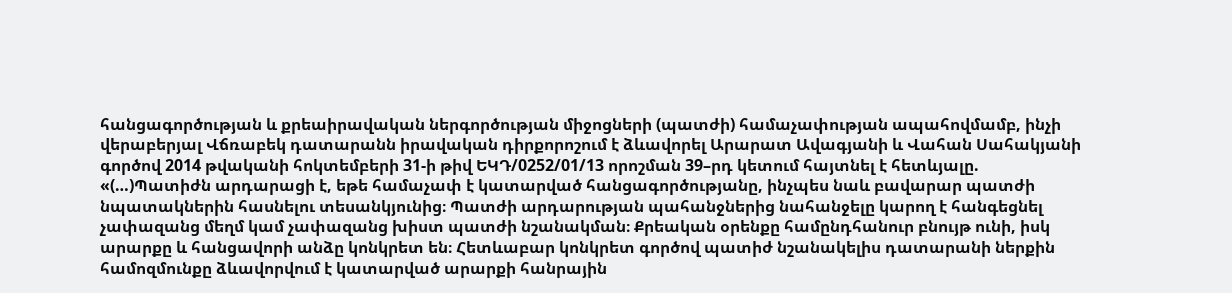հանցագործության և քրեաիրավական ներգործության միջոցների (պատժի) համաչափության ապահովմամբ, ինչի վերաբերյալ Վճռաբեկ դատարանն իրավական դիրքորոշում է ձևավորել Արարատ Ավագյանի և Վահան Սահակյանի գործով 2014 թվականի հոկտեմբերի 31-ի թիվ ԵԿԴ/0252/01/13 որոշման 39–րդ կետում հայտնել է հետևյալը.
«(…)Պատիժն արդարացի է, եթե համաչափ է կատարված հանցագործությանը, ինչպես նաև բավարար պատժի նպատակներին հասնելու տեսանկյունից։ Պատժի արդարության պահանջներից նահանջելը կարող է հանգեցնել չափազանց մեղմ կամ չափազանց խիստ պատժի նշանակման։ Քրեական օրենքը համընդհանուր բնույթ ունի, իսկ արարքը և հանցավորի անձը կոնկրետ են։ Հետևաբար կոնկրետ գործով պատիժ նշանակելիս դատարանի ներքին համոզմունքը ձևավորվում է կատարված արարքի հանրային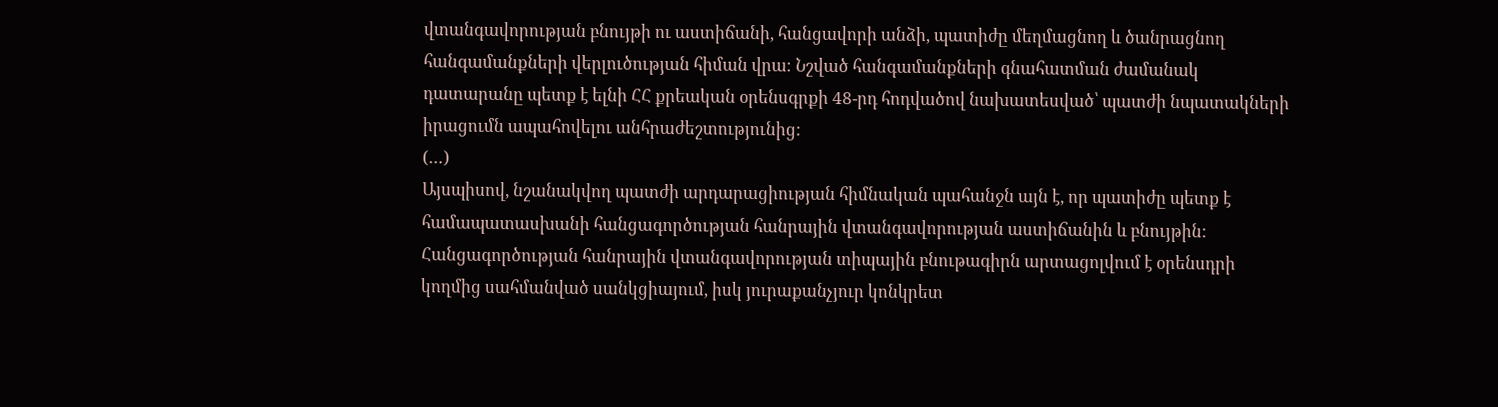վտանգավորության բնույթի ու աստիճանի, հանցավորի անձի, պատիժը մեղմացնող և ծանրացնող հանգամանքների վերլուծության հիման վրա։ Նշված հանգամանքների գնահատման ժամանակ դատարանը պետք է ելնի ՀՀ քրեական օրենսգրքի 48-րդ հոդվածով նախատեսված՝ պատժի նպատակների իրացումն ապահովելու անհրաժեշտությունից:
(…)
Այսպիսով, նշանակվող պատժի արդարացիության հիմնական պահանջն այն է, որ պատիժը պետք է համապատասխանի հանցագործության հանրային վտանգավորության աստիճանին և բնույթին:
Հանցագործության հանրային վտանգավորության տիպային բնութագիրն արտացոլվում է օրենսդրի կողմից սահմանված սանկցիայում, իսկ յուրաքանչյուր կոնկրետ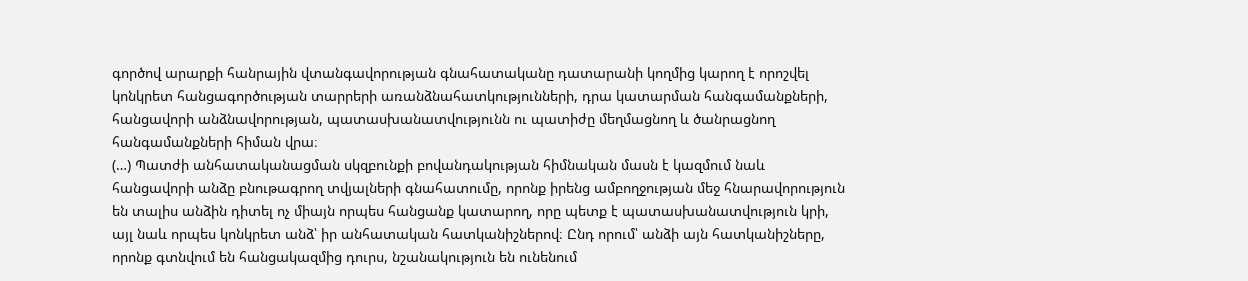գործով արարքի հանրային վտանգավորության գնահատականը դատարանի կողմից կարող է որոշվել կոնկրետ հանցագործության տարրերի առանձնահատկությունների, դրա կատարման հանգամանքների, հանցավորի անձնավորության, պատասխանատվությունն ու պատիժը մեղմացնող և ծանրացնող հանգամանքների հիման վրա։
(…) Պատժի անհատականացման սկզբունքի բովանդակության հիմնական մասն է կազմում նաև հանցավորի անձը բնութագրող տվյալների գնահատումը, որոնք իրենց ամբողջության մեջ հնարավորություն են տալիս անձին դիտել ոչ միայն որպես հանցանք կատարող, որը պետք է պատասխանատվություն կրի, այլ նաև որպես կոնկրետ անձ՝ իր անհատական հատկանիշներով։ Ընդ որում՝ անձի այն հատկանիշները, որոնք գտնվում են հանցակազմից դուրս, նշանակություն են ունենում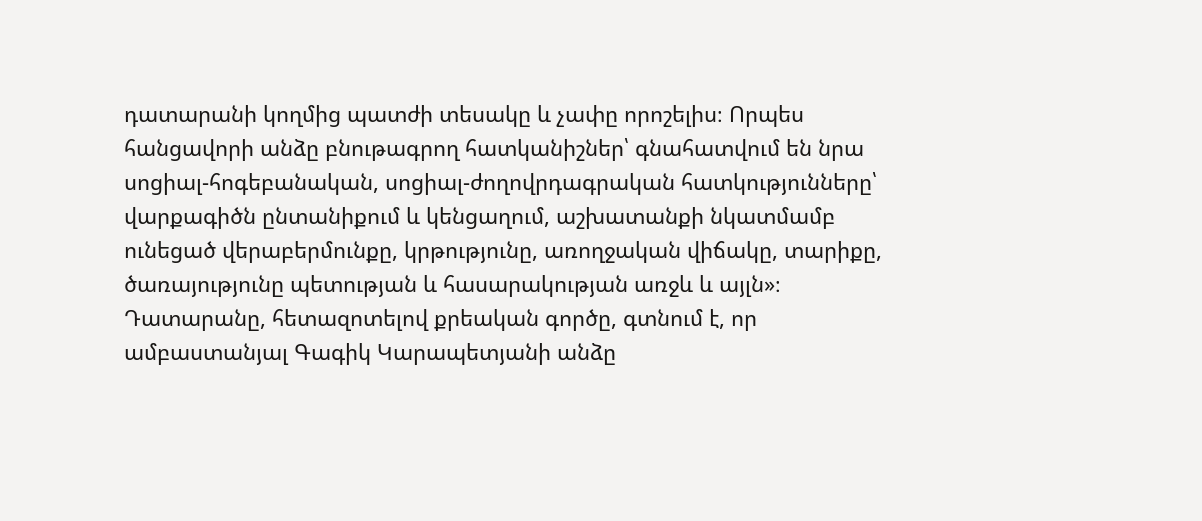դատարանի կողմից պատժի տեսակը և չափը որոշելիս։ Որպես հանցավորի անձը բնութագրող հատկանիշներ՝ գնահատվում են նրա սոցիալ-հոգեբանական, սոցիալ-ժողովրդագրական հատկությունները՝ վարքագիծն ընտանիքում և կենցաղում, աշխատանքի նկատմամբ ունեցած վերաբերմունքը, կրթությունը, առողջական վիճակը, տարիքը, ծառայությունը պետության և հասարակության առջև և այլն»։
Դատարանը, հետազոտելով քրեական գործը, գտնում է, որ ամբաստանյալ Գագիկ Կարապետյանի անձը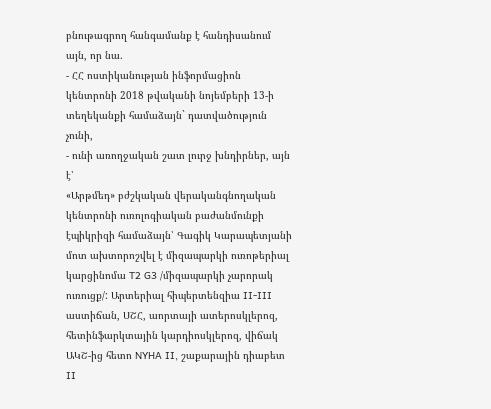բնութագրող հանգամանք է հանդիսանում այն, որ նա.
- ՀՀ ոստիկանության ինֆորմացիոն կենտրոնի 2018 թվականի նոյեմբերի 13-ի տեղեկանքի համաձայն` դատվածություն չունի,
- ունի առողջական շատ լուրջ խնդիրներ, այն է՝
«Արթմեդ» բժշկական վերականգնողական կենտրոնի ուռոլոգիական բաժանմունքի էպիկրիզի համաձայն՝ Գագիկ Կարապետյանի մոտ ախտորոշվել է միզապարկի ուռոթերիալ կարցինոմա T2 G3 /միզապարկի չարորակ ուռուցք/: Արտերիալ հիպերտենզիա II-III աստիճան, ՍՇՀ, աորտայի ատերոսկլերոզ, հետինֆարկտային կարդիոսկլերոզ, վիճակ ԱԿՇ-ից հետո NYHA II, շաքարային դիաբետ II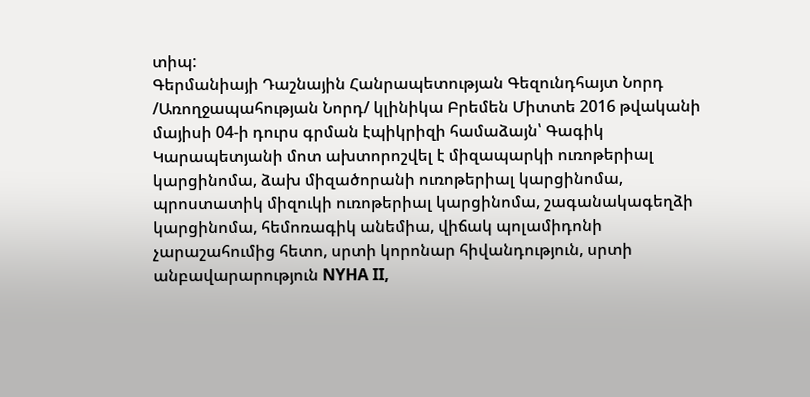տիպ:
Գերմանիայի Դաշնային Հանրապետության Գեզունդհայտ Նորդ /Առողջապահության Նորդ/ կլինիկա Բրեմեն Միտտե 2016 թվականի մայիսի 04-ի դուրս գրման էպիկրիզի համաձայն՝ Գագիկ Կարապետյանի մոտ ախտորոշվել է միզապարկի ուռոթերիալ կարցինոմա, ձախ միզածորանի ուռոթերիալ կարցինոմա, պրոստատիկ միզուկի ուռոթերիալ կարցինոմա, շագանակագեղձի կարցինոմա, հեմոռագիկ անեմիա, վիճակ պոլամիդոնի չարաշահումից հետո, սրտի կորոնար հիվանդություն, սրտի անբավարարություն NYHA II,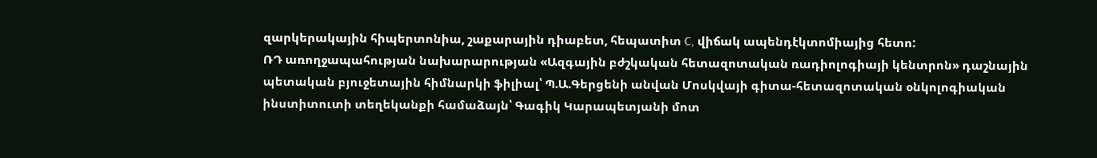զարկերակային հիպերտոնիա, շաքարային դիաբետ, հեպատիտ C, վիճակ ապենդէկտոմիայից հետո:
ՌԴ առողջապահության նախարարության «Ազգային բժշկական հետազոտական ռադիոլոգիայի կենտրոն» դաշնային պետական բյուջետային հիմնարկի ֆիլիալ՝ Պ.Ա.Գերցենի անվան Մոսկվայի գիտա-հետազոտական օնկոլոգիական ինստիտուտի տեղեկանքի համաձայն՝ Գագիկ Կարապետյանի մոտ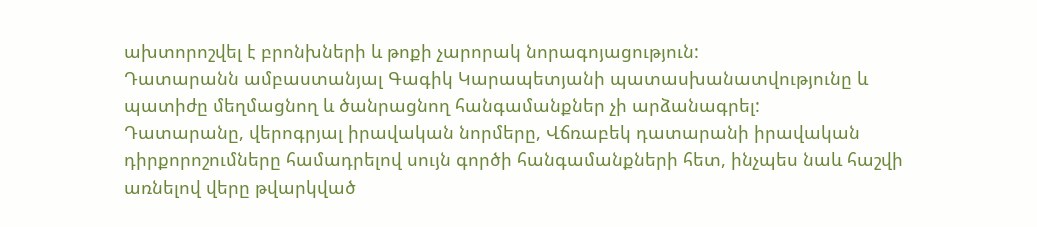ախտորոշվել է բրոնխների և թոքի չարորակ նորագոյացություն:
Դատարանն ամբաստանյալ Գագիկ Կարապետյանի պատասխանատվությունը և պատիժը մեղմացնող և ծանրացնող հանգամանքներ չի արձանագրել:
Դատարանը, վերոգրյալ իրավական նորմերը, Վճռաբեկ դատարանի իրավական դիրքորոշումները համադրելով սույն գործի հանգամանքների հետ, ինչպես նաև հաշվի առնելով վերը թվարկված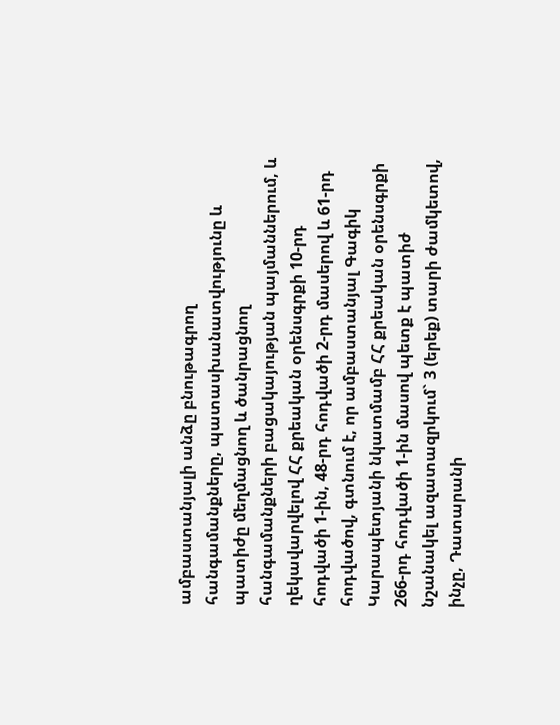ամբաստանյալի անձը բնութագրող հանգամանքները, պատասխանատվությունը և պատիժը մեղմացնող և ծանրացնող հանգամանքների բացակայության պայմաններում, և ղեկավարվելով ՀՀ քրեական օրենսգրքի 10-րդ հոդվածի 1-ին, 48-րդ հոդվածի 2-րդ մասերով և 61-րդ հոդվածով, գտնում է, որ ամբաստանյալ Գագիկ Կարապետյանի նկատմամբ ՀՀ քրեական օրենսգրքի 266-րդ հոդվածի 1-ին մասով պետք է պատիժ նշանակել ազատազրկում` 3 (երեք) տարի ժամկետով, ինչը, Դատարանի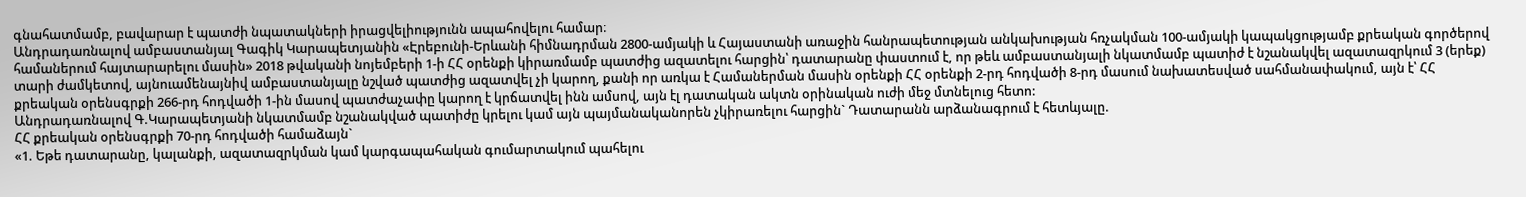գնահատմամբ, բավարար է պատժի նպատակների իրացվելիությունն ապահովելու համար։
Անդրադառնալով ամբաստանյալ Գագիկ Կարապետյանին «Էրեբունի-Երևանի հիմնադրման 2800-ամյակի և Հայաստանի առաջին հանրապետության անկախության հռչակման 100-ամյակի կապակցությամբ քրեական գործերով համաներում հայտարարելու մասին» 2018 թվականի նոյեմբերի 1-ի ՀՀ օրենքի կիրառմամբ պատժից ազատելու հարցին՝ դատարանը փաստում է, որ թեև ամբաստանյալի նկատմամբ պատիժ է նշանակվել ազատազրկում 3 (երեք) տարի ժամկետով, այնուամենայնիվ ամբաստանյալը նշված պատժից ազատվել չի կարող, քանի որ առկա է Համաներման մասին օրենքի ՀՀ օրենքի 2-րդ հոդվածի 8-րդ մասում նախատեսված սահմանափակում, այն է՝ ՀՀ քրեական օրենսգրքի 266-րդ հոդվածի 1-ին մասով պատժաչափը կարող է կրճատվել ինն ամսով, այն էլ դատական ակտն օրինական ուժի մեջ մտնելուց հետո:
Անդրադառնալով Գ.Կարապետյանի նկատմամբ նշանակված պատիժը կրելու կամ այն պայմանականորեն չկիրառելու հարցին` Դատարանն արձանագրում է հետևյալը.
ՀՀ քրեական օրենսգրքի 70-րդ հոդվածի համաձայն`
«1. Եթե դատարանը, կալանքի, ազատազրկման կամ կարգապահական գումարտակում պահելու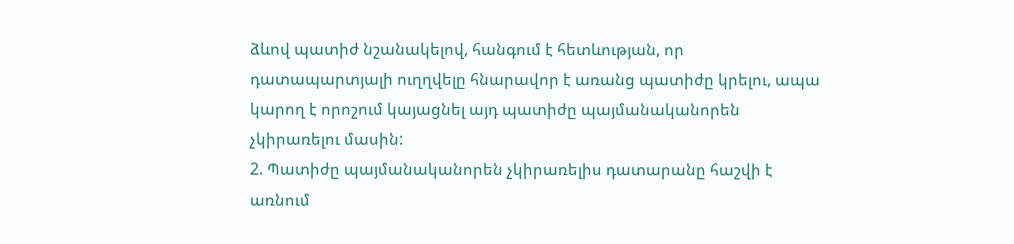ձևով պատիժ նշանակելով, հանգում է հետևության, որ դատապարտյալի ուղղվելը հնարավոր է առանց պատիժը կրելու, ապա կարող է որոշում կայացնել այդ պատիժը պայմանականորեն չկիրառելու մասին:
2. Պատիժը պայմանականորեն չկիրառելիս դատարանը հաշվի է առնում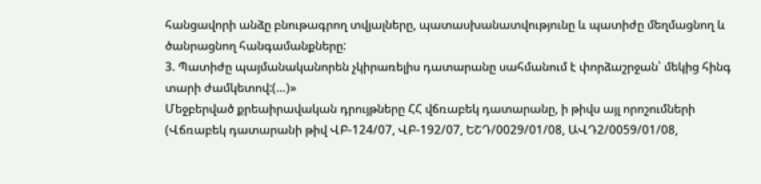հանցավորի անձը բնութագրող տվյալները, պատասխանատվությունը և պատիժը մեղմացնող և ծանրացնող հանգամանքները:
3. Պատիժը պայմանականորեն չկիրառելիս դատարանը սահմանում է փորձաշրջան՝ մեկից հինգ տարի ժամկետով:(…)»
Մեջբերված քրեաիրավական դրույթները ՀՀ վճռաբեկ դատարանը, ի թիվս այլ որոշումների (Վճռաբեկ դատարանի թիվ ՎԲ-124/07, ՎԲ-192/07, ԵՇԴ/0029/01/08, ԱՎԴ2/0059/01/08,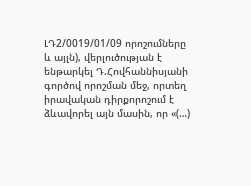ԼԴ2/0019/01/09 որոշումները և այլն), վերլուծության է ենթարկել Դ.Հովհաննիսյանի գործով որոշման մեջ, որտեղ իրավական դիրքորոշում է ձևավորել այն մասին, որ «(…)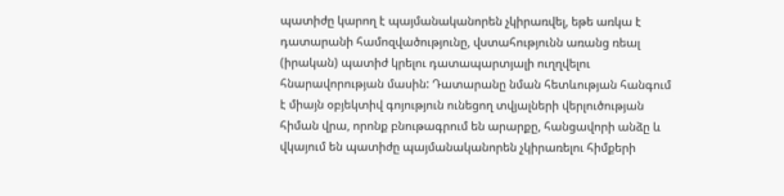պատիժը կարող է պայմանականորեն չկիրառվել, եթե առկա է դատարանի համոզվածությունը, վստահությունն առանց ռեալ (իրական) պատիժ կրելու դատապարտյալի ուղղվելու հնարավորության մասին: Դատարանը նման հետևության հանգում է միայն օբյեկտիվ գոյություն ունեցող տվյալների վերլուծության հիման վրա, որոնք բնութագրում են արարքը, հանցավորի անձը և վկայում են պատիժը պայմանականորեն չկիրառելու հիմքերի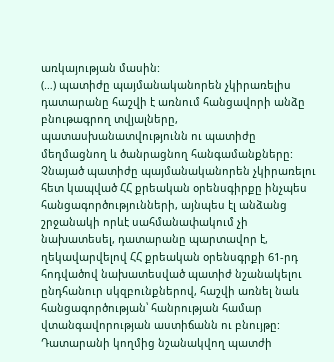առկայության մասին:
(…) պատիժը պայմանականորեն չկիրառելիս դատարանը հաշվի է առնում հանցավորի անձը բնութագրող տվյալները, պատասխանատվությունն ու պատիժը մեղմացնող և ծանրացնող հանգամանքները: Չնայած պատիժը պայմանականորեն չկիրառելու հետ կապված ՀՀ քրեական օրենսգիրքը ինչպես հանցագործությունների, այնպես էլ անձանց շրջանակի որևէ սահմանափակում չի նախատեսել, դատարանը պարտավոր է, ղեկավարվելով ՀՀ քրեական օրենսգրքի 61-րդ հոդվածով նախատեսված պատիժ նշանակելու ընդհանուր սկզբունքներով, հաշվի առնել նաև հանցագործության՝ հանրության համար վտանգավորության աստիճանն ու բնույթը: Դատարանի կողմից նշանակվող պատժի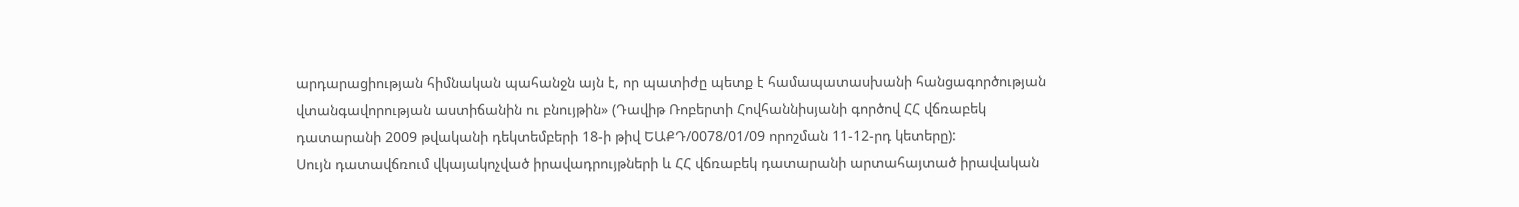արդարացիության հիմնական պահանջն այն է, որ պատիժը պետք է համապատասխանի հանցագործության վտանգավորության աստիճանին ու բնույթին» (Դավիթ Ռոբերտի Հովհաննիսյանի գործով ՀՀ վճռաբեկ դատարանի 2009 թվականի դեկտեմբերի 18-ի թիվ ԵԱՔԴ/0078/01/09 որոշման 11-12-րդ կետերը):
Սույն դատավճռում վկայակոչված իրավադրույթների և ՀՀ վճռաբեկ դատարանի արտահայտած իրավական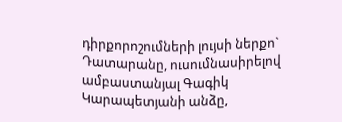դիրքորոշումների լույսի ներքո` Դատարանը, ուսումնասիրելով ամբաստանյալ Գագիկ Կարապետյանի անձը,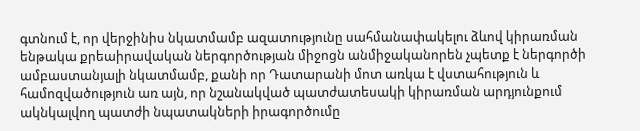գտնում է, որ վերջինիս նկատմամբ ազատությունը սահմանափակելու ձևով կիրառման ենթակա քրեաիրավական ներգործության միջոցն անմիջականորեն չպետք է ներգործի ամբաստանյալի նկատմամբ, քանի որ Դատարանի մոտ առկա է վստահություն և համոզվածություն առ այն, որ նշանակված պատժատեսակի կիրառման արդյունքում ակնկալվող պատժի նպատակների իրագործումը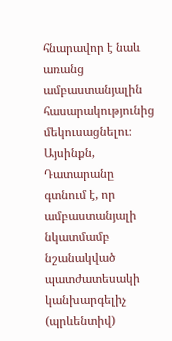հնարավոր է նաև առանց ամբաստանյալին հասարակությունից մեկուսացնելու։
Այսինքն, Դատարանը գտնում է, որ ամբաստանյալի նկատմամբ նշանակված պատժատեսակի կանխարգելիչ (պրևենտիվ)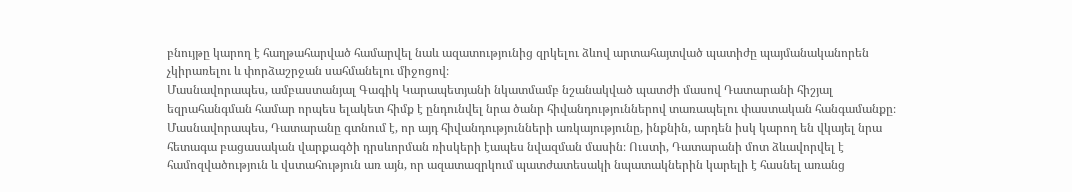բնույթը կարող է հաղթահարված համարվել նաև ազատությունից զրկելու ձևով արտահայտված պատիժը պայմանականորեն չկիրառելու և փորձաշրջան սահմանելու միջոցով։
Մասնավորապես, ամբաստանյալ Գագիկ Կարապետյանի նկատմամբ նշանակված պատժի մասով Դատարանի հիշյալ եզրահանգման համար որպես ելակետ հիմք է ընդունվել նրա ծանր հիվանդություններով տառապելու փաստական հանգամանքը։ Մասնավորապես, Դատարանը գտնում է, որ այդ հիվանդությունների առկայությունը, ինքնին, արդեն իսկ կարող են վկայել նրա հետագա բացասական վարքագծի դրսևորման ռիսկերի էապես նվազման մասին։ Ուստի, Դատարանի մոտ ձևավորվել է համոզվածություն և վստահություն առ այն, որ ազատազրկում պատժատեսակի նպատակներին կարելի է հասնել առանց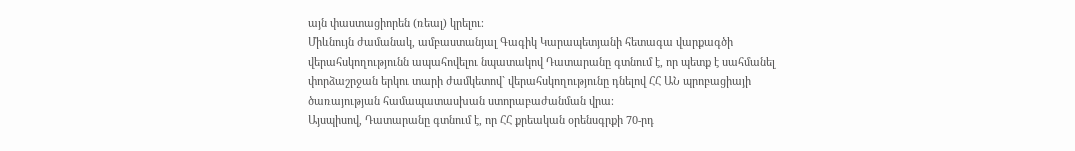այն փաստացիորեն (ռեալ) կրելու։
Միևնույն ժամանակ, ամբաստանյալ Գագիկ Կարապետյանի հետագա վարքագծի վերահսկողությունն ապահովելու նպատակով Դատարանը գտնում է, որ պետք է սահմանել փորձաշրջան երկու տարի ժամկետով` վերահսկողությունը դնելով ՀՀ ԱՆ պրոբացիայի ծառայության համապատասխան ստորաբաժանման վրա։
Այսպիսով, Դատարանը գտնում է, որ ՀՀ քրեական օրենսգրքի 70-րդ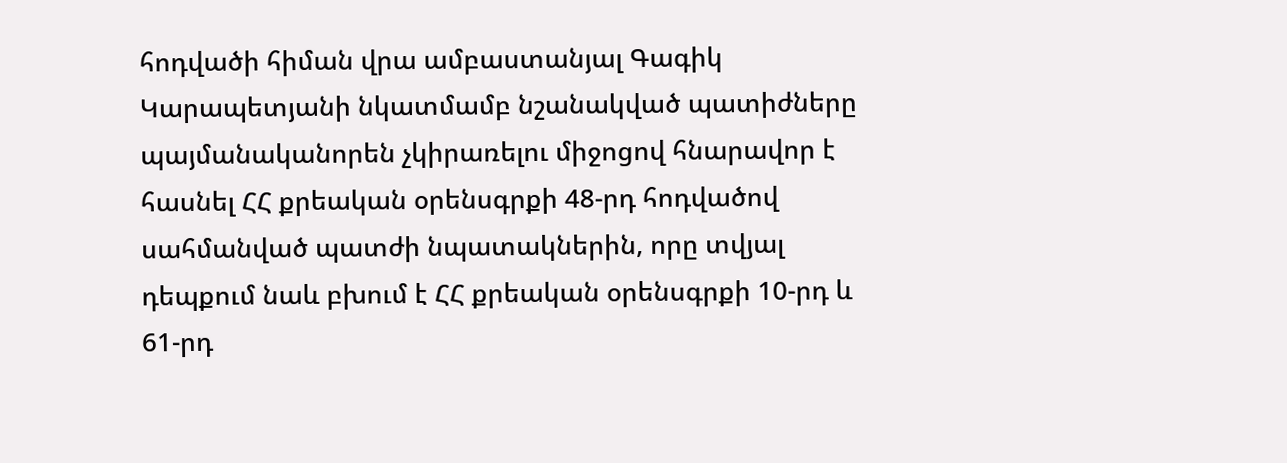հոդվածի հիման վրա ամբաստանյալ Գագիկ Կարապետյանի նկատմամբ նշանակված պատիժները պայմանականորեն չկիրառելու միջոցով հնարավոր է հասնել ՀՀ քրեական օրենսգրքի 48-րդ հոդվածով սահմանված պատժի նպատակներին, որը տվյալ դեպքում նաև բխում է ՀՀ քրեական օրենսգրքի 10-րդ և 61-րդ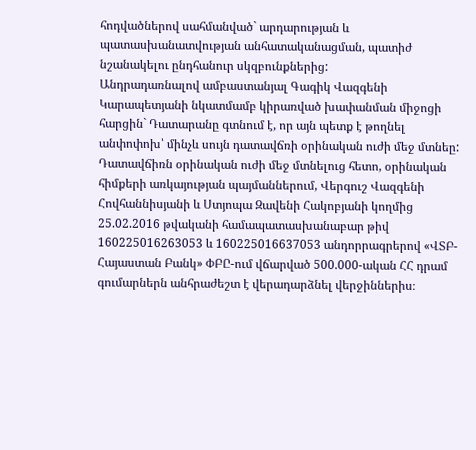հոդվածներով սահմանված` արդարության և պատասխանատվության անհատականացման, պատիժ նշանակելու ընդհանուր սկզբունքներից:
Անդրադառնալով ամբաստանյալ Գագիկ Վազգենի Կարապետյանի նկատմամբ կիրառված խափանման միջոցի հարցին` Դատարանը գտնում է, որ այն պետք է թողնել անփոփոխ՝ մինչև սույն դատավճռի օրինական ուժի մեջ մտնեը:
Դատավճիռն օրինական ուժի մեջ մտնելուց հետո, օրինական հիմքերի առկայության պայմաններում, Վերգուշ Վազգենի Հովհաննիսյանի և Ստյոպա Զավենի Հակոբյանի կողմից 25.02.2016 թվականի համապատասխանաբար թիվ 160225016263053 և 160225016637053 անդորրագրերով «ՎՏԲ-Հայաստան Բանկ» ՓԲԸ-ում վճարված 500.000-ական ՀՀ դրամ գումարներն անհրաժեշտ է վերադարձնել վերջիններիս։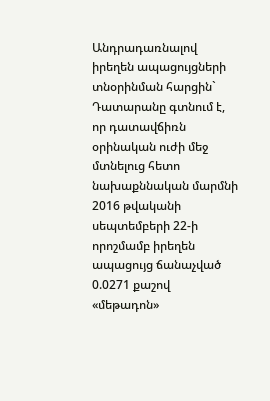Անդրադառնալով իրեղեն ապացույցների տնօրինման հարցին` Դատարանը գտնում է, որ դատավճիռն օրինական ուժի մեջ մտնելուց հետո նախաքննական մարմնի 2016 թվականի սեպտեմբերի 22-ի որոշմամբ իրեղեն ապացույց ճանաչված 0.0271 քաշով «մեթադոն»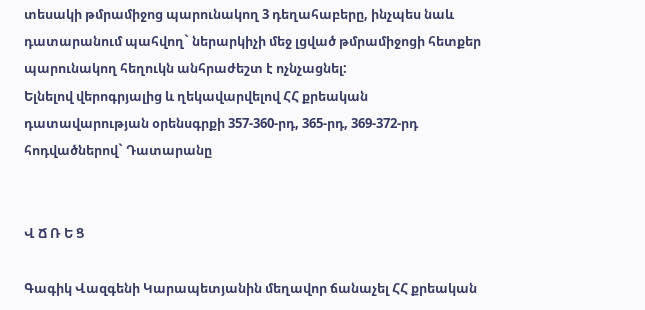տեսակի թմրամիջոց պարունակող 3 դեղահաբերը, ինչպես նաև դատարանում պահվող` ներարկիչի մեջ լցված թմրամիջոցի հետքեր պարունակող հեղուկն անհրաժեշտ է ոչնչացնել:
Ելնելով վերոգրյալից և ղեկավարվելով ՀՀ քրեական դատավարության օրենսգրքի 357-360-րդ, 365-րդ, 369-372-րդ հոդվածներով` Դատարանը


Վ Ճ Ռ Ե Ց

Գագիկ Վազգենի Կարապետյանին մեղավոր ճանաչել ՀՀ քրեական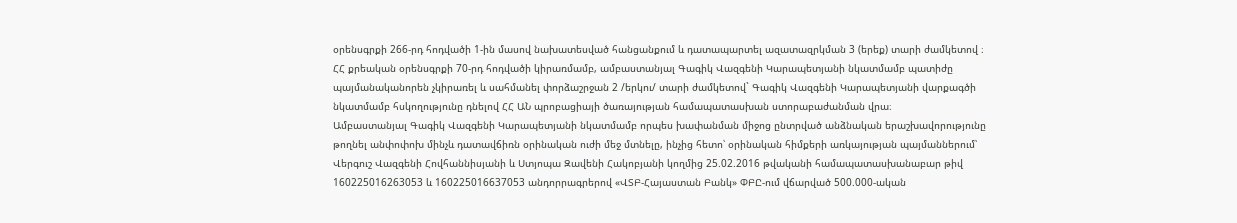օրենսգրքի 266-րդ հոդվածի 1-ին մասով նախատեսված հանցանքում և դատապարտել ազատազրկման 3 (երեք) տարի ժամկետով ։
ՀՀ քրեական օրենսգրքի 70-րդ հոդվածի կիրառմամբ, ամբաստանյալ Գագիկ Վազգենի Կարապետյանի նկատմամբ պատիժը պայմանականորեն չկիրառել և սահմանել փորձաշրջան 2 /երկու/ տարի ժամկետով` Գագիկ Վազգենի Կարապետյանի վարքագծի նկատմամբ հսկողությունը դնելով ՀՀ ԱՆ պրոբացիայի ծառայության համապատասխան ստորաբաժանման վրա։
Ամբաստանյալ Գագիկ Վազգենի Կարապետյանի նկատմամբ որպես խափանման միջոց ընտրված անձնական երաշխավորությունը թողնել անփոփոխ մինչև դատավճիռն օրինական ուժի մեջ մտնելը, ինչից հետո՝ օրինական հիմքերի առկայության պայմաններում՝ Վերգուշ Վազգենի Հովհաննիսյանի և Ստյոպա Զավենի Հակոբյանի կողմից 25.02.2016 թվականի համապատասխանաբար թիվ 160225016263053 և 160225016637053 անդորրագրերով «ՎՏԲ-Հայաստան Բանկ» ՓԲԸ-ում վճարված 500.000-ական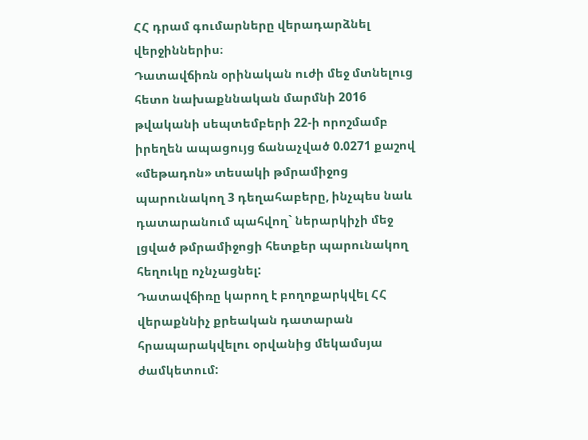ՀՀ դրամ գումարները վերադարձնել վերջիններիս։
Դատավճիռն օրինական ուժի մեջ մտնելուց հետո նախաքննական մարմնի 2016 թվականի սեպտեմբերի 22-ի որոշմամբ իրեղեն ապացույց ճանաչված 0.0271 քաշով «մեթադոն» տեսակի թմրամիջոց պարունակող 3 դեղահաբերը, ինչպես նաև դատարանում պահվող` ներարկիչի մեջ լցված թմրամիջոցի հետքեր պարունակող հեղուկը ոչնչացնել:
Դատավճիռը կարող է բողոքարկվել ՀՀ վերաքննիչ քրեական դատարան հրապարակվելու օրվանից մեկամսյա ժամկետում: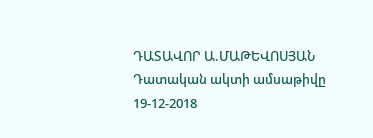ԴԱՏԱՎՈՐ Ա.ՄԱԹԵՎՈՍՅԱՆ
Դատական ակտի ամսաթիվը 19-12-2018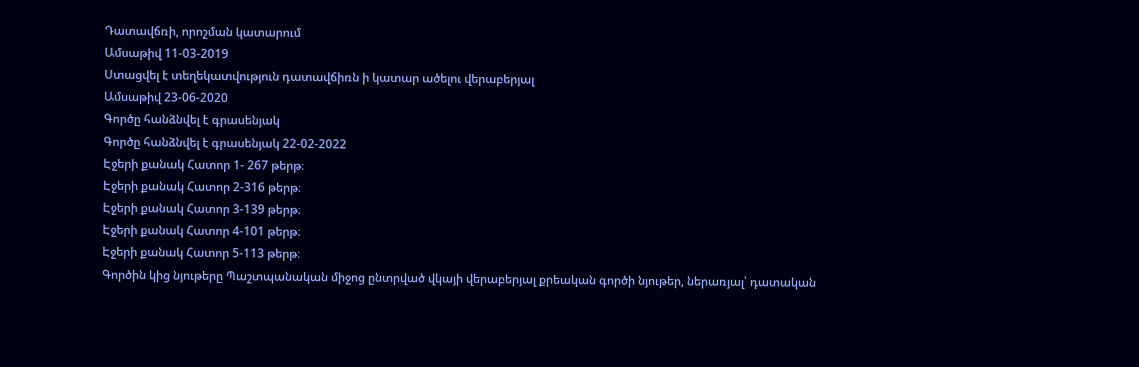Դատավճռի, որոշման կատարում
Ամսաթիվ 11-03-2019
Ստացվել է տեղեկատվություն դատավճիռն ի կատար ածելու վերաբերյալ
Ամսաթիվ 23-06-2020
Գործը հանձնվել է գրասենյակ
Գործը հանձնվել է գրասենյակ 22-02-2022
Էջերի քանակ Հատոր 1- 267 թերթ։
Էջերի քանակ Հատոր 2-316 թերթ։
Էջերի քանակ Հատոր 3-139 թերթ։
Էջերի քանակ Հատոր 4-101 թերթ։
Էջերի քանակ Հատոր 5-113 թերթ։
Գործին կից նյութերը Պաշտպանական միջոց ընտրված վկայի վերաբերյալ քրեական գործի նյութեր, ներառյալ՝ դատական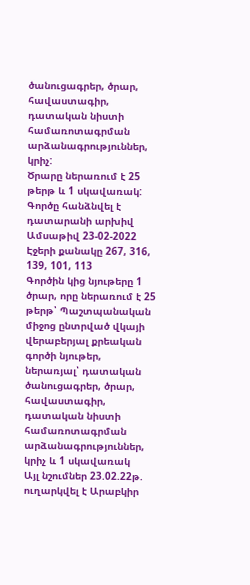ծանուցագրեր, ծրար, հավաստագիր, դատական նիստի համառոտագրման արձանագրություններ, կրիչ:
Ծրարը ներառում է 25 թերթ և 1 սկավառակ:
Գործը հանձնվել է դատարանի արխիվ
Ամսաթիվ 23-02-2022
Էջերի քանակը 267, 316, 139, 101, 113
Գործին կից նյութերը 1 ծրար, որը ներառում է 25 թերթ՝ Պաշտպանական միջոց ընտրված վկայի վերաբերյալ քրեական գործի նյութեր, ներառյալ՝ դատական ծանուցագրեր, ծրար, հավաստագիր, դատական նիստի համառոտագրման արձանագրություններ, կրիչ և 1 սկավառակ
Այլ նշումներ 23.02.22թ. ուղարկվել է Արաբկիր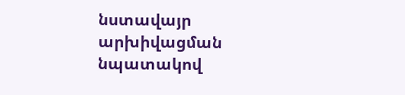նստավայր արխիվացման նպատակով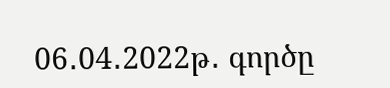06․04․2022թ․ գործը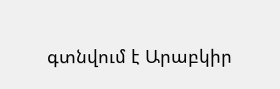գտնվում է Արաբկիր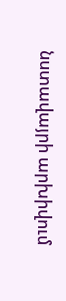նստավայրի արխիվում